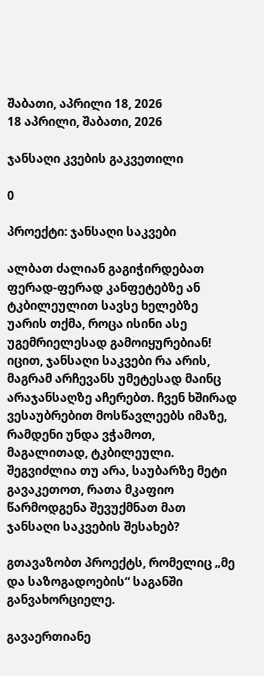შაბათი, აპრილი 18, 2026
18 აპრილი, შაბათი, 2026

ჯანსაღი კვების გაკვეთილი

0

პროექტი: ჯანსაღი საკვები

ალბათ ძალიან გაგიჭირდებათ ფერად-ფერად კანფეტებზე ან ტკბილეულით სავსე ხელებზე უარის თქმა, როცა ისინი ასე უგემრიელესად გამოიყურებიან! იცით, ჯანსაღი საკვები რა არის, მაგრამ არჩევანს უმეტესად მაინც არაჯანსაღზე აჩერებთ. ჩვენ ხშირად ვესაუბრებით მოსწავლეებს იმაზე, რამდენი უნდა ვჭამოთ, მაგალითად, ტკბილეული. შეგვიძლია თუ არა, საუბარზე მეტი გავაკეთოთ, რათა მკაფიო წარმოდგენა შევუქმნათ მათ ჯანსაღი საკვების შესახებ?

გთავაზობთ პროექტს, რომელიც „მე და საზოგადოების“ საგანში განვახორციელე.

გავაერთიანე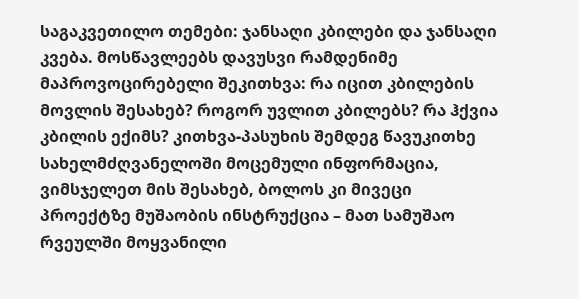საგაკვეთილო თემები: ჯანსაღი კბილები და ჯანსაღი კვება. მოსწავლეებს დავუსვი რამდენიმე მაპროვოცირებელი შეკითხვა: რა იცით კბილების მოვლის შესახებ? როგორ უვლით კბილებს? რა ჰქვია კბილის ექიმს? კითხვა-პასუხის შემდეგ წავუკითხე სახელმძღვანელოში მოცემული ინფორმაცია, ვიმსჯელეთ მის შესახებ, ბოლოს კი მივეცი პროექტზე მუშაობის ინსტრუქცია – მათ სამუშაო რვეულში მოყვანილი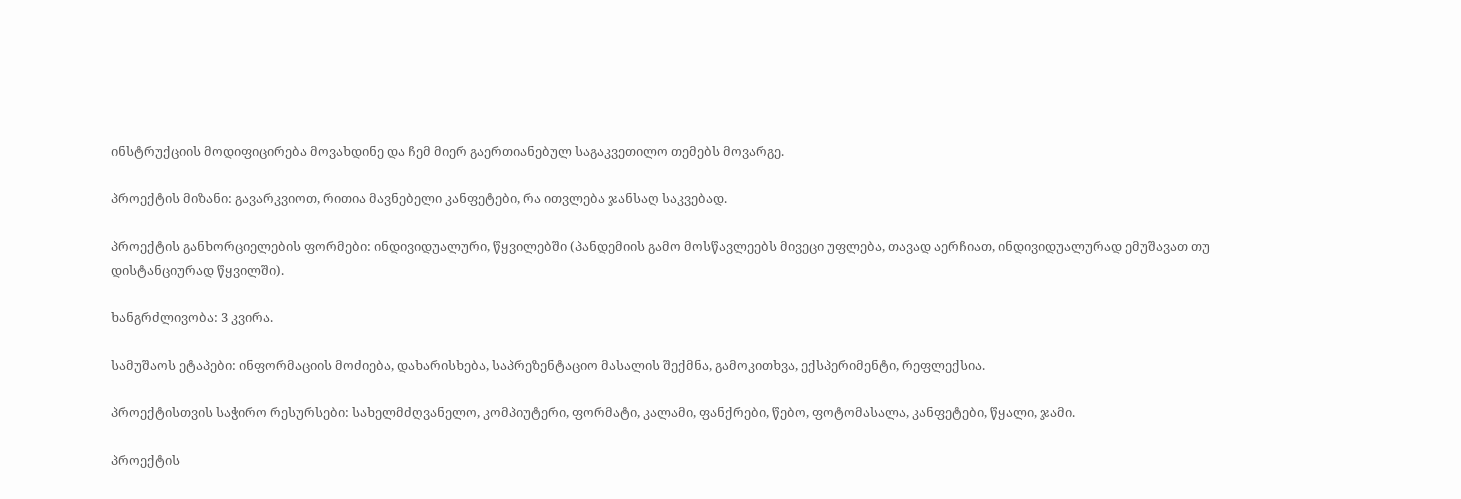ინსტრუქციის მოდიფიცირება მოვახდინე და ჩემ მიერ გაერთიანებულ საგაკვეთილო თემებს მოვარგე.

პროექტის მიზანი: გავარკვიოთ, რითია მავნებელი კანფეტები, რა ითვლება ჯანსაღ საკვებად.

პროექტის განხორციელების ფორმები: ინდივიდუალური, წყვილებში (პანდემიის გამო მოსწავლეებს მივეცი უფლება, თავად აერჩიათ, ინდივიდუალურად ემუშავათ თუ დისტანციურად წყვილში).

ხანგრძლივობა: 3 კვირა.

სამუშაოს ეტაპები: ინფორმაციის მოძიება, დახარისხება, საპრეზენტაციო მასალის შექმნა, გამოკითხვა, ექსპერიმენტი, რეფლექსია.

პროექტისთვის საჭირო რესურსები: სახელმძღვანელო, კომპიუტერი, ფორმატი, კალამი, ფანქრები, წებო, ფოტომასალა, კანფეტები, წყალი, ჯამი.

პროექტის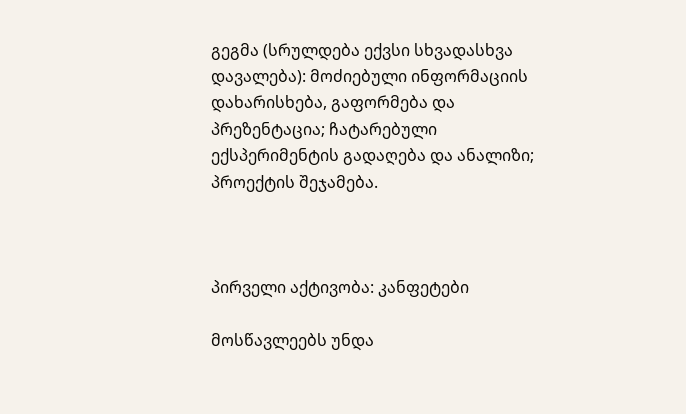გეგმა (სრულდება ექვსი სხვადასხვა დავალება): მოძიებული ინფორმაციის დახარისხება, გაფორმება და პრეზენტაცია; ჩატარებული ექსპერიმენტის გადაღება და ანალიზი; პროექტის შეჯამება.



პირველი აქტივობა: კანფეტები

მოსწავლეებს უნდა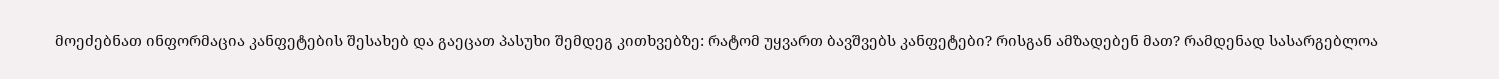მოეძებნათ ინფორმაცია კანფეტების შესახებ და გაეცათ პასუხი შემდეგ კითხვებზე: რატომ უყვართ ბავშვებს კანფეტები? რისგან ამზადებენ მათ? რამდენად სასარგებლოა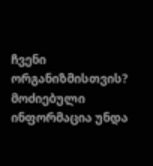ჩვენი ორგანიზმისთვის? მოძიებული ინფორმაცია უნდა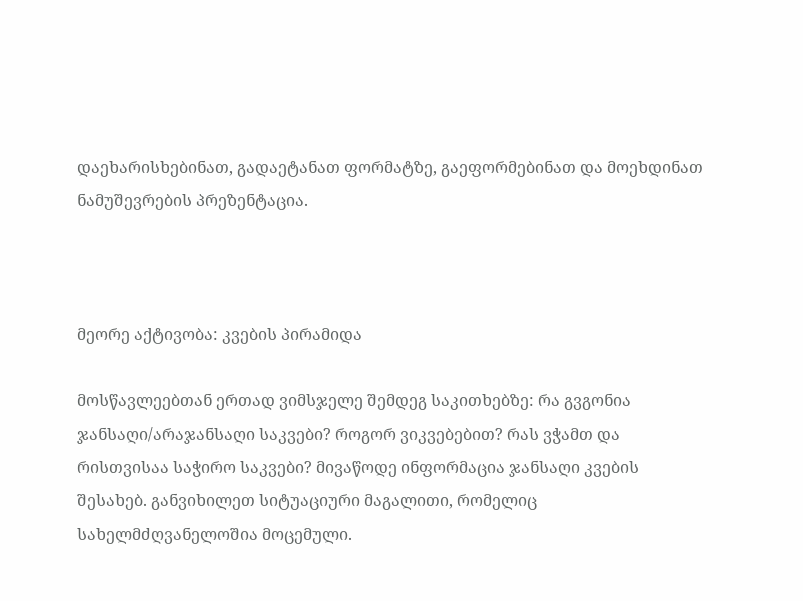დაეხარისხებინათ, გადაეტანათ ფორმატზე, გაეფორმებინათ და მოეხდინათ ნამუშევრების პრეზენტაცია.



მეორე აქტივობა: კვების პირამიდა

მოსწავლეებთან ერთად ვიმსჯელე შემდეგ საკითხებზე: რა გვგონია ჯანსაღი/არაჯანსაღი საკვები? როგორ ვიკვებებით? რას ვჭამთ და რისთვისაა საჭირო საკვები? მივაწოდე ინფორმაცია ჯანსაღი კვების შესახებ. განვიხილეთ სიტუაციური მაგალითი, რომელიც სახელმძღვანელოშია მოცემული.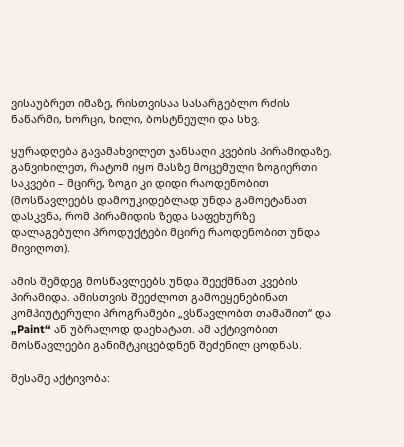ვისაუბრეთ იმაზე, რისთვისაა სასარგებლო რძის ნაწარმი, ხორცი, ხილი, ბოსტნეული და სხვ.

ყურადღება გავამახვილეთ ჯანსაღი კვების პირამიდაზე. განვიხილეთ, რატომ იყო მასზე მოცემული ზოგიერთი საკვები – მცირე, ზოგი კი დიდი რაოდენობით (მოსწავლეებს დამოუკიდებლად უნდა გამოეტანათ დასკვნა, რომ პირამიდის ზედა საფეხურზე დალაგებული პროდუქტები მცირე რაოდენობით უნდა მივიღოთ).

ამის შემდეგ მოსწავლეებს უნდა შეექმნათ კვების პირამიდა. ამისთვის შეეძლოთ გამოეყენებინათ კომპიუტერული პროგრამები „ვსწავლობთ თამაშით“ და „Paint“ ან უბრალოდ დაეხატათ. ამ აქტივობით მოსწავლეები განიმტკიცებდნენ შეძენილ ცოდნას.

მესამე აქტივობა: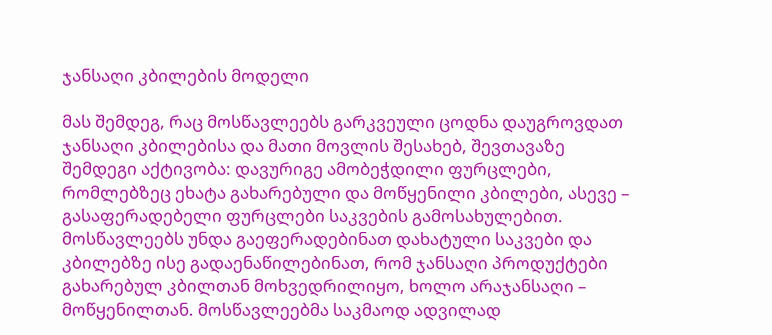ჯანსაღი კბილების მოდელი

მას შემდეგ, რაც მოსწავლეებს გარკვეული ცოდნა დაუგროვდათ ჯანსაღი კბილებისა და მათი მოვლის შესახებ, შევთავაზე შემდეგი აქტივობა: დავურიგე ამობეჭდილი ფურცლები, რომლებზეც ეხატა გახარებული და მოწყენილი კბილები, ასევე – გასაფერადებელი ფურცლები საკვების გამოსახულებით. მოსწავლეებს უნდა გაეფერადებინათ დახატული საკვები და კბილებზე ისე გადაენაწილებინათ, რომ ჯანსაღი პროდუქტები გახარებულ კბილთან მოხვედრილიყო, ხოლო არაჯანსაღი – მოწყენილთან. მოსწავლეებმა საკმაოდ ადვილად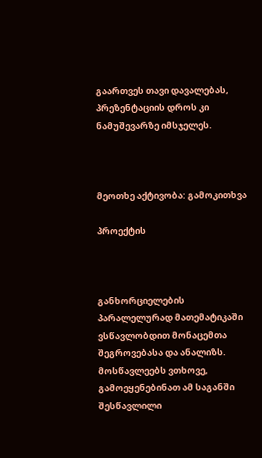გაართვეს თავი დავალებას, პრეზენტაციის დროს კი ნამუშევარზე იმსჯელეს.



მეოთხე აქტივობა: გამოკითხვა

პროექტის



განხორციელების პარალელურად მათემატიკაში ვსწავლობდით მონაცემთა შეგროვებასა და ანალიზს. მოსწავლეებს ვთხოვე, გამოეყენებინათ ამ საგანში შესწავლილი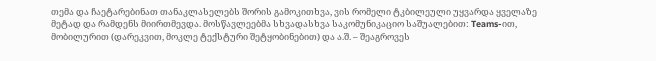თემა და ჩაეტარებინათ თანაკლასელებს შორის გამოკითხვა, ვის რომელი ტკბილეული უყვარდა ყველაზე მეტად და რამდენს მიირთმევდა. მოსწავლეებმა სხვადასხვა საკომუნიკაციო საშუალებით: Teams-ით, მობილურით (დარეკვით, მოკლე ტექსტური შეტყობინებით) და ა.შ. – შეაგროვეს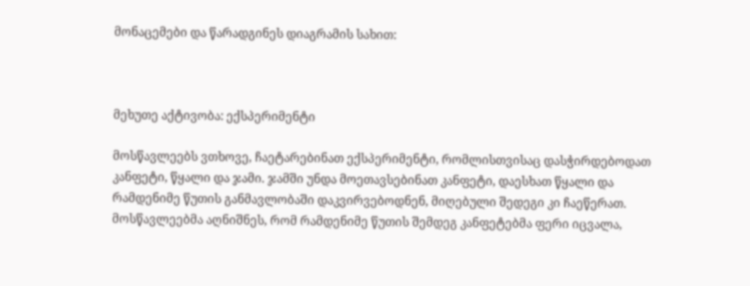მონაცემები და წარადგინეს დიაგრამის სახით:



მეხუთე აქტივობა: ექსპერიმენტი

მოსწავლეებს ვთხოვე, ჩაეტარებინათ ექსპერიმენტი, რომლისთვისაც დასჭირდებოდათ კანფეტი, წყალი და ჯამი. ჯამში უნდა მოეთავსებინათ კანფეტი, დაესხათ წყალი და რამდენიმე წუთის განმავლობაში დაკვირვებოდნენ, მიღებული შედეგი კი ჩაეწერათ. მოსწავლეებმა აღნიშნეს, რომ რამდენიმე წუთის შემდეგ კანფეტებმა ფერი იცვალა,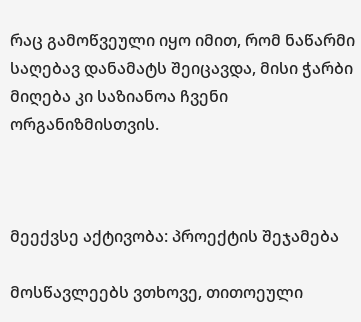რაც გამოწვეული იყო იმით, რომ ნაწარმი საღებავ დანამატს შეიცავდა, მისი ჭარბი მიღება კი საზიანოა ჩვენი ორგანიზმისთვის.



მეექვსე აქტივობა: პროექტის შეჯამება

მოსწავლეებს ვთხოვე, თითოეული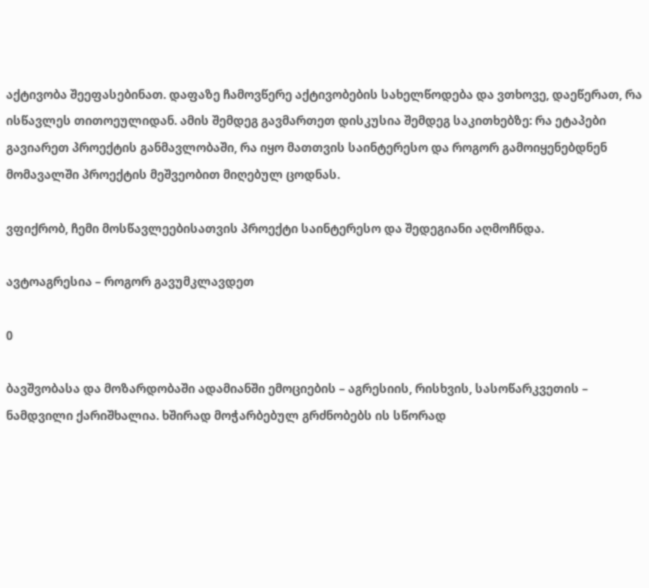აქტივობა შეეფასებინათ. დაფაზე ჩამოვწერე აქტივობების სახელწოდება და ვთხოვე, დაეწერათ, რა ისწავლეს თითოეულიდან. ამის შემდეგ გავმართეთ დისკუსია შემდეგ საკითხებზე: რა ეტაპები გავიარეთ პროექტის განმავლობაში, რა იყო მათთვის საინტერესო და როგორ გამოიყენებდნენ მომავალში პროექტის მეშვეობით მიღებულ ცოდნას.

ვფიქრობ, ჩემი მოსწავლეებისათვის პროექტი საინტერესო და შედეგიანი აღმოჩნდა.

ავტოაგრესია – როგორ გავუმკლავდეთ

0

ბავშვობასა და მოზარდობაში ადამიანში ემოციების – აგრესიის, რისხვის, სასოწარკვეთის – ნამდვილი ქარიშხალია. ხშირად მოჭარბებულ გრძნობებს ის სწორად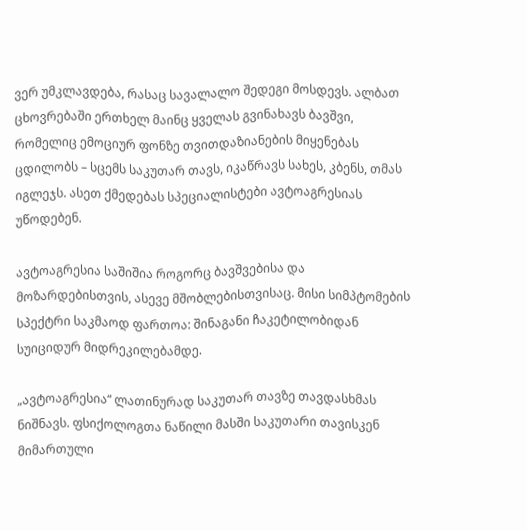ვერ უმკლავდება, რასაც სავალალო შედეგი მოსდევს. ალბათ ცხოვრებაში ერთხელ მაინც ყველას გვინახავს ბავშვი, რომელიც ემოციურ ფონზე თვითდაზიანების მიყენებას ცდილობს – სცემს საკუთარ თავს, იკაწრავს სახეს, კბენს, თმას იგლეჯს. ასეთ ქმედებას სპეციალისტები ავტოაგრესიას უწოდებენ.

ავტოაგრესია საშიშია როგორც ბავშვებისა და მოზარდებისთვის, ასევე მშობლებისთვისაც. მისი სიმპტომების სპექტრი საკმაოდ ფართოა: შინაგანი ჩაკეტილობიდან სუიციდურ მიდრეკილებამდე.

„ავტოაგრესია“ ლათინურად საკუთარ თავზე თავდასხმას ნიშნავს. ფსიქოლოგთა ნაწილი მასში საკუთარი თავისკენ მიმართული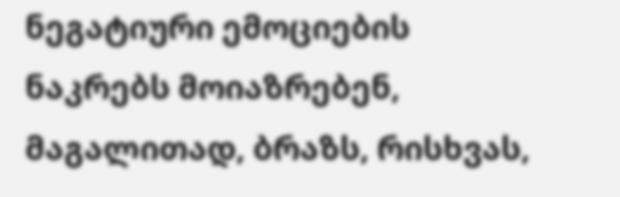ნეგატიური ემოციების ნაკრებს მოიაზრებენ, მაგალითად, ბრაზს, რისხვას,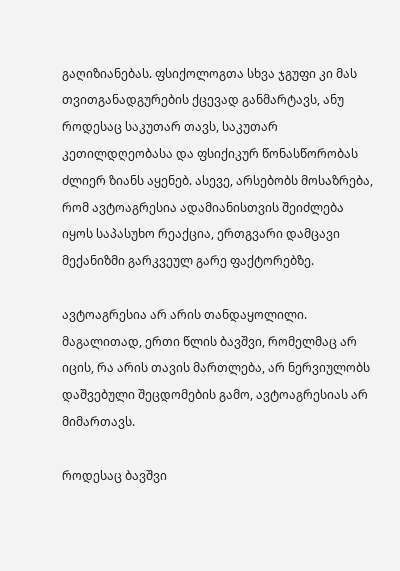გაღიზიანებას. ფსიქოლოგთა სხვა ჯგუფი კი მას თვითგანადგურების ქცევად განმარტავს, ანუ როდესაც საკუთარ თავს, საკუთარ კეთილდღეობასა და ფსიქიკურ წონასწორობას ძლიერ ზიანს აყენებ. ასევე, არსებობს მოსაზრება, რომ ავტოაგრესია ადამიანისთვის შეიძლება იყოს საპასუხო რეაქცია, ერთგვარი დამცავი მექანიზმი გარკვეულ გარე ფაქტორებზე.

ავტოაგრესია არ არის თანდაყოლილი. მაგალითად, ერთი წლის ბავშვი, რომელმაც არ იცის, რა არის თავის მართლება, არ ნერვიულობს დაშვებული შეცდომების გამო, ავტოაგრესიას არ მიმართავს.

როდესაც ბავშვი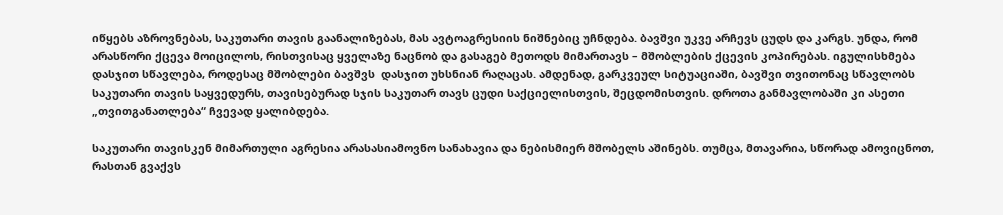იწყებს აზროვნებას, საკუთარი თავის გაანალიზებას, მას ავტოაგრესიის ნიშნებიც უჩნდება. ბავშვი უკვე არჩევს ცუდს და კარგს. უნდა, რომ არასწორი ქცევა მოიცილოს, რისთვისაც ყველაზე ნაცნობ და გასაგებ მეთოდს მიმართავს – მშობლების ქცევის კოპირებას. იგულისხმება დასჯით სწავლება, როდესაც მშობლები ბავშვს  დასჯით უხსნიან რაღაცას. ამდენად, გარკვეულ სიტუაციაში, ბავშვი თვითონაც სწავლობს საკუთარი თავის საყვედურს, თავისებურად სჯის საკუთარ თავს ცუდი საქციელისთვის, შეცდომისთვის. დროთა განმავლობაში კი ასეთი „თვითგანათლება“ ჩვევად ყალიბდება.

საკუთარი თავისკენ მიმართული აგრესია არასასიამოვნო სანახავია და ნებისმიერ მშობელს აშინებს. თუმცა, მთავარია, სწორად ამოვიცნოთ, რასთან გვაქვს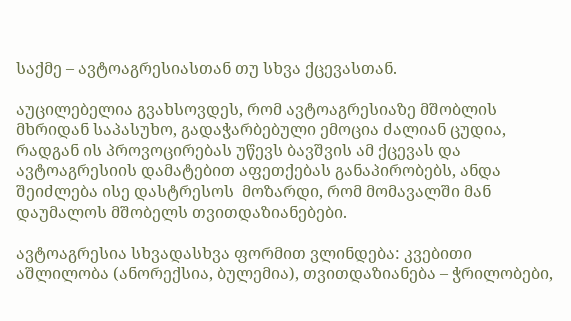საქმე – ავტოაგრესიასთან თუ სხვა ქცევასთან.

აუცილებელია გვახსოვდეს, რომ ავტოაგრესიაზე მშობლის მხრიდან საპასუხო, გადაჭარბებული ემოცია ძალიან ცუდია, რადგან ის პროვოცირებას უწევს ბავშვის ამ ქცევას და ავტოაგრესიის დამატებით აფეთქებას განაპირობებს, ანდა შეიძლება ისე დასტრესოს  მოზარდი, რომ მომავალში მან დაუმალოს მშობელს თვითდაზიანებები.

ავტოაგრესია სხვადასხვა ფორმით ვლინდება: კვებითი აშლილობა (ანორექსია, ბულემია), თვითდაზიანება – ჭრილობები,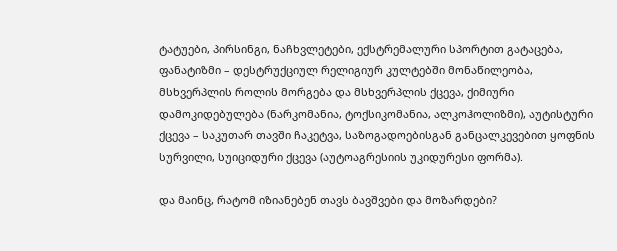ტატუები, პირსინგი, ნაჩხვლეტები, ექსტრემალური სპორტით გატაცება, ფანატიზმი – დესტრუქციულ რელიგიურ კულტებში მონაწილეობა, მსხვერპლის როლის მორგება და მსხვერპლის ქცევა, ქიმიური დამოკიდებულება (ნარკომანია, ტოქსიკომანია, ალკოჰოლიზმი), აუტისტური ქცევა – საკუთარ თავში ჩაკეტვა, საზოგადოებისგან განცალკევებით ყოფნის სურვილი, სუიციდური ქცევა (აუტოაგრესიის უკიდურესი ფორმა).

და მაინც, რატომ იზიანებენ თავს ბავშვები და მოზარდები?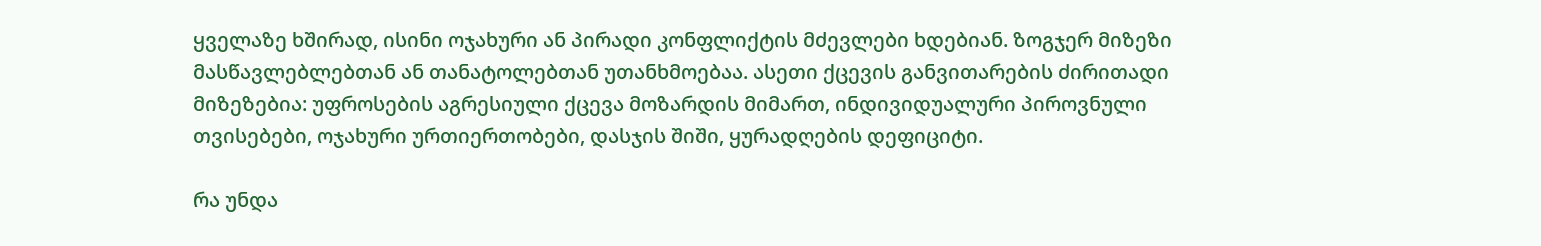ყველაზე ხშირად, ისინი ოჯახური ან პირადი კონფლიქტის მძევლები ხდებიან. ზოგჯერ მიზეზი მასწავლებლებთან ან თანატოლებთან უთანხმოებაა. ასეთი ქცევის განვითარების ძირითადი მიზეზებია: უფროსების აგრესიული ქცევა მოზარდის მიმართ, ინდივიდუალური პიროვნული თვისებები, ოჯახური ურთიერთობები, დასჯის შიში, ყურადღების დეფიციტი.

რა უნდა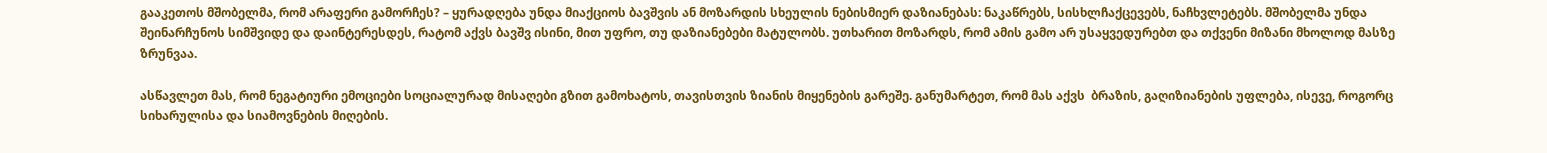გააკეთოს მშობელმა, რომ არაფერი გამორჩეს? – ყურადღება უნდა მიაქციოს ბავშვის ან მოზარდის სხეულის ნებისმიერ დაზიანებას: ნაკაწრებს, სისხლჩაქცევებს, ნაჩხვლეტებს. მშობელმა უნდა შეინარჩუნოს სიმშვიდე და დაინტერესდეს, რატომ აქვს ბავშვ ისინი, მით უფრო, თუ დაზიანებები მატულობს. უთხარით მოზარდს, რომ ამის გამო არ უსაყვედურებთ და თქვენი მიზანი მხოლოდ მასზე ზრუნვაა.

ასწავლეთ მას, რომ ნეგატიური ემოციები სოციალურად მისაღები გზით გამოხატოს, თავისთვის ზიანის მიყენების გარეშე. განუმარტეთ, რომ მას აქვს  ბრაზის, გაღიზიანების უფლება, ისევე, როგორც სიხარულისა და სიამოვნების მიღების.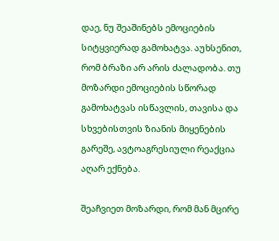დაე, ნუ შეაშინებს ემოციების სიტყვიერად გამოხატვა. აუხსენით, რომ ბრაზი არ არის ძალადობა. თუ მოზარდი ემოციების სწორად გამოხატვას ისწავლის, თავისა და სხვებისთვის ზიანის მიყენების გარეშე, ავტოაგრესიული რეაქცია აღარ ექნება.

შეაჩვიეთ მოზარდი, რომ მან მცირე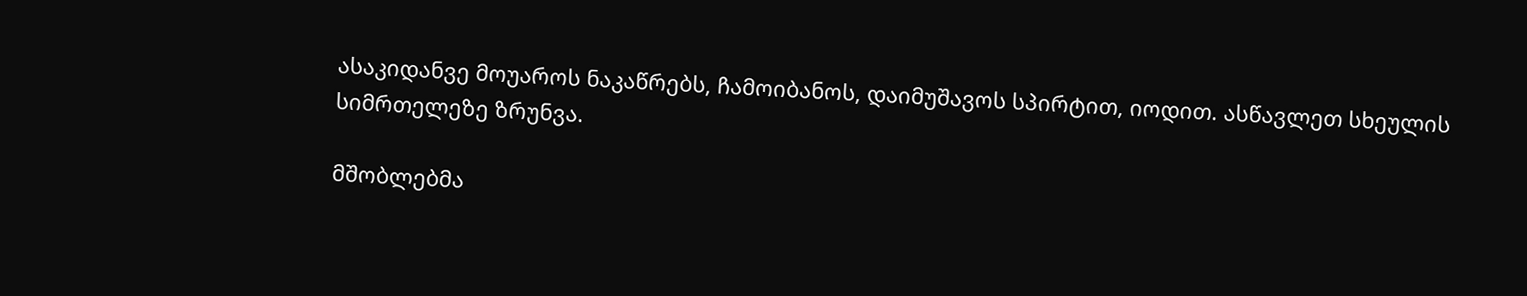ასაკიდანვე მოუაროს ნაკაწრებს, ჩამოიბანოს, დაიმუშავოს სპირტით, იოდით. ასწავლეთ სხეულის სიმრთელეზე ზრუნვა.

მშობლებმა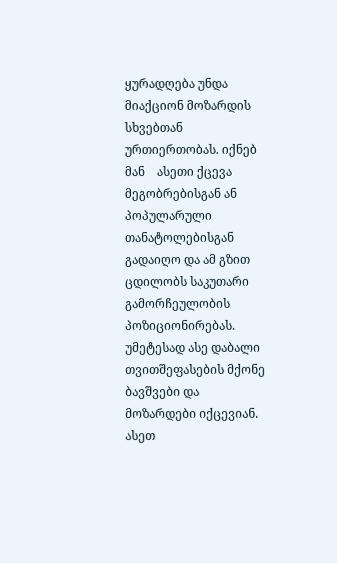ყურადღება უნდა მიაქციონ მოზარდის სხვებთან ურთიერთობას. იქნებ მან    ასეთი ქცევა მეგობრებისგან ან პოპულარული თანატოლებისგან გადაიღო და ამ გზით ცდილობს საკუთარი გამორჩეულობის პოზიციონირებას. უმეტესად ასე დაბალი თვითშეფასების მქონე ბავშვები და მოზარდები იქცევიან. ასეთ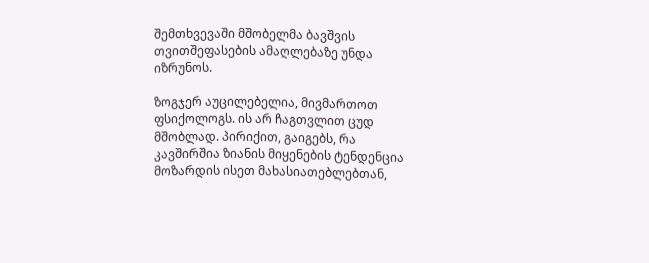შემთხვევაში მშობელმა ბავშვის თვითშეფასების ამაღლებაზე უნდა იზრუნოს.

ზოგჯერ აუცილებელია, მივმართოთ ფსიქოლოგს. ის არ ჩაგთვლით ცუდ მშობლად. პირიქით, გაიგებს, რა კავშირშია ზიანის მიყენების ტენდენცია მოზარდის ისეთ მახასიათებლებთან,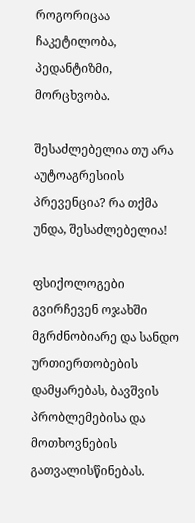როგორიცაა ჩაკეტილობა, პედანტიზმი, მორცხვობა.

შესაძლებელია თუ არა აუტოაგრესიის პრევენცია? რა თქმა უნდა, შესაძლებელია!

ფსიქოლოგები გვირჩევენ ოჯახში მგრძნობიარე და სანდო ურთიერთობების დამყარებას, ბავშვის პრობლემებისა და მოთხოვნების გათვალისწინებას.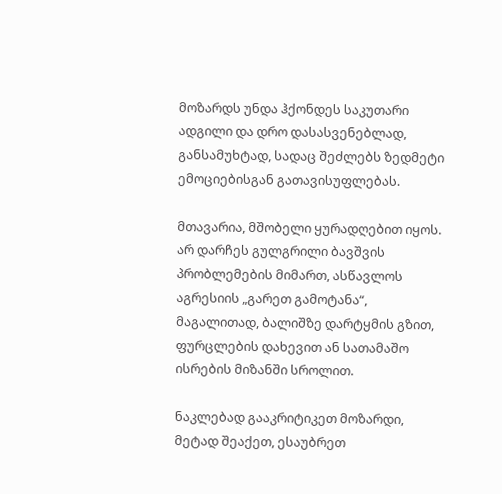მოზარდს უნდა ჰქონდეს საკუთარი ადგილი და დრო დასასვენებლად, განსამუხტად, სადაც შეძლებს ზედმეტი ემოციებისგან გათავისუფლებას.

მთავარია, მშობელი ყურადღებით იყოს. არ დარჩეს გულგრილი ბავშვის პრობლემების მიმართ, ასწავლოს აგრესიის „გარეთ გამოტანა“, მაგალითად, ბალიშზე დარტყმის გზით, ფურცლების დახევით ან სათამაშო ისრების მიზანში სროლით.

ნაკლებად გააკრიტიკეთ მოზარდი, მეტად შეაქეთ, ესაუბრეთ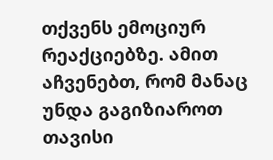თქვენს ემოციურ რეაქციებზე. ამით აჩვენებთ, რომ მანაც უნდა გაგიზიაროთ თავისი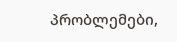პრობლემები,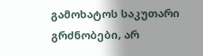გამოხატოს საკუთარი გრძნობები, არ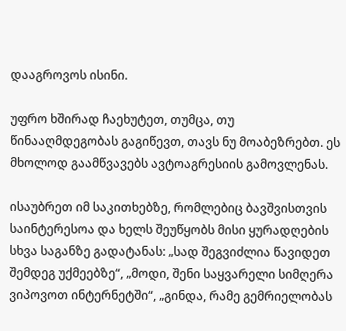დააგროვოს ისინი.

უფრო ხშირად ჩაეხუტეთ, თუმცა, თუ წინააღმდეგობას გაგიწევთ, თავს ნუ მოაბეზრებთ. ეს მხოლოდ გაამწვავებს ავტოაგრესიის გამოვლენას.

ისაუბრეთ იმ საკითხებზე, რომლებიც ბავშვისთვის საინტერესოა და ხელს შეუწყობს მისი ყურადღების სხვა საგანზე გადატანას: „სად შეგვიძლია წავიდეთ შემდეგ უქმეებზე“, „მოდი, შენი საყვარელი სიმღერა ვიპოვოთ ინტერნეტში“, „გინდა, რამე გემრიელობას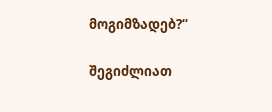მოგიმზადებ?“

შეგიძლიათ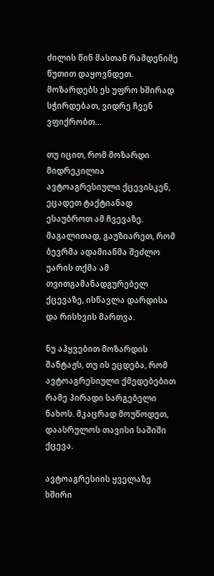ძილის წინ მასთან რამდენიმე წუთით დაყოვნდეთ. მოზარდებს ეს უფრო ხშირად სჭირდებათ, ვიდრე ჩვენ ვფიქრობთ…

თუ იცით, რომ მოზარდი მიდრეკილია ავტოაგრესიული ქცევისკენ, ეცადეთ ტაქტიანად ესაუბროთ ამ ჩვევაზე. მაგალითად, გაუზიარეთ, რომ ბევრმა ადამიანმა შეძლო უარის თქმა ამ თვითგამანადგურებელ ქცევაზე, ისწავლა დარდისა და რისხვის მართვა.

ნუ აჰყვებით მოზარდის შანტაჟს, თუ ის ეცდება, რომ ავტოაგრესიული ქმედებებით რამე პირადი სარგებელი ნახოს. მკაცრად მოუწოდეთ, დაასრულოს თავისი საშიში ქცევა.

ავტოაგრესიის ყველაზე ხშირი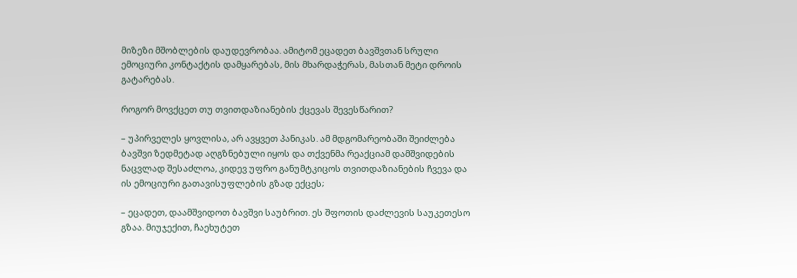მიზეზი მშობლების დაუდევრობაა. ამიტომ ეცადეთ ბავშვთან სრული ემოციური კონტაქტის დამყარებას, მის მხარდაჭერას, მასთან მეტი დროის გატარებას.

როგორ მოვქცეთ თუ თვითდაზიანების ქცევას შევესწარით?

– უპირველეს ყოვლისა, არ ავყვეთ პანიკას. ამ მდგომარეობაში შეიძლება ბავშვი ზედმეტად აღგზნებული იყოს და თქვენმა რეაქციამ დამშვიდების ნაცვლად შესაძლოა, კიდევ უფრო განუმტკიცოს თვითდაზიანების ჩვევა და ის ემოციური გათავისუფლების გზად ექცეს;

– ეცადეთ, დაამშვიდოთ ბავშვი საუბრით. ეს შფოთის დაძლევის საუკეთესო გზაა. მიუჯექით, ჩაეხუტეთ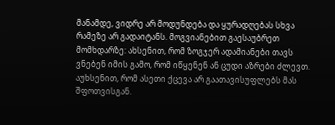მანამდე, ვიდრე არ მოდუნდება და ყურადღებას სხვა რამეზე არ გადაიტანს. მოგვიანებით გაესაუბრეთ მომხდარზე: ახსენით, რომ ზოგჯერ ადამიანები თავს ვნებენ იმის გამო, რომ იწყენენ ან ცუდი აზრები ძლევთ. აუხსენით, რომ ასეთი ქცევა არ გაათავისუფლებს მას შფოთვისგან.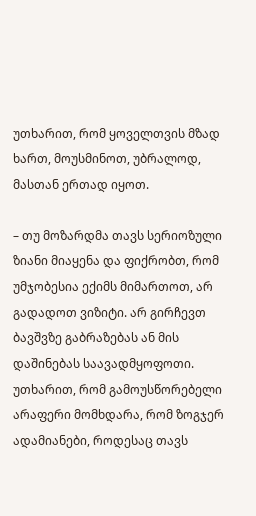უთხარით, რომ ყოველთვის მზად ხართ, მოუსმინოთ, უბრალოდ, მასთან ერთად იყოთ.

– თუ მოზარდმა თავს სერიოზული ზიანი მიაყენა და ფიქრობთ, რომ უმჯობესია ექიმს მიმართოთ, არ გადადოთ ვიზიტი. არ გირჩევთ ბავშვზე გაბრაზებას ან მის დაშინებას საავადმყოფოთი. უთხარით, რომ გამოუსწორებელი არაფერი მომხდარა, რომ ზოგჯერ ადამიანები, როდესაც თავს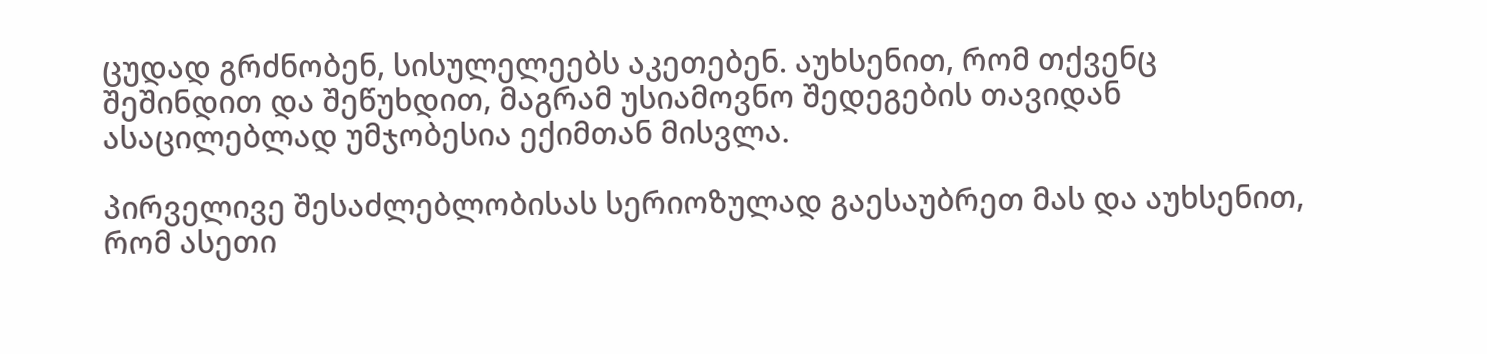ცუდად გრძნობენ, სისულელეებს აკეთებენ. აუხსენით, რომ თქვენც შეშინდით და შეწუხდით, მაგრამ უსიამოვნო შედეგების თავიდან ასაცილებლად უმჯობესია ექიმთან მისვლა.

პირველივე შესაძლებლობისას სერიოზულად გაესაუბრეთ მას და აუხსენით, რომ ასეთი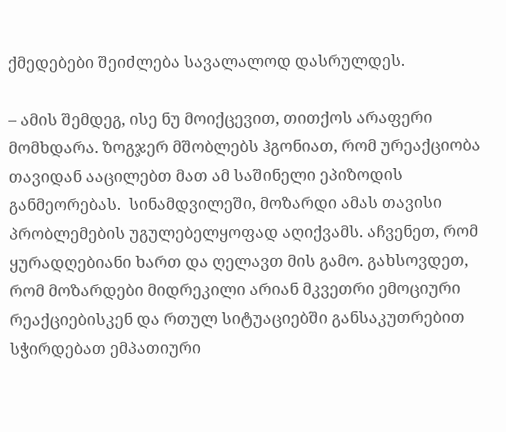ქმედებები შეიძლება სავალალოდ დასრულდეს.

– ამის შემდეგ, ისე ნუ მოიქცევით, თითქოს არაფერი მომხდარა. ზოგჯერ მშობლებს ჰგონიათ, რომ ურეაქციობა თავიდან ააცილებთ მათ ამ საშინელი ეპიზოდის განმეორებას.  სინამდვილეში, მოზარდი ამას თავისი პრობლემების უგულებელყოფად აღიქვამს. აჩვენეთ, რომ ყურადღებიანი ხართ და ღელავთ მის გამო. გახსოვდეთ, რომ მოზარდები მიდრეკილი არიან მკვეთრი ემოციური რეაქციებისკენ და რთულ სიტუაციებში განსაკუთრებით სჭირდებათ ემპათიური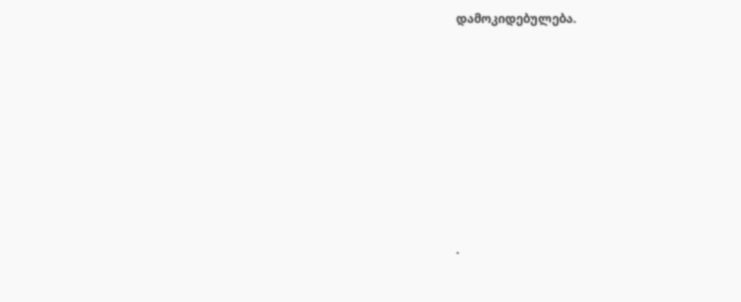დამოკიდებულება.









.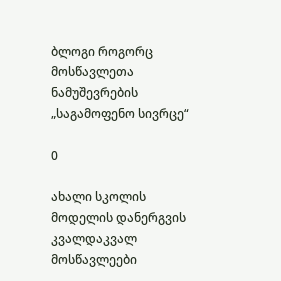ბლოგი როგორც მოსწავლეთა ნამუშევრების „საგამოფენო სივრცე“

0

ახალი სკოლის მოდელის დანერგვის კვალდაკვალ მოსწავლეები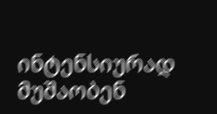ინტენსიურად მუშაობენ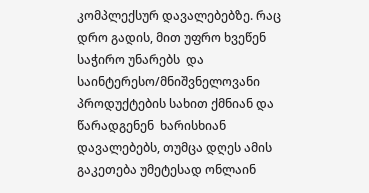კომპლექსურ დავალებებზე. რაც დრო გადის, მით უფრო ხვეწენ საჭირო უნარებს  და საინტერესო/მნიშვნელოვანი პროდუქტების სახით ქმნიან და წარადგენენ  ხარისხიან დავალებებს, თუმცა დღეს ამის გაკეთება უმეტესად ონლაინ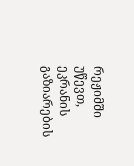რეჟიმში უწევთ, ეკრანის გაზიარების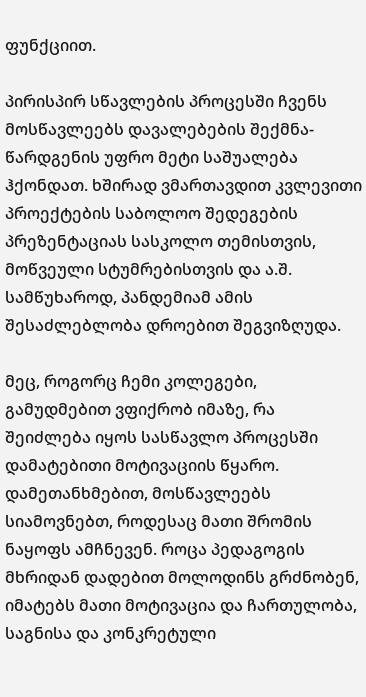ფუნქციით.

პირისპირ სწავლების პროცესში ჩვენს მოსწავლეებს დავალებების შექმნა-წარდგენის უფრო მეტი საშუალება ჰქონდათ. ხშირად ვმართავდით კვლევითი პროექტების საბოლოო შედეგების პრეზენტაციას სასკოლო თემისთვის, მოწვეული სტუმრებისთვის და ა.შ. სამწუხაროდ, პანდემიამ ამის შესაძლებლობა დროებით შეგვიზღუდა.

მეც, როგორც ჩემი კოლეგები, გამუდმებით ვფიქრობ იმაზე, რა შეიძლება იყოს სასწავლო პროცესში დამატებითი მოტივაციის წყარო. დამეთანხმებით, მოსწავლეებს სიამოვნებთ, როდესაც მათი შრომის ნაყოფს ამჩნევენ. როცა პედაგოგის მხრიდან დადებით მოლოდინს გრძნობენ, იმატებს მათი მოტივაცია და ჩართულობა, საგნისა და კონკრეტული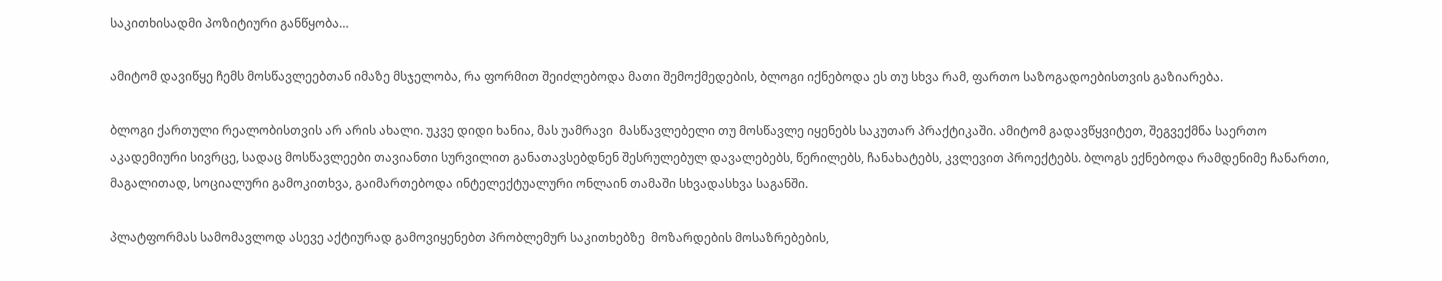საკითხისადმი პოზიტიური განწყობა…

ამიტომ დავიწყე ჩემს მოსწავლეებთან იმაზე მსჯელობა, რა ფორმით შეიძლებოდა მათი შემოქმედების, ბლოგი იქნებოდა ეს თუ სხვა რამ, ფართო საზოგადოებისთვის გაზიარება.

ბლოგი ქართული რეალობისთვის არ არის ახალი. უკვე დიდი ხანია, მას უამრავი  მასწავლებელი თუ მოსწავლე იყენებს საკუთარ პრაქტიკაში. ამიტომ გადავწყვიტეთ, შეგვექმნა საერთო აკადემიური სივრცე, სადაც მოსწავლეები თავიანთი სურვილით განათავსებდნენ შესრულებულ დავალებებს, წერილებს, ჩანახატებს, კვლევით პროექტებს. ბლოგს ექნებოდა რამდენიმე ჩანართი, მაგალითად, სოციალური გამოკითხვა, გაიმართებოდა ინტელექტუალური ონლაინ თამაში სხვადასხვა საგანში.

პლატფორმას სამომავლოდ ასევე აქტიურად გამოვიყენებთ პრობლემურ საკითხებზე  მოზარდების მოსაზრებების,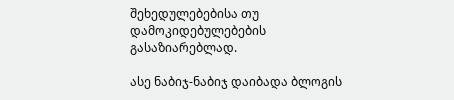შეხედულებებისა თუ დამოკიდებულებების გასაზიარებლად.

ასე ნაბიჯ-ნაბიჯ დაიბადა ბლოგის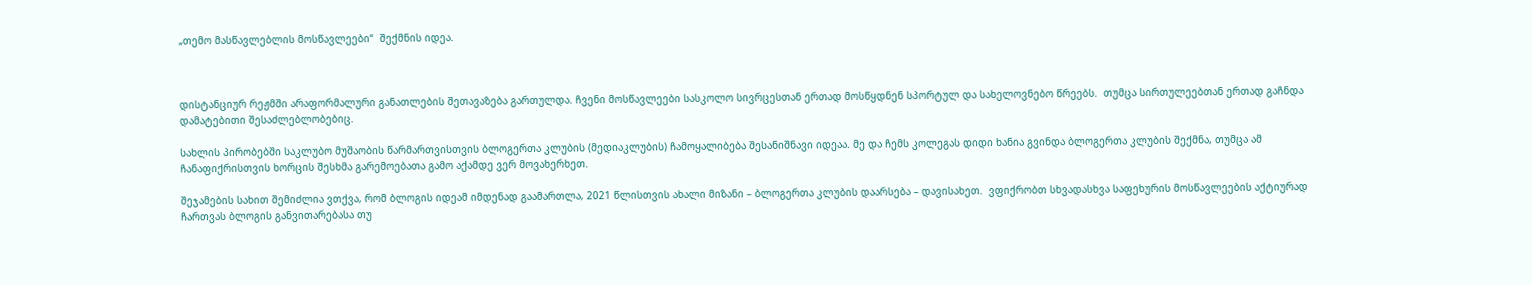„თემო მასწავლებლის მოსწავლეები“  შექმნის იდეა.



დისტანციურ რეჟმში არაფორმალური განათლების შეთავაზება გართულდა. ჩვენი მოსწავლეები სასკოლო სივრცესთან ერთად მოსწყდნენ სპორტულ და სახელოვნებო წრეებს.  თუმცა სირთულეებთან ერთად გაჩნდა დამატებითი შესაძლებლობებიც.

სახლის პირობებში საკლუბო მუშაობის წარმართვისთვის ბლოგერთა კლუბის (მედიაკლუბის) ჩამოყალიბება შესანიშნავი იდეაა. მე და ჩემს კოლეგას დიდი ხანია გვინდა ბლოგერთა კლუბის შექმნა, თუმცა ამ ჩანაფიქრისთვის ხორცის შესხმა გარემოებათა გამო აქამდე ვერ მოვახერხეთ.

შეჯამების სახით შემიძლია ვთქვა, რომ ბლოგის იდეამ იმდენად გაამართლა, 2021 წლისთვის ახალი მიზანი – ბლოგერთა კლუბის დაარსება – დავისახეთ.  ვფიქრობთ სხვადასხვა საფეხურის მოსწავლეების აქტიურად ჩართვას ბლოგის განვითარებასა თუ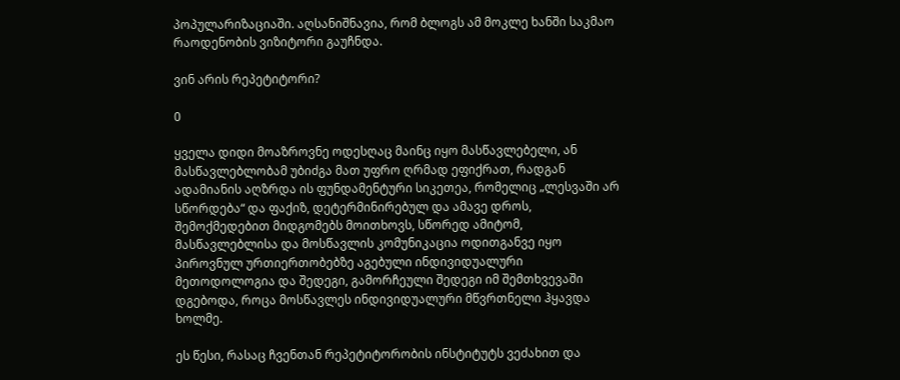პოპულარიზაციაში. აღსანიშნავია, რომ ბლოგს ამ მოკლე ხანში საკმაო რაოდენობის ვიზიტორი გაუჩნდა.

ვინ არის რეპეტიტორი?

0

ყველა დიდი მოაზროვნე ოდესღაც მაინც იყო მასწავლებელი, ან მასწავლებლობამ უბიძგა მათ უფრო ღრმად ეფიქრათ, რადგან ადამიანის აღზრდა ის ფუნდამენტური სიკეთეა, რომელიც „ლესვაში არ სწორდება“ და ფაქიზ, დეტერმინირებულ და ამავე დროს, შემოქმედებით მიდგომებს მოითხოვს, სწორედ ამიტომ, მასწავლებლისა და მოსწავლის კომუნიკაცია ოდითგანვე იყო პიროვნულ ურთიერთობებზე აგებული ინდივიდუალური მეთოდოლოგია და შედეგი, გამორჩეული შედეგი იმ შემთხვევაში დგებოდა, როცა მოსწავლეს ინდივიდუალური მწვრთნელი ჰყავდა ხოლმე.

ეს წესი, რასაც ჩვენთან რეპეტიტორობის ინსტიტუტს ვეძახით და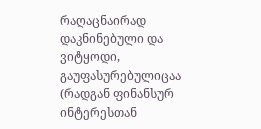რაღაცნაირად დაკნინებული და ვიტყოდი, გაუფასურებულიცაა (რადგან ფინანსურ ინტერესთან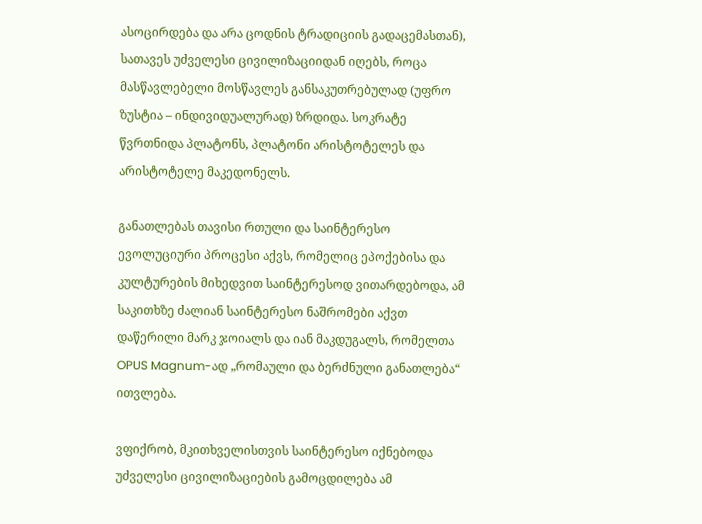ასოცირდება და არა ცოდნის ტრადიციის გადაცემასთან), სათავეს უძველესი ცივილიზაციიდან იღებს, როცა მასწავლებელი მოსწავლეს განსაკუთრებულად (უფრო ზუსტია – ინდივიდუალურად) ზრდიდა. სოკრატე წვრთნიდა პლატონს, პლატონი არისტოტელეს და არისტოტელე მაკედონელს.

განათლებას თავისი რთული და საინტერესო ევოლუციური პროცესი აქვს, რომელიც ეპოქებისა და კულტურების მიხედვით საინტერესოდ ვითარდებოდა, ამ საკითხზე ძალიან საინტერესო ნაშრომები აქვთ დაწერილი მარკ ჯოიალს და იან მაკდუგალს, რომელთა OPUS Magnum-ად „რომაული და ბერძნული განათლება“ ითვლება.

ვფიქრობ, მკითხველისთვის საინტერესო იქნებოდა უძველესი ცივილიზაციების გამოცდილება ამ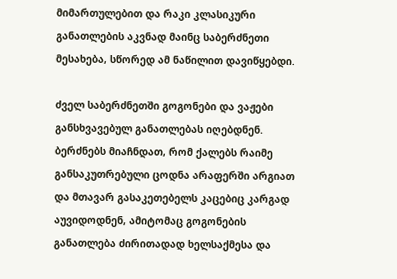მიმართულებით და რაკი კლასიკური განათლების აკვნად მაინც საბერძნეთი მესახება, სწორედ ამ ნაწილით დავიწყებდი.

ძველ საბერძნეთში გოგონები და ვაჟები განსხვავებულ განათლებას იღებდნენ. ბერძნებს მიაჩნდათ, რომ ქალებს რაიმე განსაკუთრებული ცოდნა არაფერში არგიათ და მთავარ გასაკეთებელს კაცებიც კარგად აუვიდოდნენ, ამიტომაც გოგონების განათლება ძირითადად ხელსაქმესა და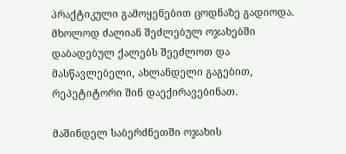პრაქტიკული გამოყენებით ცოდნაზე გადიოდა. მხოლოდ ძალიან შეძლებულ ოჯახებში დაბადებულ ქალებს შეეძლოთ და მასწავლებელი, ახლანდელი გაგებით, რეპეტიტორი შინ დაექირავებინათ.

მაშინდელ საბერძნეთში ოჯახის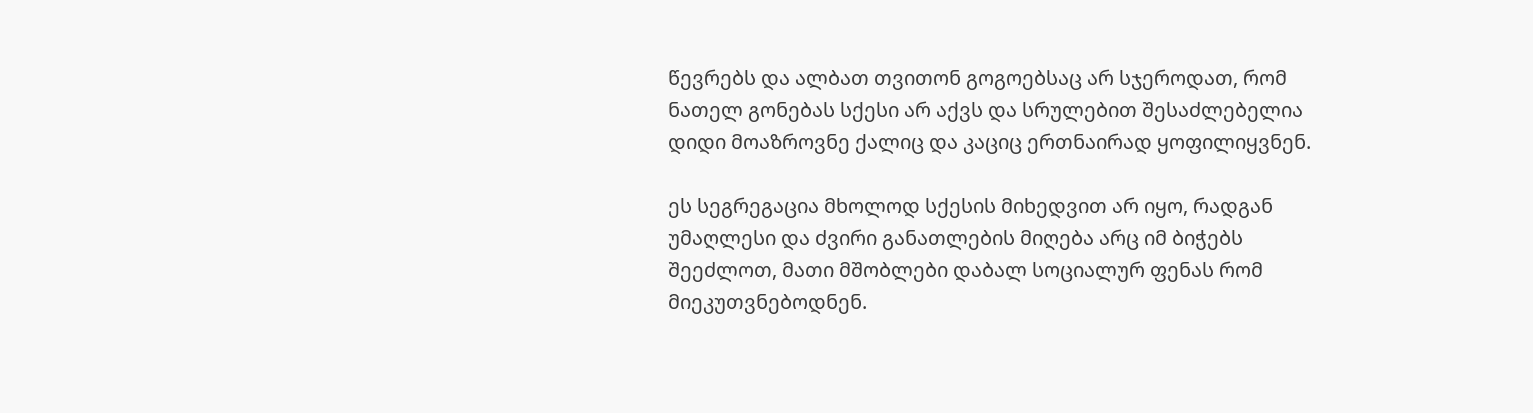წევრებს და ალბათ თვითონ გოგოებსაც არ სჯეროდათ, რომ ნათელ გონებას სქესი არ აქვს და სრულებით შესაძლებელია დიდი მოაზროვნე ქალიც და კაციც ერთნაირად ყოფილიყვნენ.

ეს სეგრეგაცია მხოლოდ სქესის მიხედვით არ იყო, რადგან უმაღლესი და ძვირი განათლების მიღება არც იმ ბიჭებს შეეძლოთ, მათი მშობლები დაბალ სოციალურ ფენას რომ მიეკუთვნებოდნენ.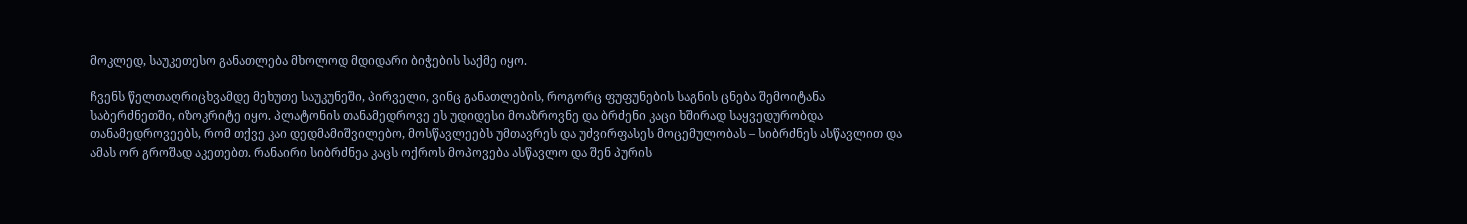მოკლედ, საუკეთესო განათლება მხოლოდ მდიდარი ბიჭების საქმე იყო.

ჩვენს წელთაღრიცხვამდე მეხუთე საუკუნეში, პირველი, ვინც განათლების, როგორც ფუფუნების საგნის ცნება შემოიტანა საბერძნეთში, იზოკრიტე იყო. პლატონის თანამედროვე ეს უდიდესი მოაზროვნე და ბრძენი კაცი ხშირად საყვედურობდა თანამედროვეებს, რომ თქვე კაი დედმამიშვილებო, მოსწავლეებს უმთავრეს და უძვირფასეს მოცემულობას – სიბრძნეს ასწავლით და ამას ორ გროშად აკეთებთ. რანაირი სიბრძნეა კაცს ოქროს მოპოვება ასწავლო და შენ პურის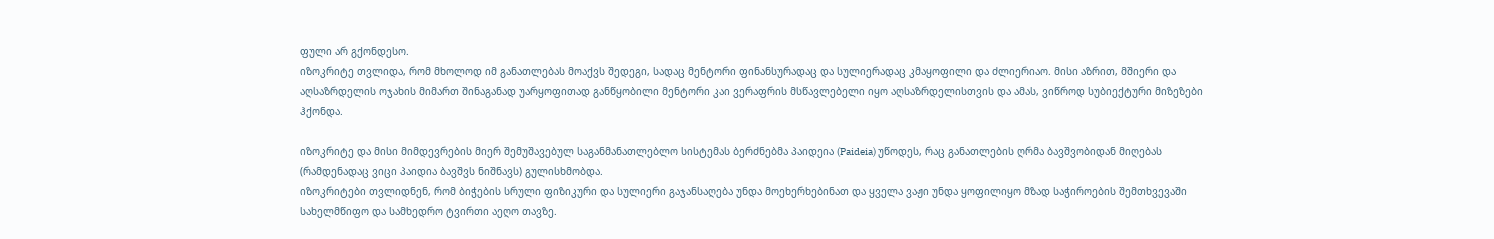ფული არ გქონდესო.
იზოკრიტე თვლიდა, რომ მხოლოდ იმ განათლებას მოაქვს შედეგი, სადაც მენტორი ფინანსურადაც და სულიერადაც კმაყოფილი და ძლიერიაო. მისი აზრით, მშიერი და აღსაზრდელის ოჯახის მიმართ შინაგანად უარყოფითად განწყობილი მენტორი კაი ვერაფრის მსწავლებელი იყო აღსაზრდელისთვის და ამას, ვიწროდ სუბიექტური მიზეზები ჰქონდა.

იზოკრიტე და მისი მიმდევრების მიერ შემუშავებულ საგანმანათლებლო სისტემას ბერძნებმა პაიდეია (Paideia) უწოდეს, რაც განათლების ღრმა ბავშვობიდან მიღებას (რამდენადაც ვიცი პაიდია ბავშვს ნიშნავს) გულისხმობდა.
იზოკრიტები თვლიდნენ, რომ ბიჭების სრული ფიზიკური და სულიერი გაჯანსაღება უნდა მოეხერხებინათ და ყველა ვაჟი უნდა ყოფილიყო მზად საჭიროების შემთხვევაში სახელმწიფო და სამხედრო ტვირთი აეღო თავზე.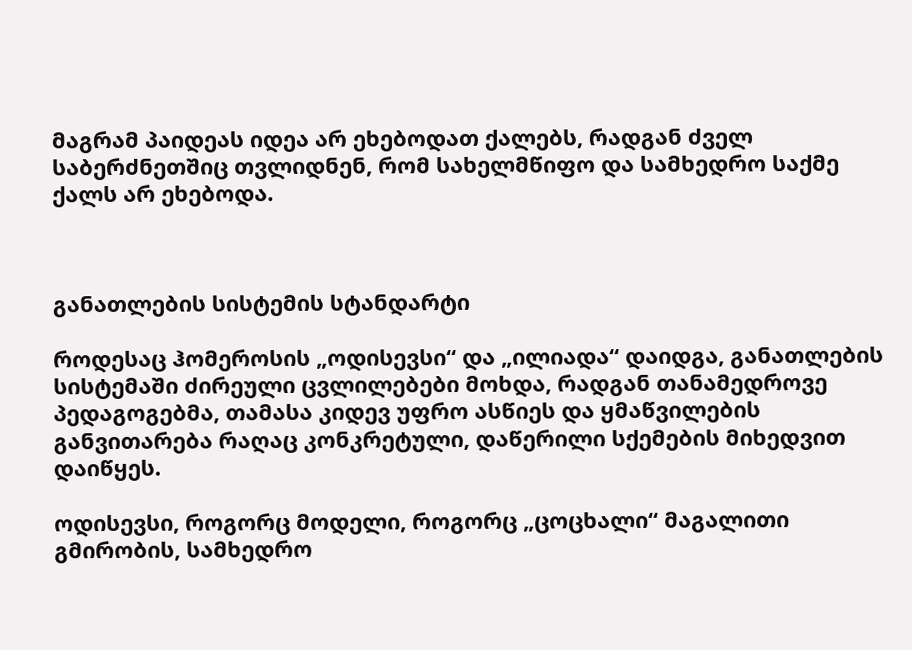მაგრამ პაიდეას იდეა არ ეხებოდათ ქალებს, რადგან ძველ საბერძნეთშიც თვლიდნენ, რომ სახელმწიფო და სამხედრო საქმე ქალს არ ეხებოდა.



განათლების სისტემის სტანდარტი

როდესაც ჰომეროსის „ოდისევსი“ და „ილიადა“ დაიდგა, განათლების სისტემაში ძირეული ცვლილებები მოხდა, რადგან თანამედროვე პედაგოგებმა, თამასა კიდევ უფრო ასწიეს და ყმაწვილების განვითარება რაღაც კონკრეტული, დაწერილი სქემების მიხედვით დაიწყეს.

ოდისევსი, როგორც მოდელი, როგორც „ცოცხალი“ მაგალითი გმირობის, სამხედრო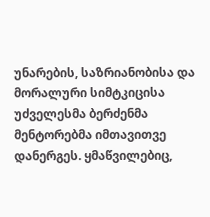უნარების, საზრიანობისა და მორალური სიმტკიცისა უძველესმა ბერძენმა მენტორებმა იმთავითვე დანერგეს. ყმაწვილებიც,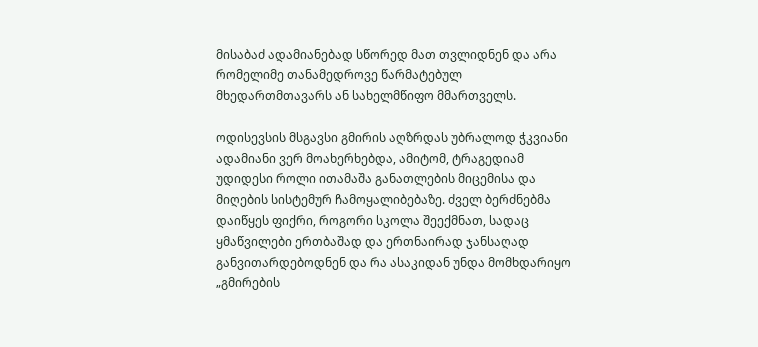მისაბაძ ადამიანებად სწორედ მათ თვლიდნენ და არა რომელიმე თანამედროვე წარმატებულ მხედართმთავარს ან სახელმწიფო მმართველს.

ოდისევსის მსგავსი გმირის აღზრდას უბრალოდ ჭკვიანი ადამიანი ვერ მოახერხებდა, ამიტომ, ტრაგედიამ უდიდესი როლი ითამაშა განათლების მიცემისა და მიღების სისტემურ ჩამოყალიბებაზე. ძველ ბერძნებმა დაიწყეს ფიქრი, როგორი სკოლა შეექმნათ, სადაც ყმაწვილები ერთბაშად და ერთნაირად ჯანსაღად განვითარდებოდნენ და რა ასაკიდან უნდა მომხდარიყო „გმირების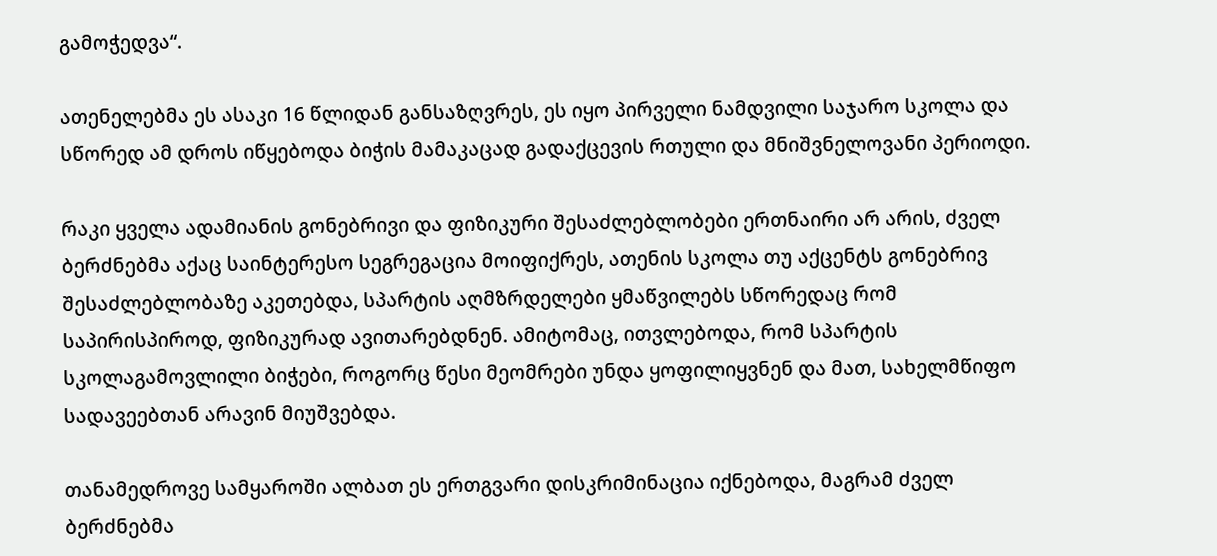გამოჭედვა“.

ათენელებმა ეს ასაკი 16 წლიდან განსაზღვრეს, ეს იყო პირველი ნამდვილი საჯარო სკოლა და სწორედ ამ დროს იწყებოდა ბიჭის მამაკაცად გადაქცევის რთული და მნიშვნელოვანი პერიოდი.

რაკი ყველა ადამიანის გონებრივი და ფიზიკური შესაძლებლობები ერთნაირი არ არის, ძველ ბერძნებმა აქაც საინტერესო სეგრეგაცია მოიფიქრეს, ათენის სკოლა თუ აქცენტს გონებრივ შესაძლებლობაზე აკეთებდა, სპარტის აღმზრდელები ყმაწვილებს სწორედაც რომ საპირისპიროდ, ფიზიკურად ავითარებდნენ. ამიტომაც, ითვლებოდა, რომ სპარტის სკოლაგამოვლილი ბიჭები, როგორც წესი მეომრები უნდა ყოფილიყვნენ და მათ, სახელმწიფო სადავეებთან არავინ მიუშვებდა.

თანამედროვე სამყაროში ალბათ ეს ერთგვარი დისკრიმინაცია იქნებოდა, მაგრამ ძველ ბერძნებმა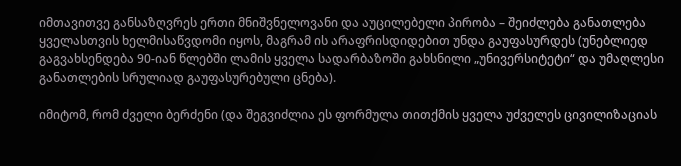იმთავითვე განსაზღვრეს ერთი მნიშვნელოვანი და აუცილებელი პირობა – შეიძლება განათლება ყველასთვის ხელმისაწვდომი იყოს, მაგრამ ის არაფრისდიდებით უნდა გაუფასურდეს (უნებლიედ გაგვახსენდება 90-იან წლებში ლამის ყველა სადარბაზოში გახსნილი „უნივერსიტეტი“ და უმაღლესი განათლების სრულიად გაუფასურებული ცნება).

იმიტომ, რომ ძველი ბერძენი (და შეგვიძლია ეს ფორმულა თითქმის ყველა უძველეს ცივილიზაციას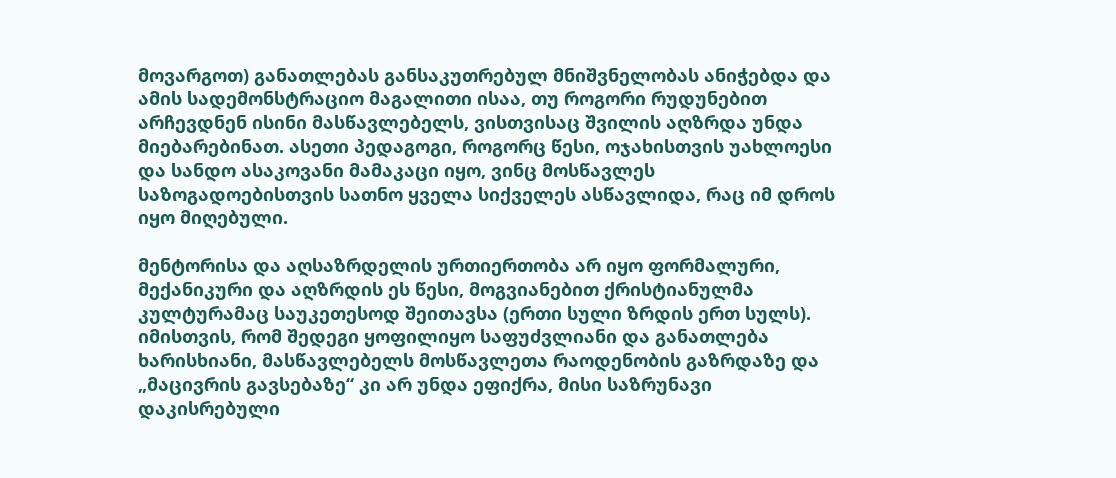მოვარგოთ) განათლებას განსაკუთრებულ მნიშვნელობას ანიჭებდა და ამის სადემონსტრაციო მაგალითი ისაა, თუ როგორი რუდუნებით არჩევდნენ ისინი მასწავლებელს, ვისთვისაც შვილის აღზრდა უნდა მიებარებინათ. ასეთი პედაგოგი, როგორც წესი, ოჯახისთვის უახლოესი და სანდო ასაკოვანი მამაკაცი იყო, ვინც მოსწავლეს საზოგადოებისთვის სათნო ყველა სიქველეს ასწავლიდა, რაც იმ დროს იყო მიღებული.

მენტორისა და აღსაზრდელის ურთიერთობა არ იყო ფორმალური, მექანიკური და აღზრდის ეს წესი, მოგვიანებით ქრისტიანულმა კულტურამაც საუკეთესოდ შეითავსა (ერთი სული ზრდის ერთ სულს). იმისთვის, რომ შედეგი ყოფილიყო საფუძვლიანი და განათლება ხარისხიანი, მასწავლებელს მოსწავლეთა რაოდენობის გაზრდაზე და „მაცივრის გავსებაზე“ კი არ უნდა ეფიქრა, მისი საზრუნავი დაკისრებული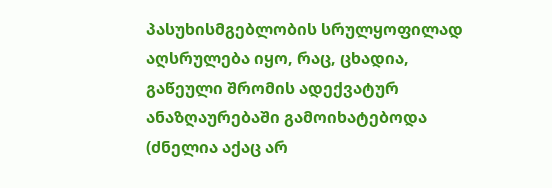პასუხისმგებლობის სრულყოფილად აღსრულება იყო, რაც, ცხადია, გაწეული შრომის ადექვატურ ანაზღაურებაში გამოიხატებოდა (ძნელია აქაც არ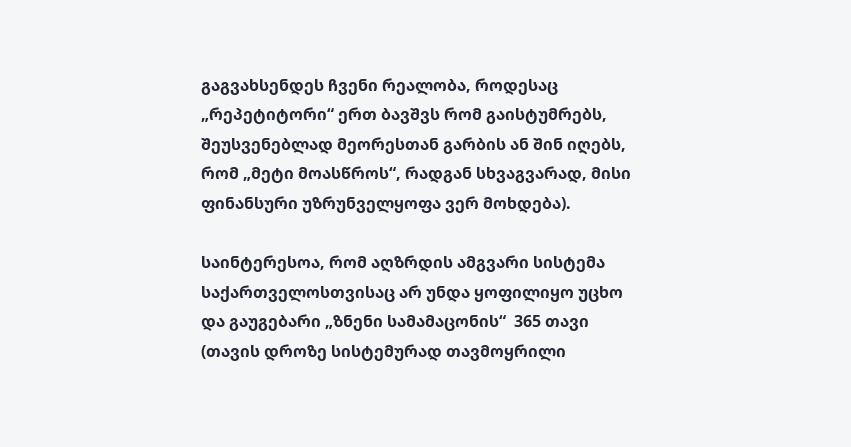გაგვახსენდეს ჩვენი რეალობა, როდესაც „რეპეტიტორი“ ერთ ბავშვს რომ გაისტუმრებს, შეუსვენებლად მეორესთან გარბის ან შინ იღებს, რომ „მეტი მოასწროს“, რადგან სხვაგვარად, მისი ფინანსური უზრუნველყოფა ვერ მოხდება).

საინტერესოა, რომ აღზრდის ამგვარი სისტემა საქართველოსთვისაც არ უნდა ყოფილიყო უცხო და გაუგებარი „ზნენი სამამაცონის“  365 თავი (თავის დროზე სისტემურად თავმოყრილი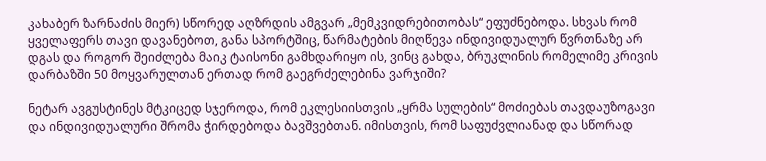კახაბერ ზარნაძის მიერ) სწორედ აღზრდის ამგვარ „მემკვიდრებითობას“ ეფუძნებოდა. სხვას რომ ყველაფერს თავი დავანებოთ, განა სპორტშიც, წარმატების მიღწევა ინდივიდუალურ წვრთნაზე არ დგას და როგორ შეიძლება მაიკ ტაისონი გამხდარიყო ის, ვინც გახდა, ბრუკლინის რომელიმე კრივის დარბაზში 50 მოყვარულთან ერთად რომ გაეგრძელებინა ვარჯიში?

ნეტარ ავგუსტინეს მტკიცედ სჯეროდა, რომ ეკლესიისთვის „ყრმა სულების“ მოძიებას თავდაუზოგავი და ინდივიდუალური შრომა ჭირდებოდა ბავშვებთან. იმისთვის, რომ საფუძვლიანად და სწორად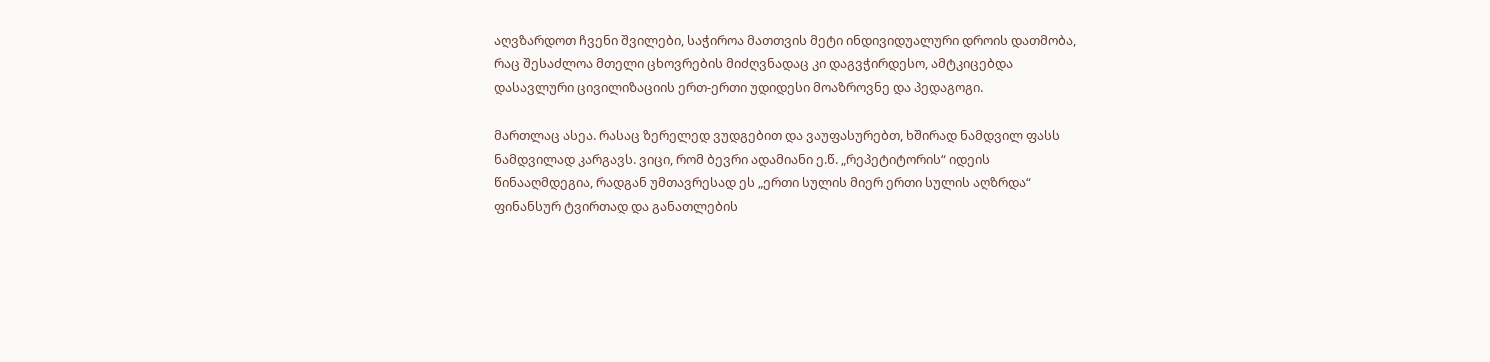აღვზარდოთ ჩვენი შვილები, საჭიროა მათთვის მეტი ინდივიდუალური დროის დათმობა, რაც შესაძლოა მთელი ცხოვრების მიძღვნადაც კი დაგვჭირდესო, ამტკიცებდა დასავლური ცივილიზაციის ერთ-ერთი უდიდესი მოაზროვნე და პედაგოგი.

მართლაც ასეა. რასაც ზერელედ ვუდგებით და ვაუფასურებთ, ხშირად ნამდვილ ფასს ნამდვილად კარგავს. ვიცი, რომ ბევრი ადამიანი ე.წ. „რეპეტიტორის“ იდეის წინააღმდეგია, რადგან უმთავრესად ეს „ერთი სულის მიერ ერთი სულის აღზრდა“ ფინანსურ ტვირთად და განათლების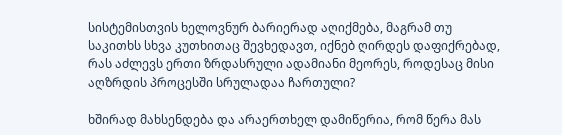სისტემისთვის ხელოვნურ ბარიერად აღიქმება, მაგრამ თუ საკითხს სხვა კუთხითაც შევხედავთ, იქნებ ღირდეს დაფიქრებად, რას აძლევს ერთი ზრდასრული ადამიანი მეორეს, როდესაც მისი აღზრდის პროცესში სრულადაა ჩართული?

ხშირად მახსენდება და არაერთხელ დამიწერია, რომ წერა მას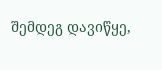შემდეგ დავიწყე,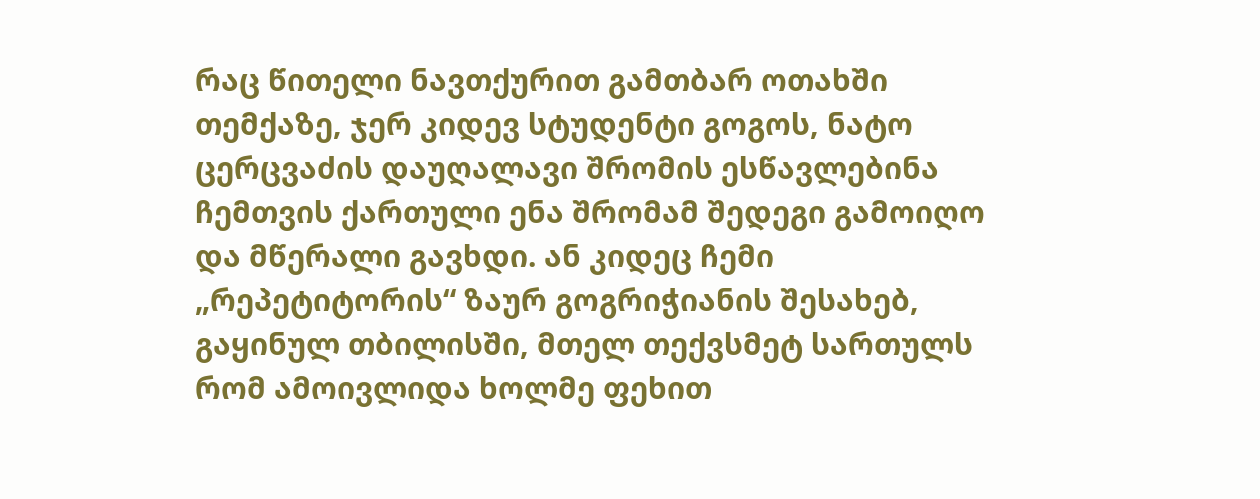რაც წითელი ნავთქურით გამთბარ ოთახში თემქაზე, ჯერ კიდევ სტუდენტი გოგოს, ნატო ცერცვაძის დაუღალავი შრომის ესწავლებინა ჩემთვის ქართული ენა შრომამ შედეგი გამოიღო და მწერალი გავხდი. ან კიდეც ჩემი „რეპეტიტორის“ ზაურ გოგრიჭიანის შესახებ, გაყინულ თბილისში, მთელ თექვსმეტ სართულს რომ ამოივლიდა ხოლმე ფეხით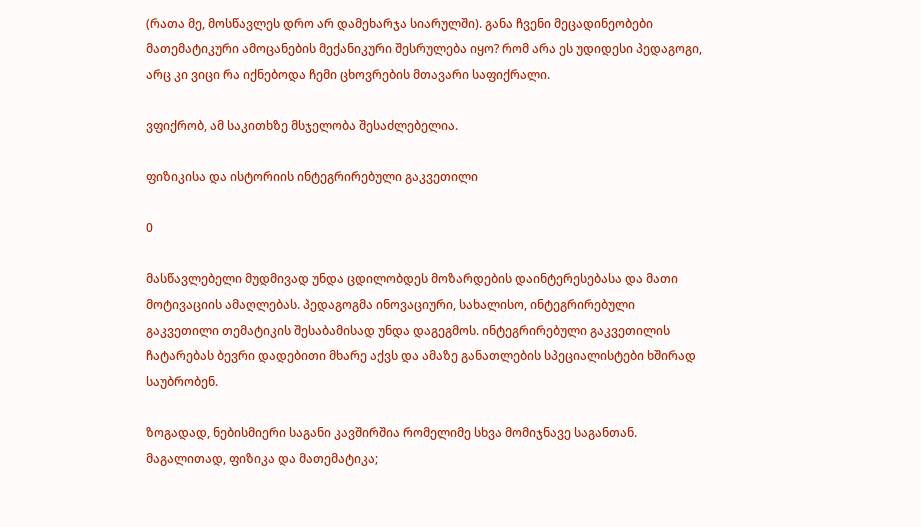(რათა მე, მოსწავლეს დრო არ დამეხარჯა სიარულში). განა ჩვენი მეცადინეობები მათემატიკური ამოცანების მექანიკური შესრულება იყო? რომ არა ეს უდიდესი პედაგოგი, არც კი ვიცი რა იქნებოდა ჩემი ცხოვრების მთავარი საფიქრალი.

ვფიქრობ, ამ საკითხზე მსჯელობა შესაძლებელია.

ფიზიკისა და ისტორიის ინტეგრირებული გაკვეთილი

0

მასწავლებელი მუდმივად უნდა ცდილობდეს მოზარდების დაინტერესებასა და მათი მოტივაციის ამაღლებას. პედაგოგმა ინოვაციური, სახალისო, ინტეგრირებული გაკვეთილი თემატიკის შესაბამისად უნდა დაგეგმოს. ინტეგრირებული გაკვეთილის ჩატარებას ბევრი დადებითი მხარე აქვს და ამაზე განათლების სპეციალისტები ხშირად საუბრობენ.

ზოგადად, ნებისმიერი საგანი კავშირშია რომელიმე სხვა მომიჯნავე საგანთან. მაგალითად, ფიზიკა და მათემატიკა;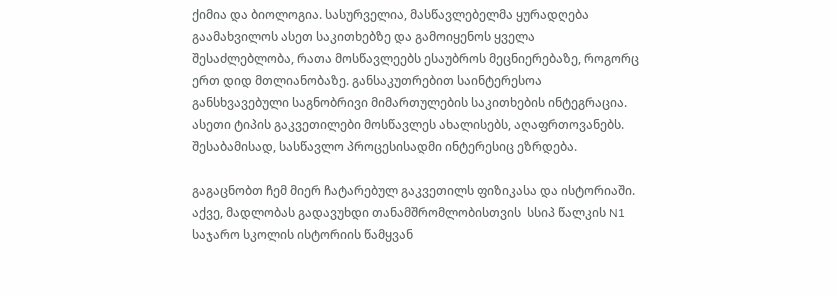ქიმია და ბიოლოგია. სასურველია, მასწავლებელმა ყურადღება გაამახვილოს ასეთ საკითხებზე და გამოიყენოს ყველა შესაძლებლობა, რათა მოსწავლეებს ესაუბროს მეცნიერებაზე, როგორც ერთ დიდ მთლიანობაზე. განსაკუთრებით საინტერესოა განსხვავებული საგნობრივი მიმართულების საკითხების ინტეგრაცია. ასეთი ტიპის გაკვეთილები მოსწავლეს ახალისებს, აღაფრთოვანებს. შესაბამისად, სასწავლო პროცესისადმი ინტერესიც ეზრდება.

გაგაცნობთ ჩემ მიერ ჩატარებულ გაკვეთილს ფიზიკასა და ისტორიაში. აქვე, მადლობას გადავუხდი თანამშრომლობისთვის  სსიპ წალკის N1 საჯარო სკოლის ისტორიის წამყვან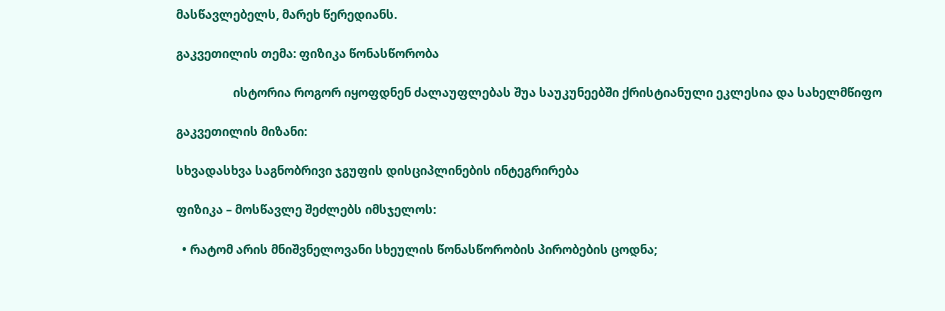მასწავლებელს, მარეხ წერედიანს.

გაკვეთილის თემა: ფიზიკა წონასწორობა

                   ისტორია როგორ იყოფდნენ ძალაუფლებას შუა საუკუნეებში ქრისტიანული ეკლესია და სახელმწიფო

გაკვეთილის მიზანი:

სხვადასხვა საგნობრივი ჯგუფის დისციპლინების ინტეგრირება

ფიზიკა – მოსწავლე შეძლებს იმსჯელოს:

  • რატომ არის მნიშვნელოვანი სხეულის წონასწორობის პირობების ცოდნა;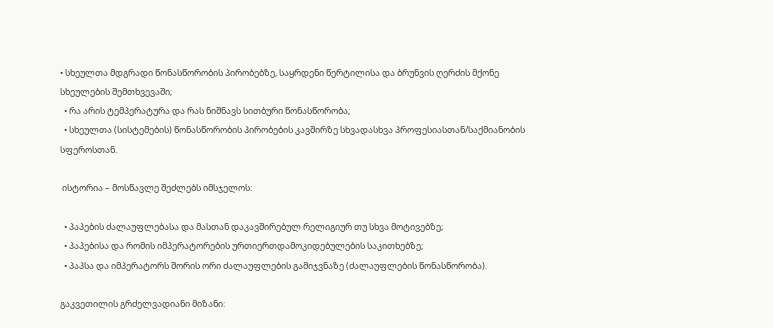• სხეულთა მდგრადი წონასწორობის პირობებზე, საყრდენი წერტილისა და ბრუნვის ღერძის მქონე სხეულების შემთხვევაში;
  • რა არის ტემპერატურა და რას ნიშნავს სითბური წონასწორობა;
  • სხეულთა (სისტემების) წონასწორობის პირობების კავშირზე სხვადასხვა პროფესიასთან/საქმიანობის სფეროსთან.

 ისტორია – მოსწავლე შეძლებს იმსჯელოს:

  • პაპების ძალაუფლებასა და მასთან დაკავშირებულ რელიგიურ თუ სხვა მოტივებზე;
  • პაპებისა და რომის იმპერატორების ურთიერთდამოკიდებულების საკითხებზე;
  • პაპსა და იმპერატორს შორის ორი ძალაუფლების გამიჯვნაზე (ძალაუფლების წონასწორობა).

გაკვეთილის გრძელვადიანი მიზანი: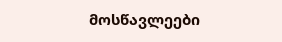მოსწავლეები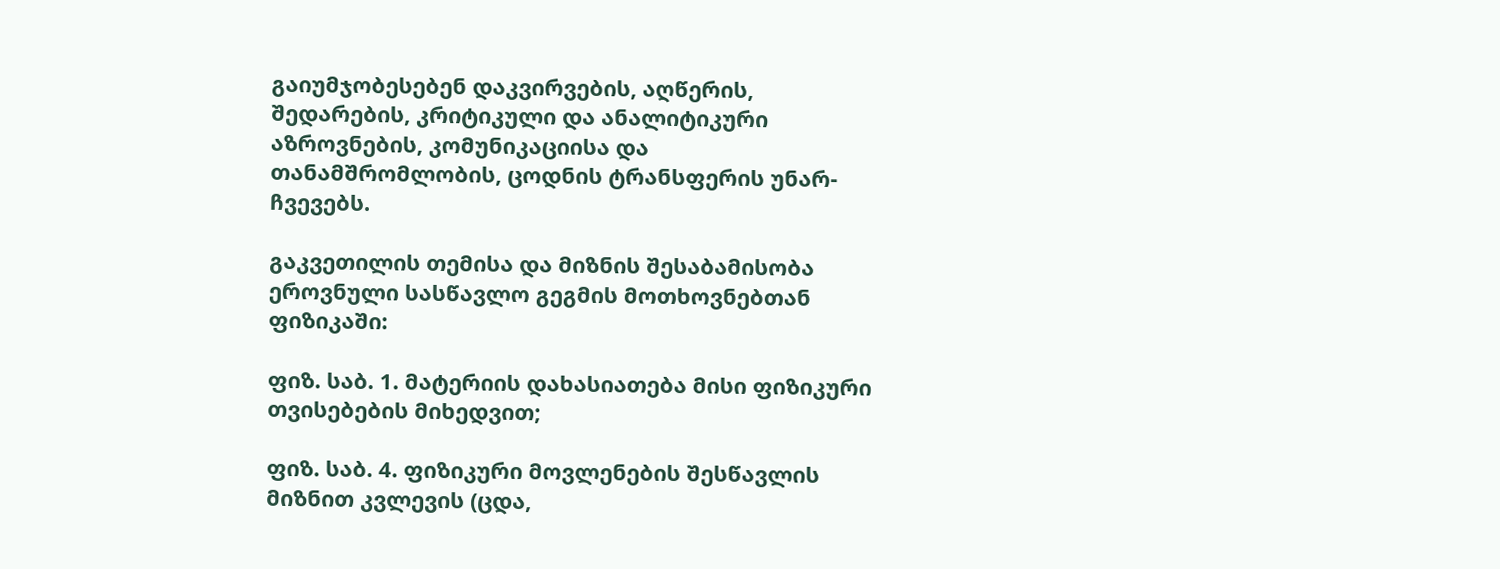გაიუმჯობესებენ დაკვირვების, აღწერის, შედარების, კრიტიკული და ანალიტიკური აზროვნების, კომუნიკაციისა და თანამშრომლობის, ცოდნის ტრანსფერის უნარ-ჩვევებს.

გაკვეთილის თემისა და მიზნის შესაბამისობა ეროვნული სასწავლო გეგმის მოთხოვნებთან ფიზიკაში:

ფიზ. საბ. 1. მატერიის დახასიათება მისი ფიზიკური თვისებების მიხედვით;

ფიზ. საბ. 4. ფიზიკური მოვლენების შესწავლის მიზნით კვლევის (ცდა,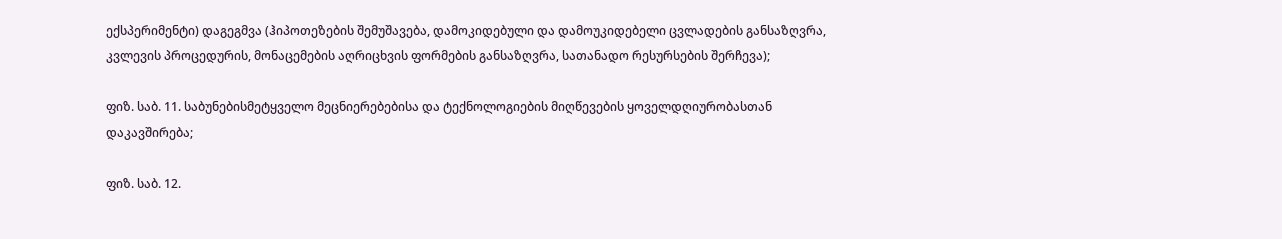ექსპერიმენტი) დაგეგმვა (ჰიპოთეზების შემუშავება, დამოკიდებული და დამოუკიდებელი ცვლადების განსაზღვრა, კვლევის პროცედურის, მონაცემების აღრიცხვის ფორმების განსაზღვრა, სათანადო რესურსების შერჩევა);

ფიზ. საბ. 11. საბუნებისმეტყველო მეცნიერებებისა და ტექნოლოგიების მიღწევების ყოველდღიურობასთან დაკავშირება;

ფიზ. საბ. 12.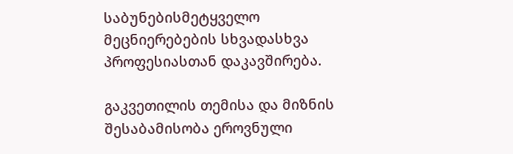საბუნებისმეტყველო მეცნიერებების სხვადასხვა პროფესიასთან დაკავშირება.

გაკვეთილის თემისა და მიზნის შესაბამისობა ეროვნული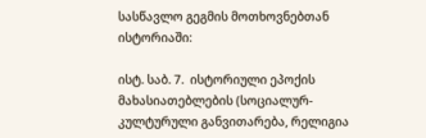სასწავლო გეგმის მოთხოვნებთან ისტორიაში:

ისტ. საბ. 7.  ისტორიული ეპოქის მახასიათებლების (სოციალურ-კულტურული განვითარება, რელიგია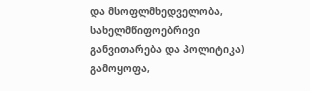და მსოფლმხედველობა, სახელმწიფოებრივი განვითარება და პოლიტიკა) გამოყოფა,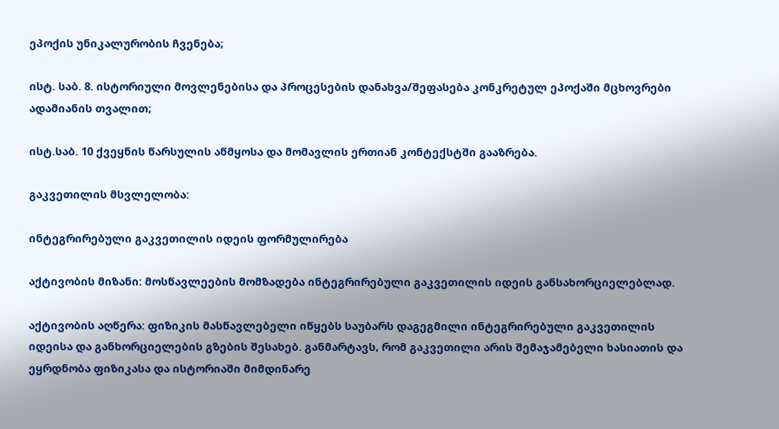ეპოქის უნიკალურობის ჩვენება;

ისტ. საბ. 8. ისტორიული მოვლენებისა და პროცესების დანახვა/შეფასება კონკრეტულ ეპოქაში მცხოვრები ადამიანის თვალით;

ისტ.საბ. 10 ქვეყნის წარსულის აწმყოსა და მომავლის ერთიან კონტექსტში გააზრება.

გაკვეთილის მსვლელობა:

ინტეგრირებული გაკვეთილის იდეის ფორმულირება

აქტივობის მიზანი: მოსწავლეების მომზადება ინტეგრირებული გაკვეთილის იდეის განსახორციელებლად.

აქტივობის აღწერა: ფიზიკის მასწავლებელი იწყებს საუბარს დაგეგმილი ინტეგრირებული გაკვეთილის იდეისა და განხორციელების გზების შესახებ. განმარტავს, რომ გაკვეთილი არის შემაჯამებელი ხასიათის და ეყრდნობა ფიზიკასა და ისტორიაში მიმდინარე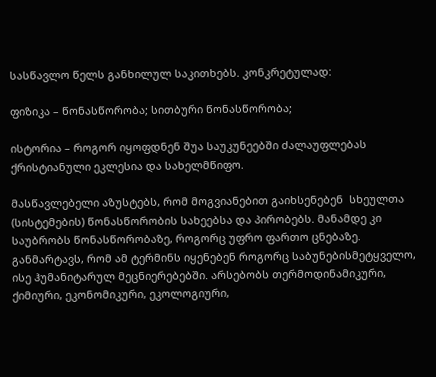სასწავლო წელს განხილულ საკითხებს. კონკრეტულად:

ფიზიკა – წონასწორობა; სითბური წონასწორობა;

ისტორია – როგორ იყოფდნენ შუა საუკუნეებში ძალაუფლებას ქრისტიანული ეკლესია და სახელმწიფო.

მასწავლებელი აზუსტებს, რომ მოგვიანებით გაიხსენებენ  სხეულთა (სისტემების) წონასწორობის სახეებსა და პირობებს. მანამდე კი საუბრობს წონასწორობაზე, როგორც უფრო ფართო ცნებაზე. განმარტავს, რომ ამ ტერმინს იყენებენ როგორც საბუნებისმეტყველო, ისე ჰუმანიტარულ მეცნიერებებში. არსებობს თერმოდინამიკური,  ქიმიური, ეკონომიკური, ეკოლოგიური,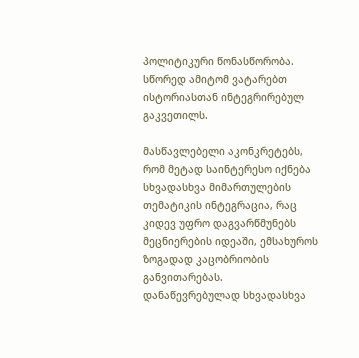პოლიტიკური წონასწორობა. სწორედ ამიტომ ვატარებთ ისტორიასთან ინტეგრირებულ გაკვეთილს.

მასწავლებელი აკონკრეტებს, რომ მეტად საინტერესო იქნება სხვადასხვა მიმართულების თემატიკის ინტეგრაცია, რაც კიდევ უფრო დაგვარწმუნებს მეცნიერების იდეაში, ემსახუროს ზოგადად კაცობრიობის განვითარებას.  დანაწევრებულად სხვადასხვა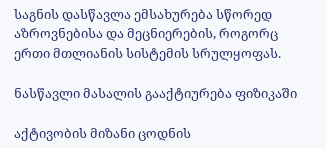საგნის დასწავლა ემსახურება სწორედ აზროვნებისა და მეცნიერების, როგორც ერთი მთლიანის სისტემის სრულყოფას.

ნასწავლი მასალის გააქტიურება ფიზიკაში

აქტივობის მიზანი ცოდნის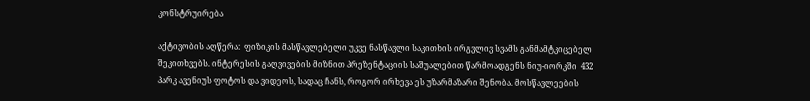კონსტრუირება

აქტივობის აღწერა:  ფიზიკის მასწავლებელი უკვე ნასწავლი საკითხის ირგვლივ სვამს განმამტკიცებელ შეკითხვებს. ინტერესის გაღვივების მიზნით პრეზენტაციის საშუალებით წარმოადგენს ნიუ-იორკში  432 პარკ ავენიუს ფოტოს და ვიდეოს, სადაც ჩანს, როგორ ირხევა ეს უზარმაზარი შენობა. მოსწავლეების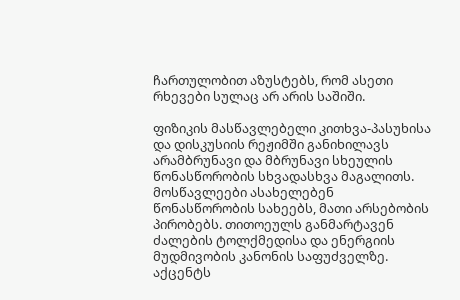ჩართულობით აზუსტებს, რომ ასეთი რხევები სულაც არ არის საშიში.

ფიზიკის მასწავლებელი კითხვა-პასუხისა და დისკუსიის რეჟიმში განიხილავს არამბრუნავი და მბრუნავი სხეულის წონასწორობის სხვადასხვა მაგალითს. მოსწავლეები ასახელებენ წონასწორობის სახეებს, მათი არსებობის პირობებს. თითოეულს განმარტავენ  ძალების ტოლქმედისა და ენერგიის მუდმივობის კანონის საფუძველზე. აქცენტს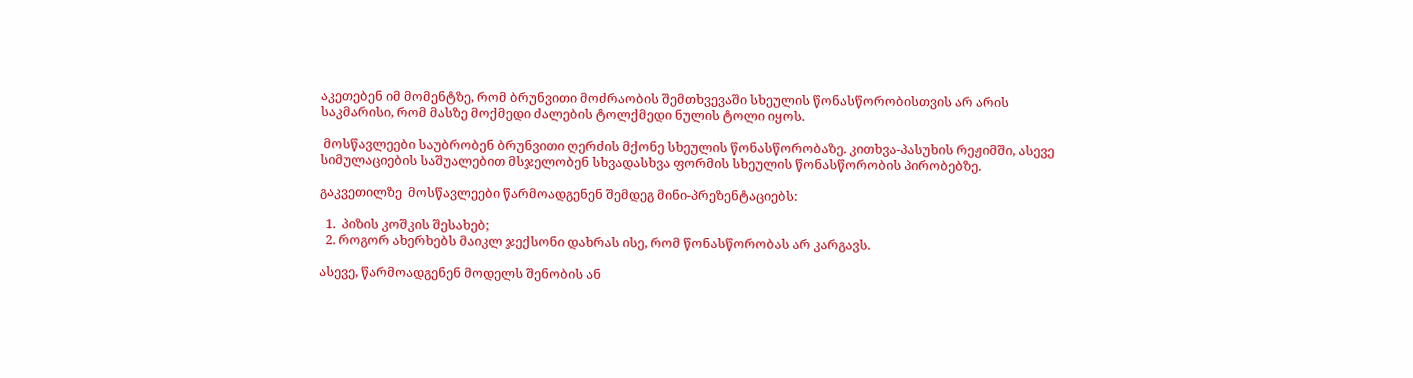აკეთებენ იმ მომენტზე, რომ ბრუნვითი მოძრაობის შემთხვევაში სხეულის წონასწორობისთვის არ არის საკმარისი, რომ მასზე მოქმედი ძალების ტოლქმედი ნულის ტოლი იყოს.

 მოსწავლეები საუბრობენ ბრუნვითი ღერძის მქონე სხეულის წონასწორობაზე. კითხვა-პასუხის რეჟიმში, ასევე სიმულაციების საშუალებით მსჯელობენ სხვადასხვა ფორმის სხეულის წონასწორობის პირობებზე.

გაკვეთილზე  მოსწავლეები წარმოადგენენ შემდეგ მინი-პრეზენტაციებს:

  1.  პიზის კოშკის შესახებ;
  2. როგორ ახერხებს მაიკლ ჯექსონი დახრას ისე, რომ წონასწორობას არ კარგავს.

ასევე, წარმოადგენენ მოდელს შენობის ან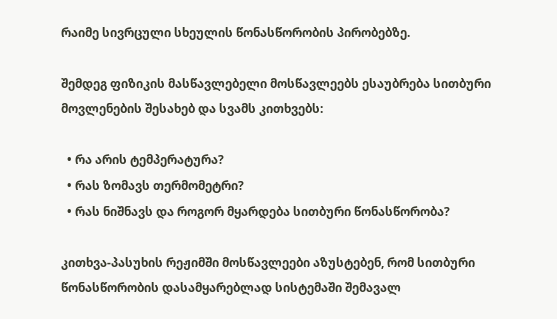რაიმე სივრცული სხეულის წონასწორობის პირობებზე.

შემდეგ ფიზიკის მასწავლებელი მოსწავლეებს ესაუბრება სითბური მოვლენების შესახებ და სვამს კითხვებს:

  • რა არის ტემპერატურა?
  • რას ზომავს თერმომეტრი?
  • რას ნიშნავს და როგორ მყარდება სითბური წონასწორობა?

კითხვა-პასუხის რეჟიმში მოსწავლეები აზუსტებენ, რომ სითბური წონასწორობის დასამყარებლად სისტემაში შემავალ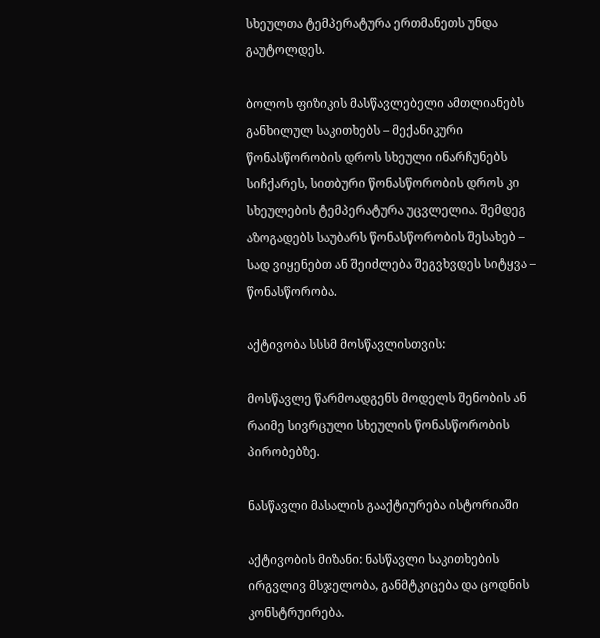სხეულთა ტემპერატურა ერთმანეთს უნდა გაუტოლდეს.

ბოლოს ფიზიკის მასწავლებელი ამთლიანებს განხილულ საკითხებს – მექანიკური წონასწორობის დროს სხეული ინარჩუნებს სიჩქარეს, სითბური წონასწორობის დროს კი სხეულების ტემპერატურა უცვლელია. შემდეგ აზოგადებს საუბარს წონასწორობის შესახებ – სად ვიყენებთ ან შეიძლება შეგვხვდეს სიტყვა – წონასწორობა.

აქტივობა სსსმ მოსწავლისთვის:

მოსწავლე წარმოადგენს მოდელს შენობის ან რაიმე სივრცული სხეულის წონასწორობის პირობებზე.

ნასწავლი მასალის გააქტიურება ისტორიაში

აქტივობის მიზანი: ნასწავლი საკითხების ირგვლივ მსჯელობა, განმტკიცება და ცოდნის კონსტრუირება.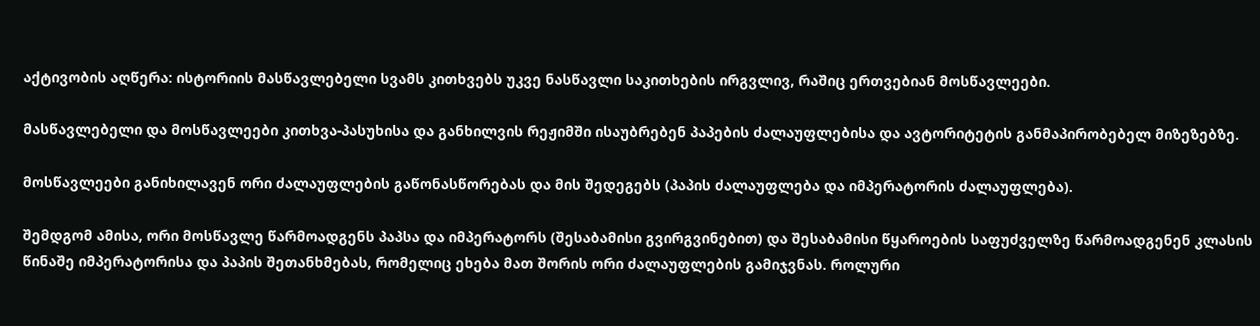აქტივობის აღწერა: ისტორიის მასწავლებელი სვამს კითხვებს უკვე ნასწავლი საკითხების ირგვლივ, რაშიც ერთვებიან მოსწავლეები.

მასწავლებელი და მოსწავლეები კითხვა-პასუხისა და განხილვის რეჟიმში ისაუბრებენ პაპების ძალაუფლებისა და ავტორიტეტის განმაპირობებელ მიზეზებზე.

მოსწავლეები განიხილავენ ორი ძალაუფლების გაწონასწორებას და მის შედეგებს (პაპის ძალაუფლება და იმპერატორის ძალაუფლება).

შემდგომ ამისა, ორი მოსწავლე წარმოადგენს პაპსა და იმპერატორს (შესაბამისი გვირგვინებით) და შესაბამისი წყაროების საფუძველზე წარმოადგენენ კლასის წინაშე იმპერატორისა და პაპის შეთანხმებას, რომელიც ეხება მათ შორის ორი ძალაუფლების გამიჯვნას. როლური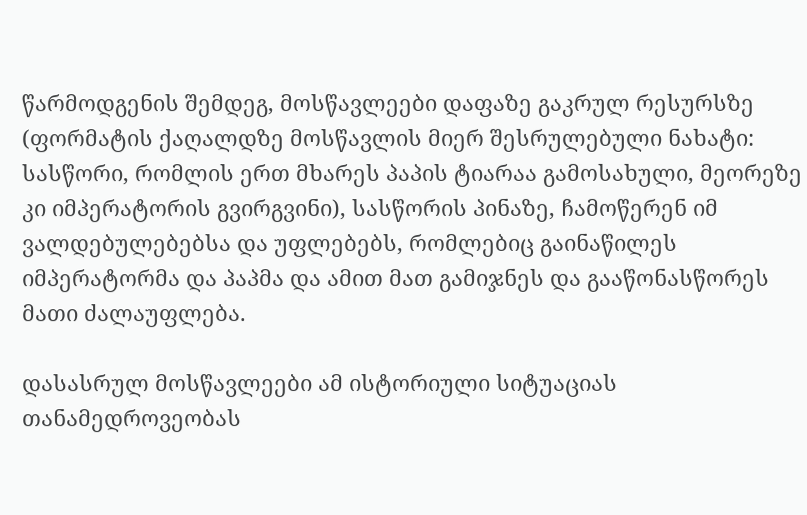წარმოდგენის შემდეგ, მოსწავლეები დაფაზე გაკრულ რესურსზე (ფორმატის ქაღალდზე მოსწავლის მიერ შესრულებული ნახატი: სასწორი, რომლის ერთ მხარეს პაპის ტიარაა გამოსახული, მეორეზე კი იმპერატორის გვირგვინი), სასწორის პინაზე, ჩამოწერენ იმ ვალდებულებებსა და უფლებებს, რომლებიც გაინაწილეს იმპერატორმა და პაპმა და ამით მათ გამიჯნეს და გააწონასწორეს მათი ძალაუფლება.

დასასრულ მოსწავლეები ამ ისტორიული სიტუაციას თანამედროვეობას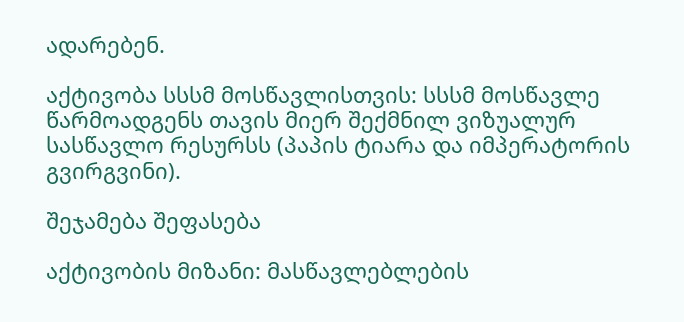ადარებენ.

აქტივობა სსსმ მოსწავლისთვის: სსსმ მოსწავლე წარმოადგენს თავის მიერ შექმნილ ვიზუალურ სასწავლო რესურსს (პაპის ტიარა და იმპერატორის გვირგვინი).

შეჯამება შეფასება

აქტივობის მიზანი: მასწავლებლების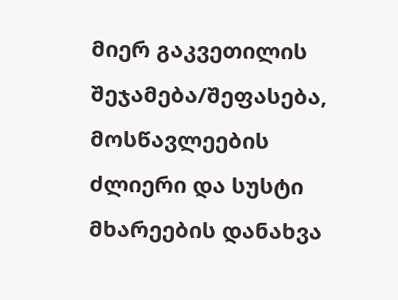მიერ გაკვეთილის შეჯამება/შეფასება, მოსწავლეების ძლიერი და სუსტი მხარეების დანახვა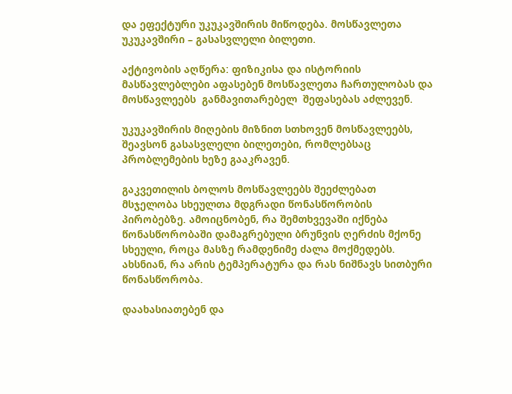და ეფექტური უკუკავშირის მიწოდება. მოსწავლეთა უკუკავშირი – გასასვლელი ბილეთი.

აქტივობის აღწერა: ფიზიკისა და ისტორიის მასწავლებლები აფასებენ მოსწავლეთა ჩართულობას და მოსწავლეებს  განმავითარებელ  შეფასებას აძლევენ.

უკუკავშირის მიღების მიზნით სთხოვენ მოსწავლეებს, შეავსონ გასასვლელი ბილეთები, რომლებსაც პრობლემების ხეზე გააკრავენ.

გაკვეთილის ბოლოს მოსწავლეებს შეეძლებათ მსჯელობა სხეულთა მდგრადი წონასწორობის პირობებზე. ამოიცნობენ, რა შემთხვევაში იქნება წონასწორობაში დამაგრებული ბრუნვის ღერძის მქონე სხეული, როცა მასზე რამდენიმე ძალა მოქმედებს. ახსნიან, რა არის ტემპერატურა და რას ნიშნავს სითბური წონასწორობა.

დაახასიათებენ და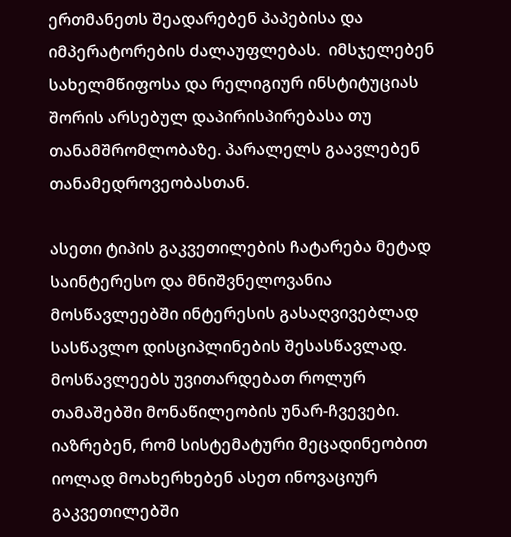ერთმანეთს შეადარებენ პაპებისა და იმპერატორების ძალაუფლებას.  იმსჯელებენ სახელმწიფოსა და რელიგიურ ინსტიტუციას შორის არსებულ დაპირისპირებასა თუ თანამშრომლობაზე. პარალელს გაავლებენ თანამედროვეობასთან.

ასეთი ტიპის გაკვეთილების ჩატარება მეტად საინტერესო და მნიშვნელოვანია მოსწავლეებში ინტერესის გასაღვივებლად სასწავლო დისციპლინების შესასწავლად. მოსწავლეებს უვითარდებათ როლურ თამაშებში მონაწილეობის უნარ-ჩვევები. იაზრებენ, რომ სისტემატური მეცადინეობით იოლად მოახერხებენ ასეთ ინოვაციურ გაკვეთილებში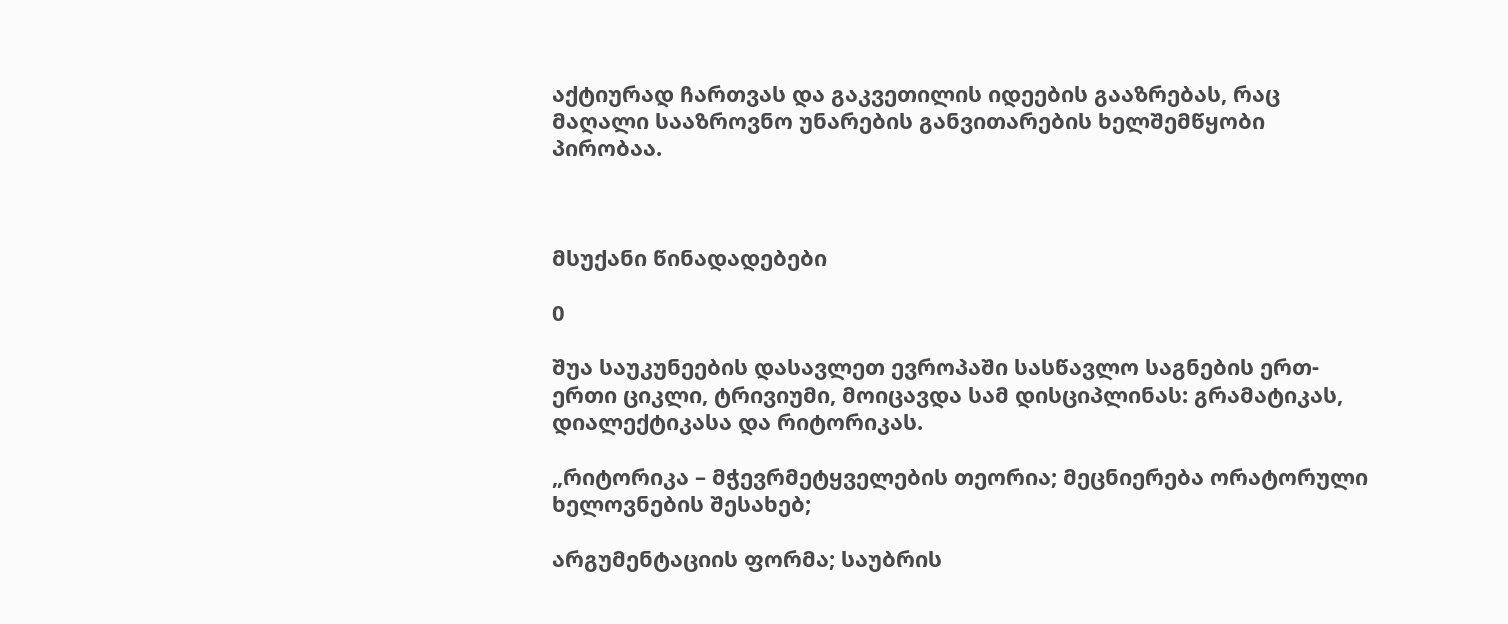აქტიურად ჩართვას და გაკვეთილის იდეების გააზრებას, რაც მაღალი სააზროვნო უნარების განვითარების ხელშემწყობი პირობაა.



მსუქანი წინადადებები

0

შუა საუკუნეების დასავლეთ ევროპაში სასწავლო საგნების ერთ-ერთი ციკლი, ტრივიუმი, მოიცავდა სამ დისციპლინას: გრამატიკას, დიალექტიკასა და რიტორიკას.

„რიტორიკა – მჭევრმეტყველების თეორია; მეცნიერება ორატორული ხელოვნების შესახებ;

არგუმენტაციის ფორმა; საუბრის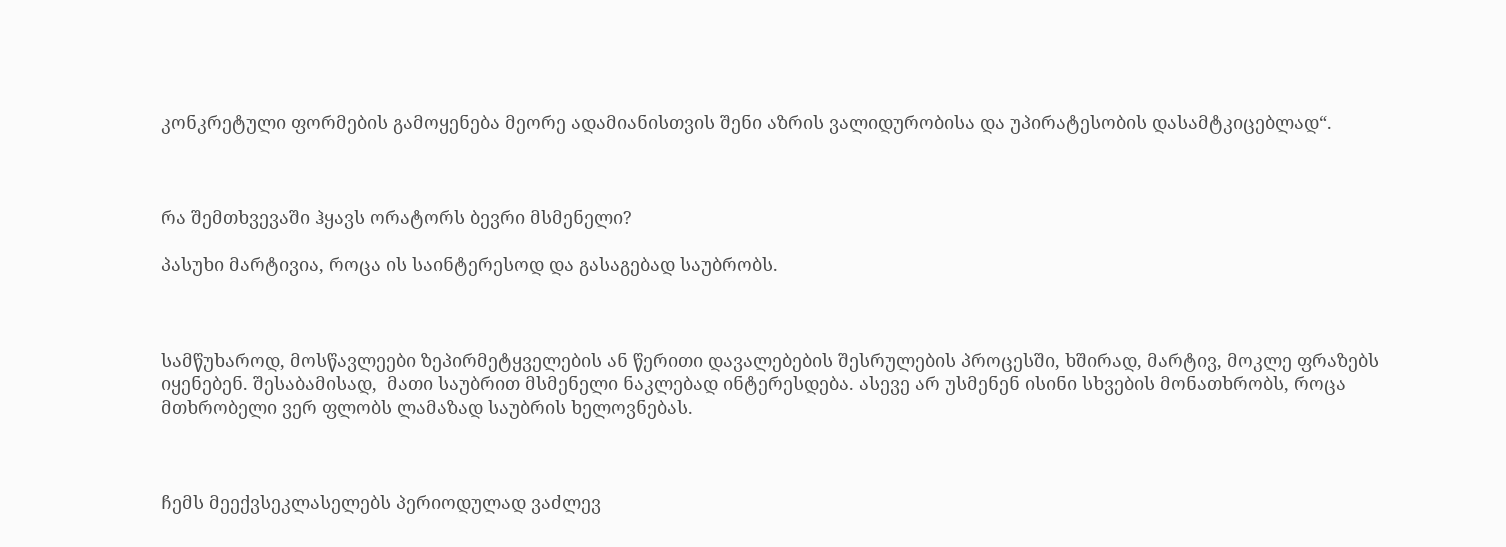კონკრეტული ფორმების გამოყენება მეორე ადამიანისთვის შენი აზრის ვალიდურობისა და უპირატესობის დასამტკიცებლად“.



რა შემთხვევაში ჰყავს ორატორს ბევრი მსმენელი?

პასუხი მარტივია, როცა ის საინტერესოდ და გასაგებად საუბრობს.



სამწუხაროდ, მოსწავლეები ზეპირმეტყველების ან წერითი დავალებების შესრულების პროცესში, ხშირად, მარტივ, მოკლე ფრაზებს იყენებენ. შესაბამისად,  მათი საუბრით მსმენელი ნაკლებად ინტერესდება. ასევე არ უსმენენ ისინი სხვების მონათხრობს, როცა მთხრობელი ვერ ფლობს ლამაზად საუბრის ხელოვნებას.



ჩემს მეექვსეკლასელებს პერიოდულად ვაძლევ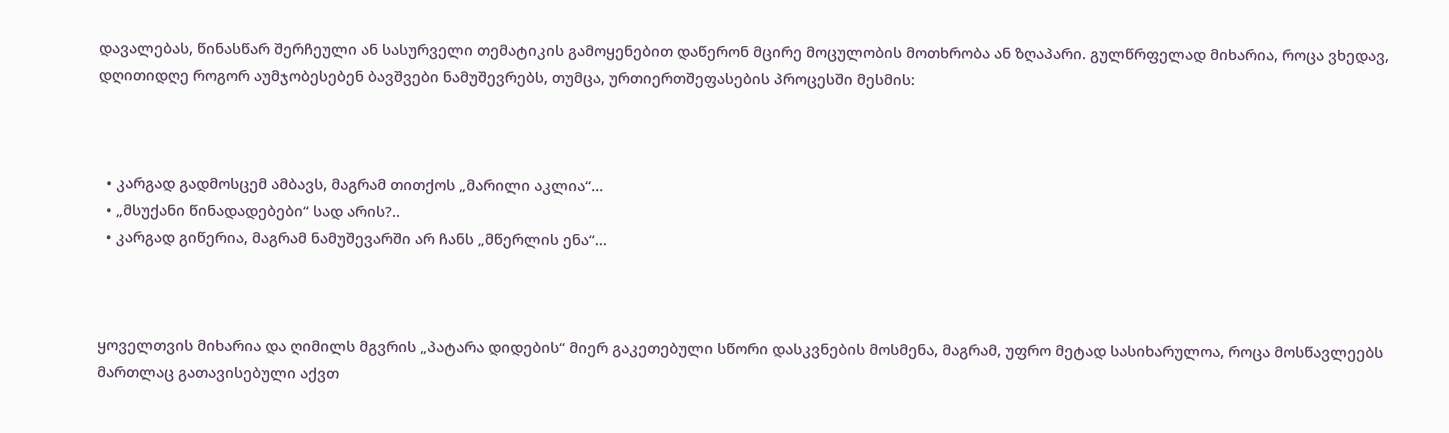დავალებას, წინასწარ შერჩეული ან სასურველი თემატიკის გამოყენებით დაწერონ მცირე მოცულობის მოთხრობა ან ზღაპარი. გულწრფელად მიხარია, როცა ვხედავ, დღითიდღე როგორ აუმჯობესებენ ბავშვები ნამუშევრებს, თუმცა, ურთიერთშეფასების პროცესში მესმის:



  • კარგად გადმოსცემ ამბავს, მაგრამ თითქოს „მარილი აკლია“…
  • „მსუქანი წინადადებები“ სად არის?..
  • კარგად გიწერია, მაგრამ ნამუშევარში არ ჩანს „მწერლის ენა“…



ყოველთვის მიხარია და ღიმილს მგვრის „პატარა დიდების“ მიერ გაკეთებული სწორი დასკვნების მოსმენა, მაგრამ, უფრო მეტად სასიხარულოა, როცა მოსწავლეებს მართლაც გათავისებული აქვთ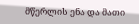მწერლის ენა და მათი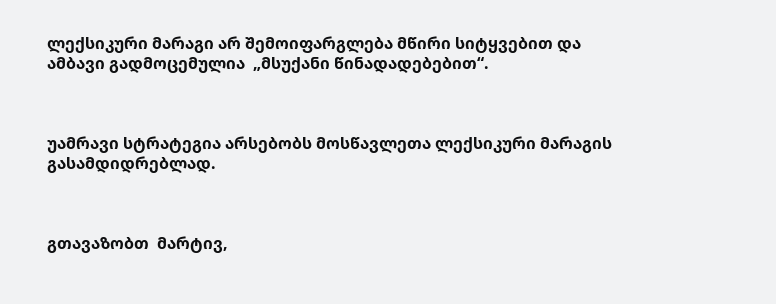ლექსიკური მარაგი არ შემოიფარგლება მწირი სიტყვებით და ამბავი გადმოცემულია  „მსუქანი წინადადებებით“.



უამრავი სტრატეგია არსებობს მოსწავლეთა ლექსიკური მარაგის გასამდიდრებლად.



გთავაზობთ  მარტივ,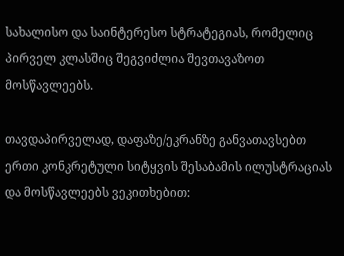სახალისო და საინტერესო სტრატეგიას, რომელიც პირველ კლასშიც შეგვიძლია შევთავაზოთ მოსწავლეებს.

თავდაპირველად, დაფაზე/ეკრანზე განვათავსებთ ერთი კონკრეტული სიტყვის შესაბამის ილუსტრაციას და მოსწავლეებს ვეკითხებით: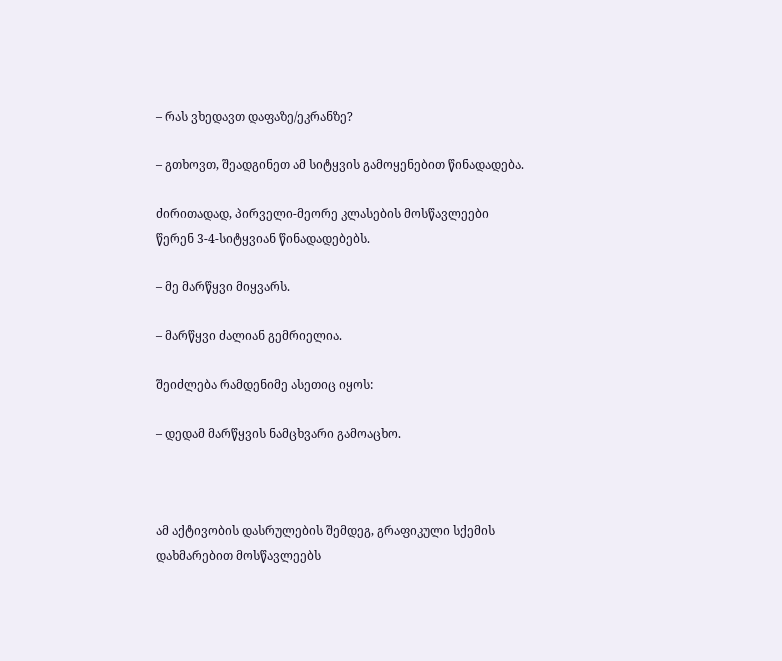– რას ვხედავთ დაფაზე/ეკრანზე?

– გთხოვთ, შეადგინეთ ამ სიტყვის გამოყენებით წინადადება.

ძირითადად, პირველი-მეორე კლასების მოსწავლეები წერენ 3-4-სიტყვიან წინადადებებს.

– მე მარწყვი მიყვარს.

– მარწყვი ძალიან გემრიელია.

შეიძლება რამდენიმე ასეთიც იყოს:

– დედამ მარწყვის ნამცხვარი გამოაცხო.



ამ აქტივობის დასრულების შემდეგ, გრაფიკული სქემის დახმარებით მოსწავლეებს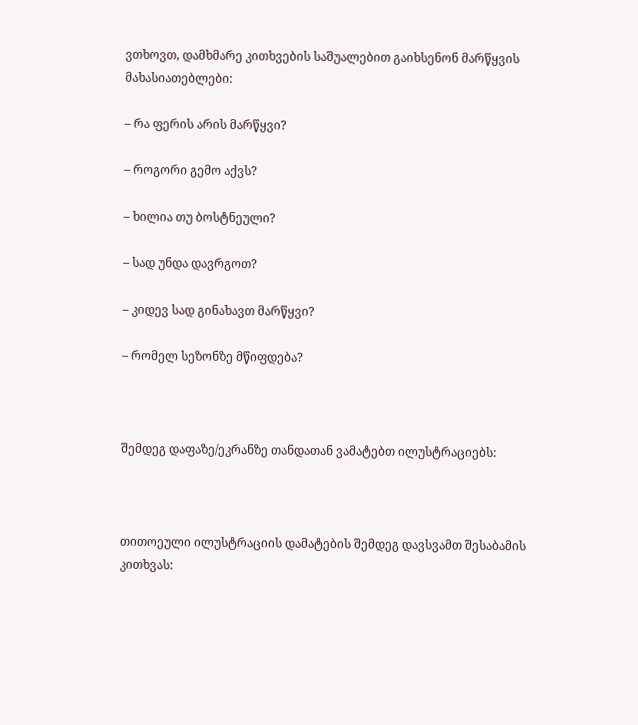ვთხოვთ, დამხმარე კითხვების საშუალებით გაიხსენონ მარწყვის მახასიათებლები:

– რა ფერის არის მარწყვი?

– როგორი გემო აქვს?

– ხილია თუ ბოსტნეული?

– სად უნდა დავრგოთ?

– კიდევ სად გინახავთ მარწყვი?

– რომელ სეზონზე მწიფდება?



შემდეგ დაფაზე/ეკრანზე თანდათან ვამატებთ ილუსტრაციებს:



თითოეული ილუსტრაციის დამატების შემდეგ დავსვამთ შესაბამის კითხვას: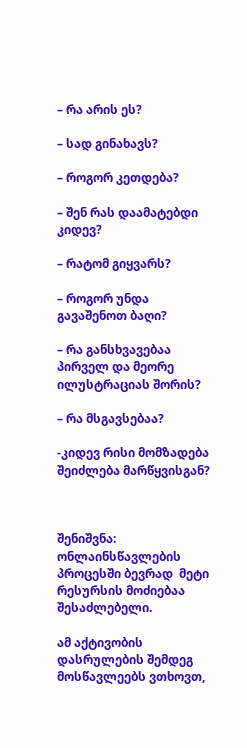– რა არის ეს?

– სად გინახავს?

– როგორ კეთდება?

– შენ რას დაამატებდი კიდევ?

– რატომ გიყვარს?

– როგორ უნდა გავაშენოთ ბაღი?

– რა განსხვავებაა პირველ და მეორე ილუსტრაციას შორის?

– რა მსგავსებაა?

-კიდევ რისი მომზადება შეიძლება მარწყვისგან?



შენიშვნა: ონლაინსწავლების პროცესში ბევრად  მეტი რესურსის მოძიებაა შესაძლებელი.

ამ აქტივობის დასრულების შემდეგ მოსწავლეებს ვთხოვთ,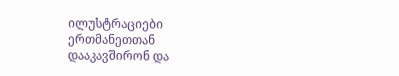ილუსტრაციები ერთმანეთთან დააკავშირონ და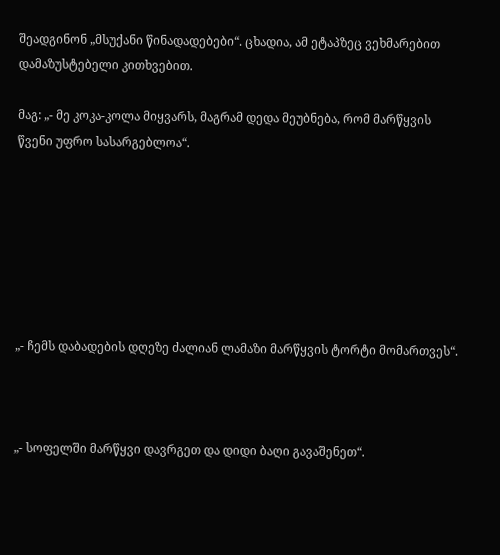შეადგინონ „მსუქანი წინადადებები“. ცხადია, ამ ეტაპზეც ვეხმარებით დამაზუსტებელი კითხვებით.

მაგ: „- მე კოკა-კოლა მიყვარს, მაგრამ დედა მეუბნება, რომ მარწყვის წვენი უფრო სასარგებლოა“.







„- ჩემს დაბადების დღეზე ძალიან ლამაზი მარწყვის ტორტი მომართვეს“.



„- სოფელში მარწყვი დავრგეთ და დიდი ბაღი გავაშენეთ“.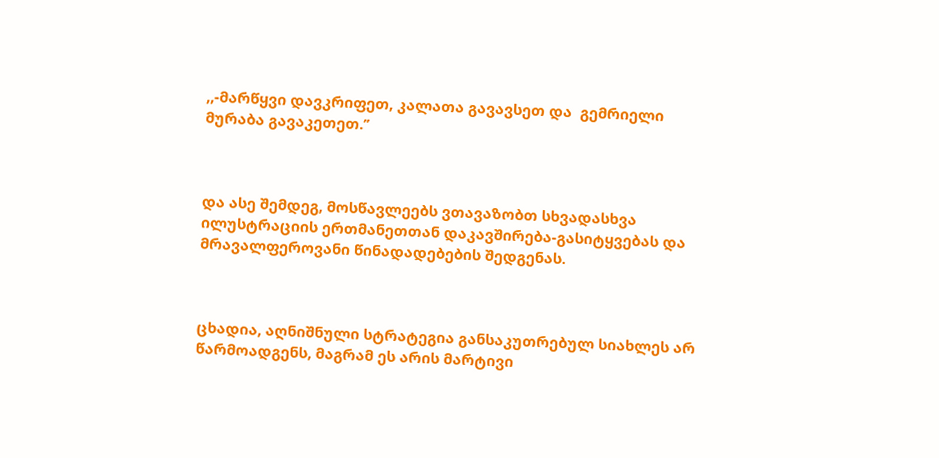,,-მარწყვი დავკრიფეთ, კალათა გავავსეთ და  გემრიელი მურაბა გავაკეთეთ.’’



და ასე შემდეგ, მოსწავლეებს ვთავაზობთ სხვადასხვა ილუსტრაციის ერთმანეთთან დაკავშირება-გასიტყვებას და  მრავალფეროვანი წინადადებების შედგენას.



ცხადია, აღნიშნული სტრატეგია განსაკუთრებულ სიახლეს არ წარმოადგენს, მაგრამ ეს არის მარტივი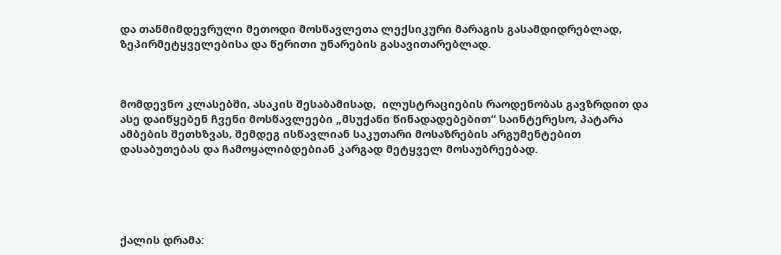და თანმიმდევრული მეთოდი მოსწავლეთა ლექსიკური მარაგის გასამდიდრებლად,  ზეპირმეტყველებისა და წერითი უნარების გასავითარებლად.



მომდევნო კლასებში, ასაკის შესაბამისად,  ილუსტრაციების რაოდენობას გავზრდით და ასე დაიწყებენ ჩვენი მოსწავლეები „მსუქანი წინადადებებით“ საინტერესო, პატარა ამბების შეთხზვას, შემდეგ ისწავლიან საკუთარი მოსაზრების არგუმენტებით დასაბუთებას და ჩამოყალიბდებიან კარგად მეტყველ მოსაუბრეებად.





ქალის დრამა: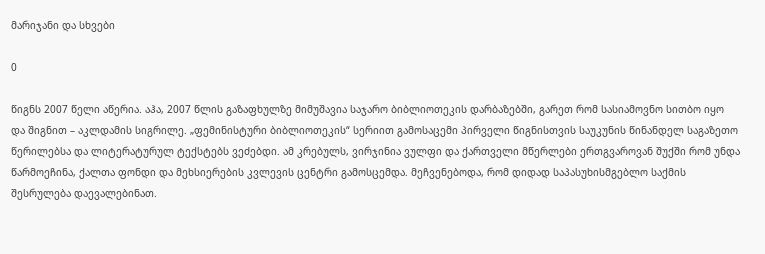მარიჯანი და სხვები

0

წიგნს 2007 წელი აწერია. აჰა, 2007 წლის გაზაფხულზე მიმუშავია საჯარო ბიბლიოთეკის დარბაზებში, გარეთ რომ სასიამოვნო სითბო იყო და შიგნით – აკლდამის სიგრილე. „ფემინისტური ბიბლიოთეკის“ სერიით გამოსაცემი პირველი წიგნისთვის საუკუნის წინანდელ საგაზეთო წერილებსა და ლიტერატურულ ტექსტებს ვეძებდი. ამ კრებულს, ვირჯინია ვულფი და ქართველი მწერლები ერთგვაროვან შუქში რომ უნდა წარმოეჩინა, ქალთა ფონდი და მეხსიერების კვლევის ცენტრი გამოსცემდა. მეჩვენებოდა, რომ დიდად საპასუხისმგებლო საქმის შესრულება დაევალებინათ.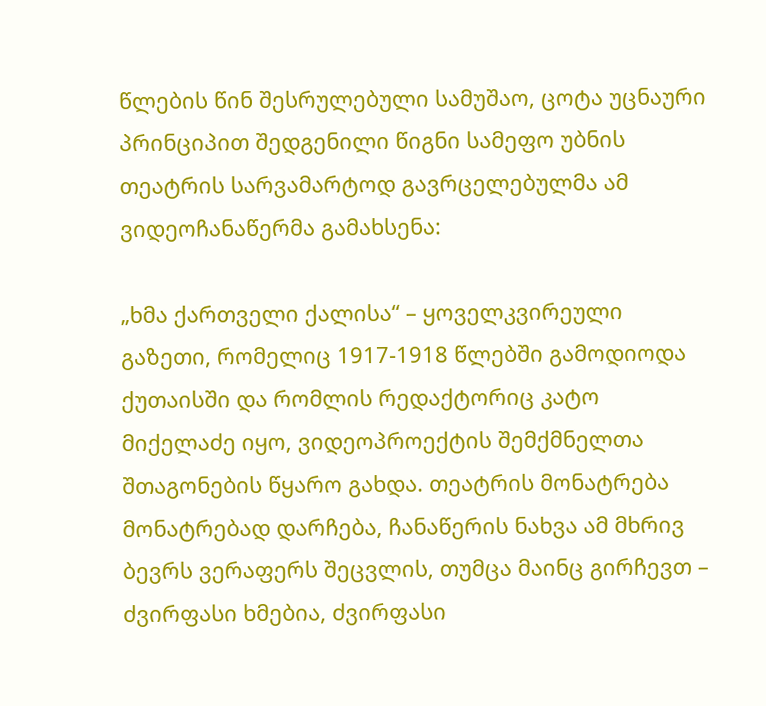წლების წინ შესრულებული სამუშაო, ცოტა უცნაური პრინციპით შედგენილი წიგნი სამეფო უბნის თეატრის სარვამარტოდ გავრცელებულმა ამ ვიდეოჩანაწერმა გამახსენა:

„ხმა ქართველი ქალისა“ – ყოველკვირეული გაზეთი, რომელიც 1917-1918 წლებში გამოდიოდა ქუთაისში და რომლის რედაქტორიც კატო მიქელაძე იყო, ვიდეოპროექტის შემქმნელთა შთაგონების წყარო გახდა. თეატრის მონატრება მონატრებად დარჩება, ჩანაწერის ნახვა ამ მხრივ ბევრს ვერაფერს შეცვლის, თუმცა მაინც გირჩევთ – ძვირფასი ხმებია, ძვირფასი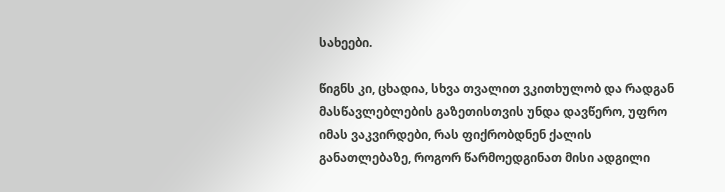სახეები.

წიგნს კი, ცხადია, სხვა თვალით ვკითხულობ და რადგან მასწავლებლების გაზეთისთვის უნდა დავწერო, უფრო იმას ვაკვირდები, რას ფიქრობდნენ ქალის განათლებაზე, როგორ წარმოედგინათ მისი ადგილი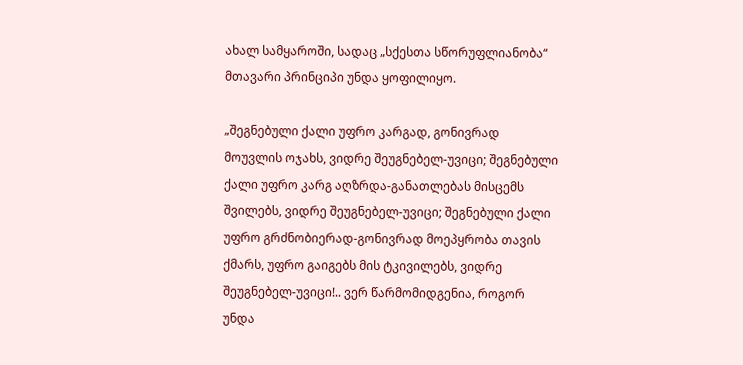ახალ სამყაროში, სადაც „სქესთა სწორუფლიანობა“ მთავარი პრინციპი უნდა ყოფილიყო.

„შეგნებული ქალი უფრო კარგად, გონივრად მოუვლის ოჯახს, ვიდრე შეუგნებელ-უვიცი; შეგნებული ქალი უფრო კარგ აღზრდა-განათლებას მისცემს შვილებს, ვიდრე შეუგნებელ-უვიცი; შეგნებული ქალი უფრო გრძნობიერად-გონივრად მოეპყრობა თავის ქმარს, უფრო გაიგებს მის ტკივილებს, ვიდრე შეუგნებელ-უვიცი!.. ვერ წარმომიდგენია, როგორ უნდა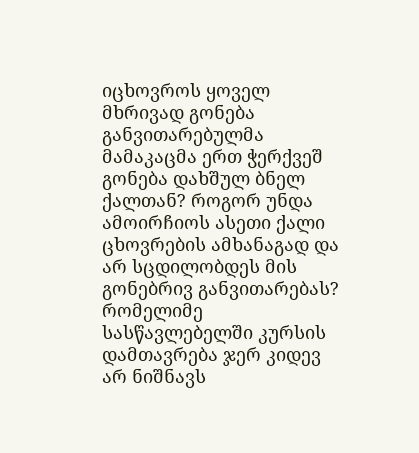იცხოვროს ყოველ მხრივად გონება განვითარებულმა მამაკაცმა ერთ ჭერქვეშ გონება დახშულ ბნელ ქალთან? როგორ უნდა ამოირჩიოს ასეთი ქალი ცხოვრების ამხანაგად და არ სცდილობდეს მის გონებრივ განვითარებას? რომელიმე სასწავლებელში კურსის დამთავრება ჯერ კიდევ არ ნიშნავს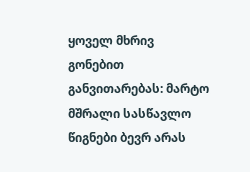ყოველ მხრივ გონებით განვითარებას: მარტო მშრალი სასწავლო წიგნები ბევრ არას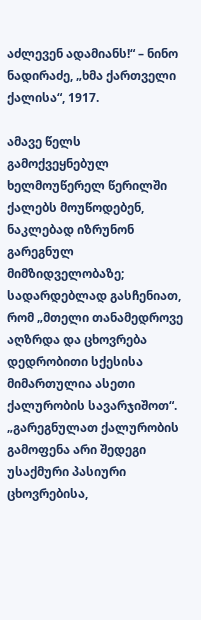აძლევენ ადამიანს!“ – ნინო ნადირაძე, „ხმა ქართველი ქალისა“, 1917.

ამავე წელს გამოქვეყნებულ ხელმოუწერელ წერილში ქალებს მოუწოდებენ, ნაკლებად იზრუნონ გარეგნულ მიმზიდველობაზე; სადარდებლად გასჩენიათ, რომ „მთელი თანამედროვე აღზრდა და ცხოვრება დედრობითი სქესისა მიმართულია ასეთი ქალურობის სავარჯიშოთ“. „გარეგნულათ ქალურობის გამოფენა არი შედეგი უსაქმური პასიური ცხოვრებისა,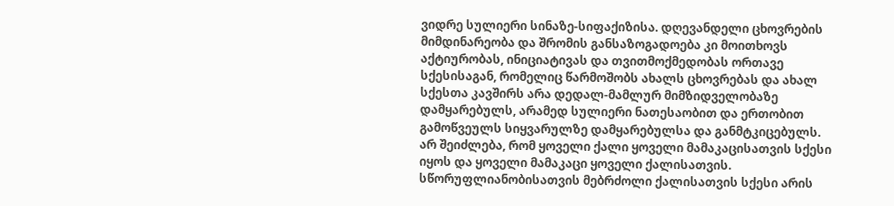ვიდრე სულიერი სინაზე-სიფაქიზისა. დღევანდელი ცხოვრების მიმდინარეობა და შრომის განსაზოგადოება კი მოითხოვს აქტიურობას, ინიციატივას და თვითმოქმედობას ორთავე სქესისაგან, რომელიც წარმოშობს ახალს ცხოვრებას და ახალ სქესთა კავშირს არა დედალ-მამლურ მიმზიდველობაზე დამყარებულს, არამედ სულიერი ნათესაობით და ერთობით გამოწვეულს სიყვარულზე დამყარებულსა და განმტკიცებულს. არ შეიძლება, რომ ყოველი ქალი ყოველი მამაკაცისათვის სქესი იყოს და ყოველი მამაკაცი ყოველი ქალისათვის. სწორუფლიანობისათვის მებრძოლი ქალისათვის სქესი არის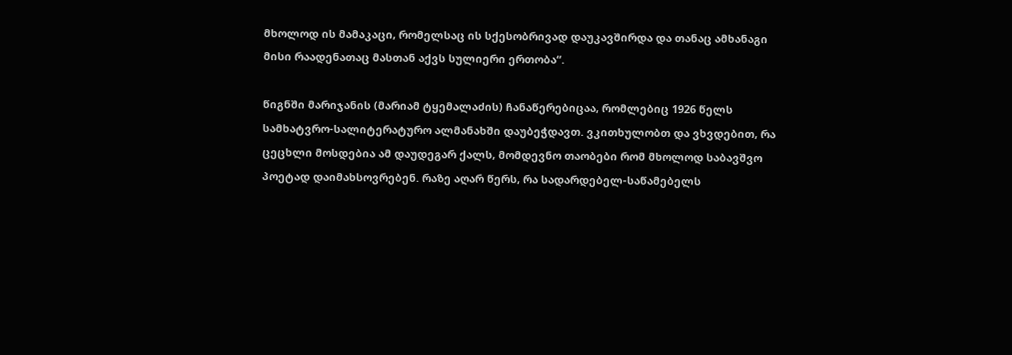მხოლოდ ის მამაკაცი, რომელსაც ის სქესობრივად დაუკავშირდა და თანაც ამხანაგი მისი რაადენათაც მასთან აქვს სულიერი ერთობა“.

წიგნში მარიჯანის (მარიამ ტყემალაძის) ჩანაწერებიცაა, რომლებიც 1926 წელს სამხატვრო-სალიტერატურო ალმანახში დაუბეჭდავთ. ვკითხულობთ და ვხვდებით, რა ცეცხლი მოსდებია ამ დაუდეგარ ქალს, მომდევნო თაობები რომ მხოლოდ საბავშვო პოეტად დაიმახსოვრებენ. რაზე აღარ წერს, რა სადარდებელ-საწამებელს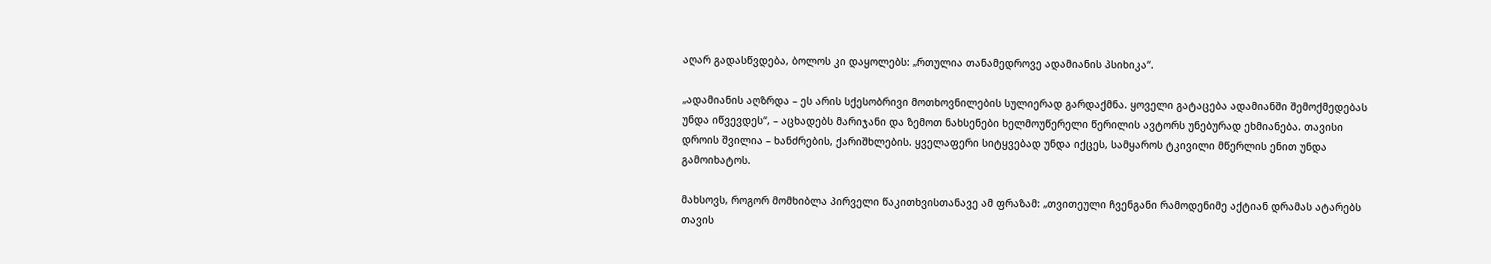აღარ გადასწვდება, ბოლოს კი დაყოლებს: „რთულია თანამედროვე ადამიანის პსიხიკა“.

„ადამიანის აღზრდა – ეს არის სქესობრივი მოთხოვნილების სულიერად გარდაქმნა. ყოველი გატაცება ადამიანში შემოქმედებას უნდა იწვევდეს“, – აცხადებს მარიჯანი და ზემოთ ნახსენები ხელმოუწერელი წერილის ავტორს უნებურად ეხმიანება. თავისი დროის შვილია – ხანძრების, ქარიშხლების. ყველაფერი სიტყვებად უნდა იქცეს, სამყაროს ტკივილი მწერლის ენით უნდა გამოიხატოს.

მახსოვს, როგორ მომხიბლა პირველი წაკითხვისთანავე ამ ფრაზამ: „თვითეული ჩვენგანი რამოდენიმე აქტიან დრამას ატარებს თავის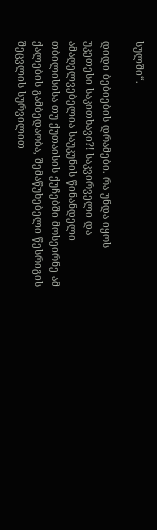სულში“.

დიდი ბებიების დრამები. რა უნდა იყოს უკეთესი საკითხავი?! საკვირველი და ამაღელვებელია საუკუნის წინანდელი თბილისისა თუ ქუთაისის ქუჩებში მოსეირნე ამ ქალების გამბედაობა, შემაწუხებელი წესრიგის შეცვლის სურვილით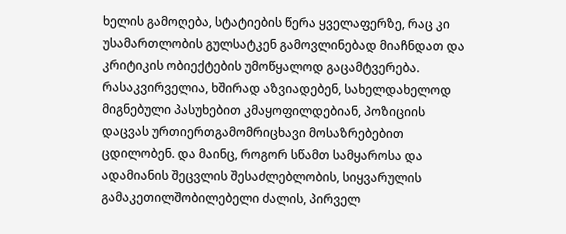ხელის გამოღება, სტატიების წერა ყველაფერზე, რაც კი უსამართლობის გულსატკენ გამოვლინებად მიაჩნდათ და კრიტიკის ობიექტების უმოწყალოდ გაცამტვერება. რასაკვირველია, ხშირად აზვიადებენ, სახელდახელოდ მიგნებული პასუხებით კმაყოფილდებიან, პოზიციის დაცვას ურთიერთგამომრიცხავი მოსაზრებებით ცდილობენ. და მაინც, როგორ სწამთ სამყაროსა და ადამიანის შეცვლის შესაძლებლობის, სიყვარულის გამაკეთილშობილებელი ძალის, პირველ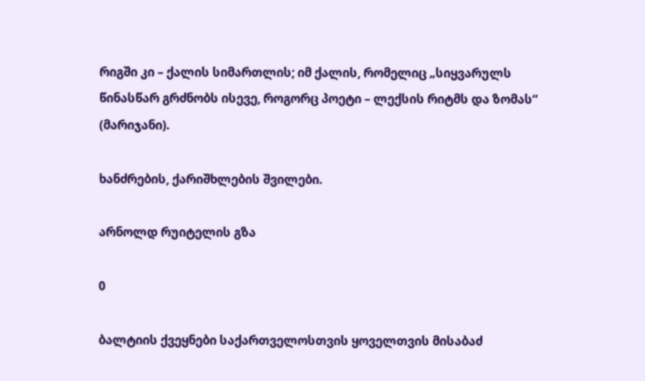რიგში კი – ქალის სიმართლის; იმ ქალის, რომელიც „სიყვარულს წინასწარ გრძნობს ისევე, როგორც პოეტი – ლექსის რიტმს და ზომას“ (მარიჯანი).

ხანძრების, ქარიშხლების შვილები.

არნოლდ რუიტელის გზა

0

ბალტიის ქვეყნები საქართველოსთვის ყოველთვის მისაბაძ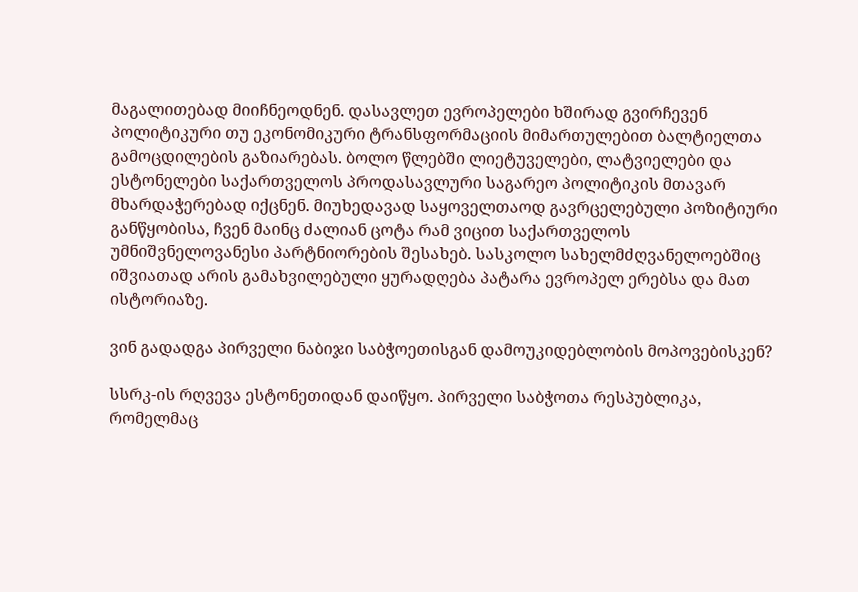მაგალითებად მიიჩნეოდნენ. დასავლეთ ევროპელები ხშირად გვირჩევენ პოლიტიკური თუ ეკონომიკური ტრანსფორმაციის მიმართულებით ბალტიელთა გამოცდილების გაზიარებას. ბოლო წლებში ლიეტუველები, ლატვიელები და ესტონელები საქართველოს პროდასავლური საგარეო პოლიტიკის მთავარ მხარდაჭერებად იქცნენ. მიუხედავად საყოველთაოდ გავრცელებული პოზიტიური განწყობისა, ჩვენ მაინც ძალიან ცოტა რამ ვიცით საქართველოს უმნიშვნელოვანესი პარტნიორების შესახებ. სასკოლო სახელმძღვანელოებშიც იშვიათად არის გამახვილებული ყურადღება პატარა ევროპელ ერებსა და მათ ისტორიაზე.

ვინ გადადგა პირველი ნაბიჯი საბჭოეთისგან დამოუკიდებლობის მოპოვებისკენ?

სსრკ-ის რღვევა ესტონეთიდან დაიწყო. პირველი საბჭოთა რესპუბლიკა, რომელმაც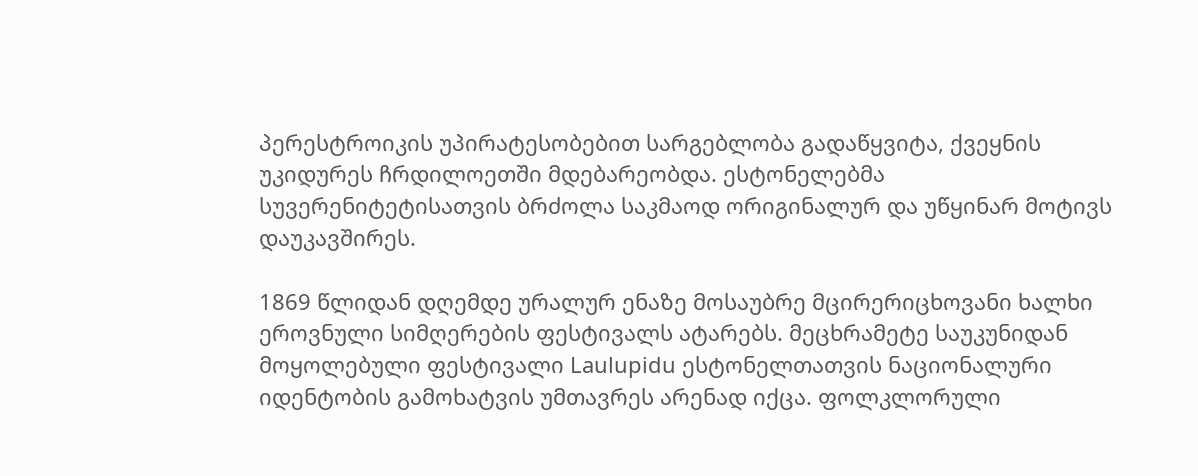პერესტროიკის უპირატესობებით სარგებლობა გადაწყვიტა, ქვეყნის უკიდურეს ჩრდილოეთში მდებარეობდა. ესტონელებმა სუვერენიტეტისათვის ბრძოლა საკმაოდ ორიგინალურ და უწყინარ მოტივს დაუკავშირეს.

1869 წლიდან დღემდე ურალურ ენაზე მოსაუბრე მცირერიცხოვანი ხალხი ეროვნული სიმღერების ფესტივალს ატარებს. მეცხრამეტე საუკუნიდან მოყოლებული ფესტივალი Laulupidu ესტონელთათვის ნაციონალური იდენტობის გამოხატვის უმთავრეს არენად იქცა. ფოლკლორული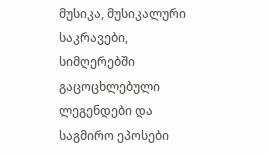მუსიკა, მუსიკალური საკრავები, სიმღერებში გაცოცხლებული ლეგენდები და საგმირო ეპოსები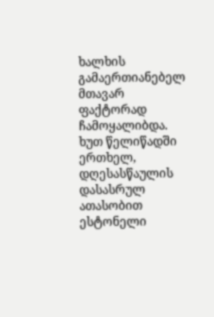ხალხის გამაერთიანებელ მთავარ ფაქტორად ჩამოყალიბდა. ხუთ წელიწადში ერთხელ, დღესასწაულის დასასრულ ათასობით ესტონელი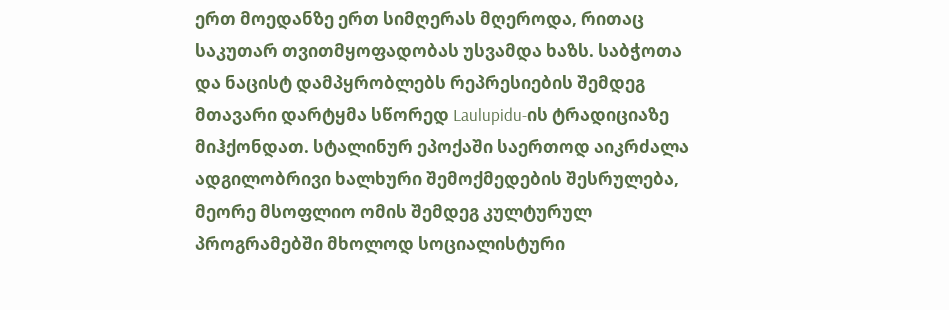ერთ მოედანზე ერთ სიმღერას მღეროდა, რითაც საკუთარ თვითმყოფადობას უსვამდა ხაზს. საბჭოთა და ნაცისტ დამპყრობლებს რეპრესიების შემდეგ მთავარი დარტყმა სწორედ Laulupidu-ის ტრადიციაზე მიჰქონდათ. სტალინურ ეპოქაში საერთოდ აიკრძალა ადგილობრივი ხალხური შემოქმედების შესრულება, მეორე მსოფლიო ომის შემდეგ კულტურულ პროგრამებში მხოლოდ სოციალისტური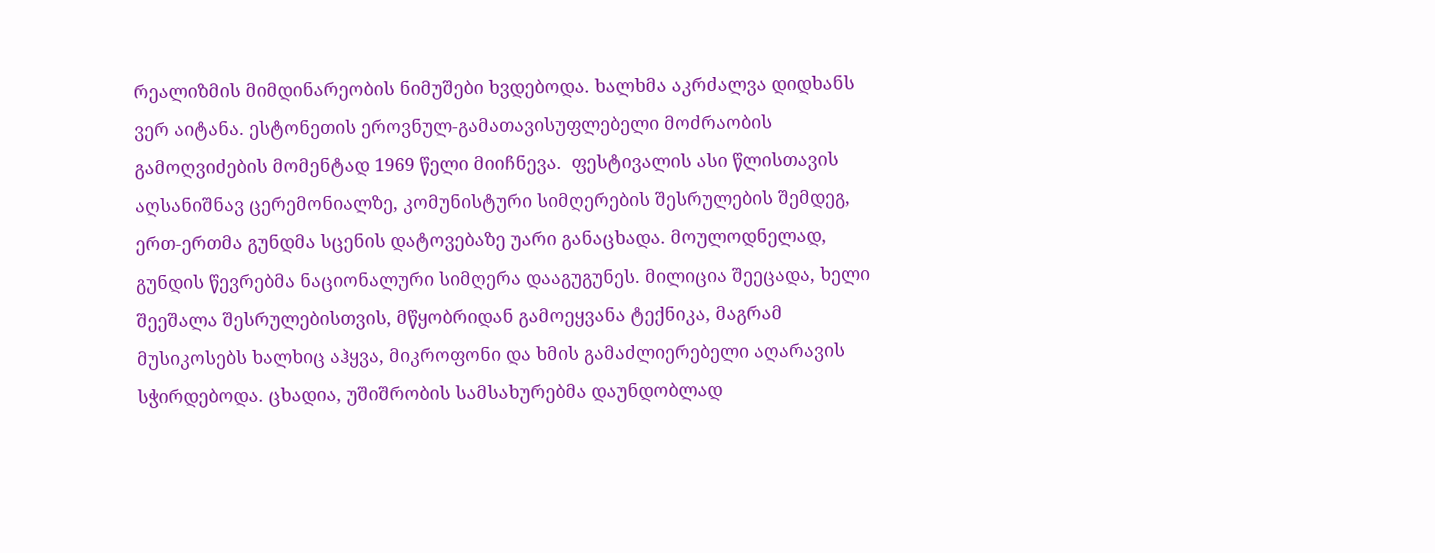რეალიზმის მიმდინარეობის ნიმუშები ხვდებოდა. ხალხმა აკრძალვა დიდხანს ვერ აიტანა. ესტონეთის ეროვნულ-გამათავისუფლებელი მოძრაობის გამოღვიძების მომენტად 1969 წელი მიიჩნევა.  ფესტივალის ასი წლისთავის აღსანიშნავ ცერემონიალზე, კომუნისტური სიმღერების შესრულების შემდეგ, ერთ-ერთმა გუნდმა სცენის დატოვებაზე უარი განაცხადა. მოულოდნელად, გუნდის წევრებმა ნაციონალური სიმღერა დააგუგუნეს. მილიცია შეეცადა, ხელი შეეშალა შესრულებისთვის, მწყობრიდან გამოეყვანა ტექნიკა, მაგრამ მუსიკოსებს ხალხიც აჰყვა, მიკროფონი და ხმის გამაძლიერებელი აღარავის სჭირდებოდა. ცხადია, უშიშრობის სამსახურებმა დაუნდობლად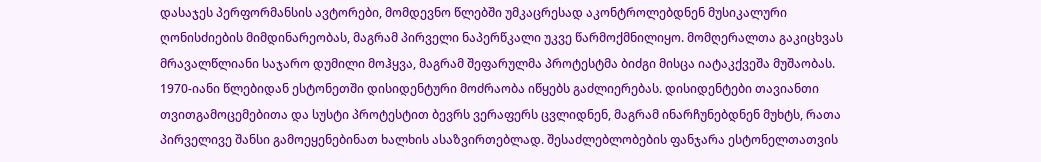დასაჯეს პერფორმანსის ავტორები, მომდევნო წლებში უმკაცრესად აკონტროლებდნენ მუსიკალური ღონისძიების მიმდინარეობას, მაგრამ პირველი ნაპერწკალი უკვე წარმოქმნილიყო. მომღერალთა გაკიცხვას მრავალწლიანი საჯარო დუმილი მოჰყვა, მაგრამ შეფარულმა პროტესტმა ბიძგი მისცა იატაკქვეშა მუშაობას. 1970-იანი წლებიდან ესტონეთში დისიდენტური მოძრაობა იწყებს გაძლიერებას. დისიდენტები თავიანთი თვითგამოცემებითა და სუსტი პროტესტით ბევრს ვერაფერს ცვლიდნენ, მაგრამ ინარჩუნებდნენ მუხტს, რათა პირველივე შანსი გამოეყენებინათ ხალხის ასაზვირთებლად. შესაძლებლობების ფანჯარა ესტონელთათვის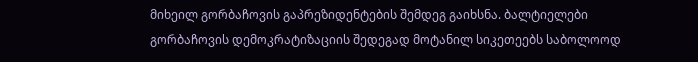მიხეილ გორბაჩოვის გაპრეზიდენტების შემდეგ გაიხსნა. ბალტიელები გორბაჩოვის დემოკრატიზაციის შედეგად მოტანილ სიკეთეებს საბოლოოდ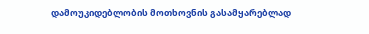დამოუკიდებლობის მოთხოვნის გასამყარებლად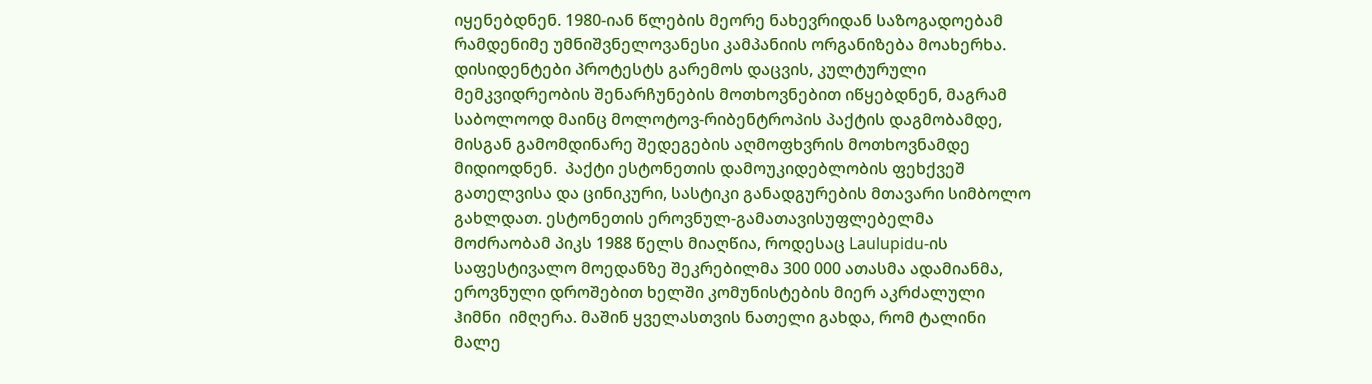იყენებდნენ. 1980-იან წლების მეორე ნახევრიდან საზოგადოებამ რამდენიმე უმნიშვნელოვანესი კამპანიის ორგანიზება მოახერხა. დისიდენტები პროტესტს გარემოს დაცვის, კულტურული მემკვიდრეობის შენარჩუნების მოთხოვნებით იწყებდნენ, მაგრამ საბოლოოდ მაინც მოლოტოვ-რიბენტროპის პაქტის დაგმობამდე, მისგან გამომდინარე შედეგების აღმოფხვრის მოთხოვნამდე მიდიოდნენ.  პაქტი ესტონეთის დამოუკიდებლობის ფეხქვეშ გათელვისა და ცინიკური, სასტიკი განადგურების მთავარი სიმბოლო გახლდათ. ესტონეთის ეროვნულ-გამათავისუფლებელმა მოძრაობამ პიკს 1988 წელს მიაღწია, როდესაც Laulupidu-ის საფესტივალო მოედანზე შეკრებილმა 300 000 ათასმა ადამიანმა, ეროვნული დროშებით ხელში კომუნისტების მიერ აკრძალული ჰიმნი  იმღერა. მაშინ ყველასთვის ნათელი გახდა, რომ ტალინი მალე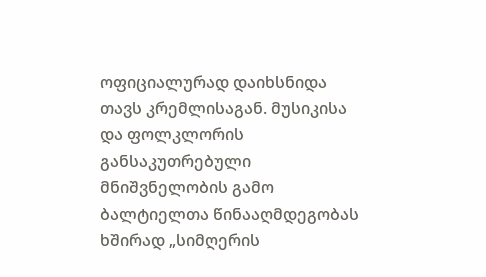ოფიციალურად დაიხსნიდა თავს კრემლისაგან. მუსიკისა და ფოლკლორის განსაკუთრებული მნიშვნელობის გამო ბალტიელთა წინააღმდეგობას ხშირად „სიმღერის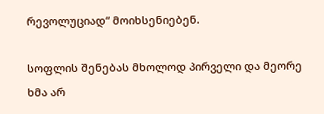რევოლუციად“ მოიხსენიებენ.

სოფლის შენებას მხოლოდ პირველი და მეორე ხმა არ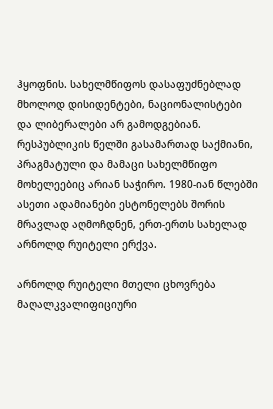ჰყოფნის. სახელმწიფოს დასაფუძნებლად მხოლოდ დისიდენტები, ნაციონალისტები და ლიბერალები არ გამოდგებიან. რესპუბლიკის წელში გასამართად საქმიანი, პრაგმატული და მამაცი სახელმწიფო მოხელეებიც არიან საჭირო. 1980-იან წლებში ასეთი ადამიანები ესტონელებს შორის მრავლად აღმოჩდნენ, ერთ-ერთს სახელად არნოლდ რუიტელი ერქვა.

არნოლდ რუიტელი მთელი ცხოვრება მაღალკვალიფიციური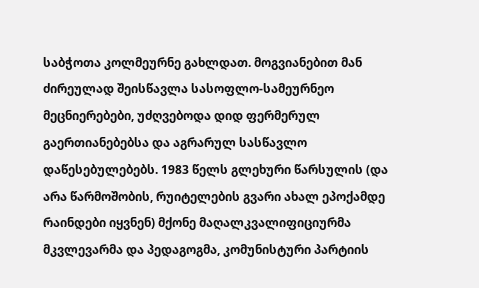საბჭოთა კოლმეურნე გახლდათ. მოგვიანებით მან ძირეულად შეისწავლა სასოფლო-სამეურნეო მეცნიერებები, უძღვებოდა დიდ ფერმერულ გაერთიანებებსა და აგრარულ სასწავლო დაწესებულებებს. 1983 წელს გლეხური წარსულის (და არა წარმოშობის, რუიტელების გვარი ახალ ეპოქამდე რაინდები იყვნენ) მქონე მაღალკვალიფიციურმა მკვლევარმა და პედაგოგმა, კომუნისტური პარტიის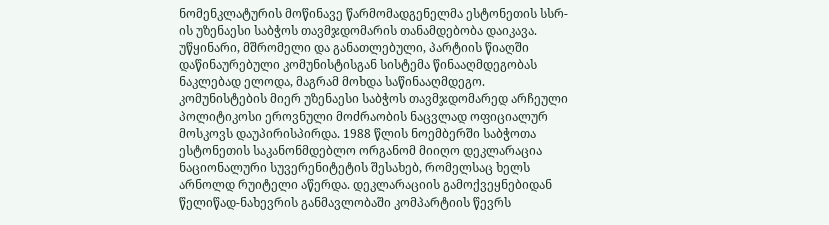ნომენკლატურის მოწინავე წარმომადგენელმა ესტონეთის სსრ-ის უზენაესი საბჭოს თავმჯდომარის თანამდებობა დაიკავა. უწყინარი, მშრომელი და განათლებული, პარტიის წიაღში დაწინაურებული კომუნისტისგან სისტემა წინააღმდეგობას ნაკლებად ელოდა, მაგრამ მოხდა საწინააღმდეგო. კომუნისტების მიერ უზენაესი საბჭოს თავმჯდომარედ არჩეული პოლიტიკოსი ეროვნული მოძრაობის ნაცვლად ოფიციალურ მოსკოვს დაუპირისპირდა. 1988 წლის ნოემბერში საბჭოთა ესტონეთის საკანონმდებლო ორგანომ მიიღო დეკლარაცია ნაციონალური სუვერენიტეტის შესახებ, რომელსაც ხელს არნოლდ რუიტელი აწერდა. დეკლარაციის გამოქვეყნებიდან წელიწად-ნახევრის განმავლობაში კომპარტიის წევრს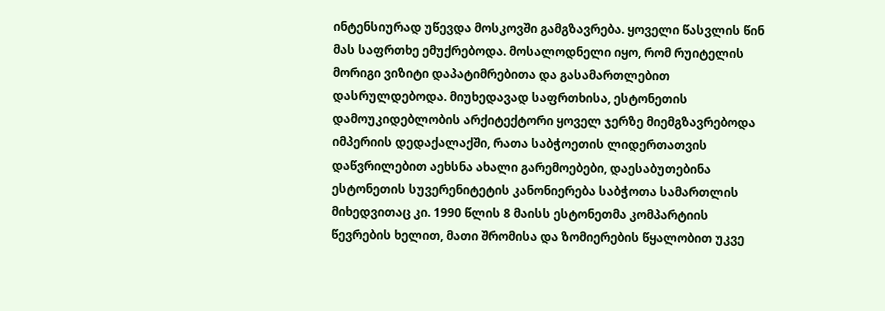ინტენსიურად უწევდა მოსკოვში გამგზავრება. ყოველი წასვლის წინ მას საფრთხე ემუქრებოდა. მოსალოდნელი იყო, რომ რუიტელის მორიგი ვიზიტი დაპატიმრებითა და გასამართლებით დასრულდებოდა. მიუხედავად საფრთხისა, ესტონეთის დამოუკიდებლობის არქიტექტორი ყოველ ჯერზე მიემგზავრებოდა იმპერიის დედაქალაქში, რათა საბჭოეთის ლიდერთათვის დაწვრილებით აეხსნა ახალი გარემოებები, დაესაბუთებინა ესტონეთის სუვერენიტეტის კანონიერება საბჭოთა სამართლის მიხედვითაც კი. 1990 წლის 8 მაისს ესტონეთმა კომპარტიის წევრების ხელით, მათი შრომისა და ზომიერების წყალობით უკვე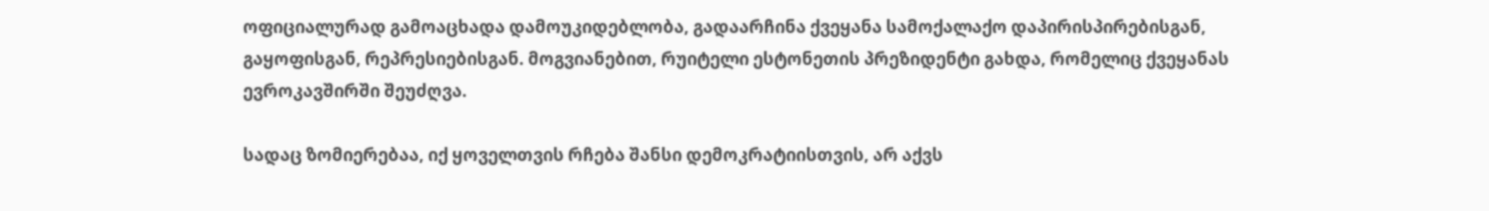ოფიციალურად გამოაცხადა დამოუკიდებლობა, გადაარჩინა ქვეყანა სამოქალაქო დაპირისპირებისგან, გაყოფისგან, რეპრესიებისგან. მოგვიანებით, რუიტელი ესტონეთის პრეზიდენტი გახდა, რომელიც ქვეყანას ევროკავშირში შეუძღვა.

სადაც ზომიერებაა, იქ ყოველთვის რჩება შანსი დემოკრატიისთვის, არ აქვს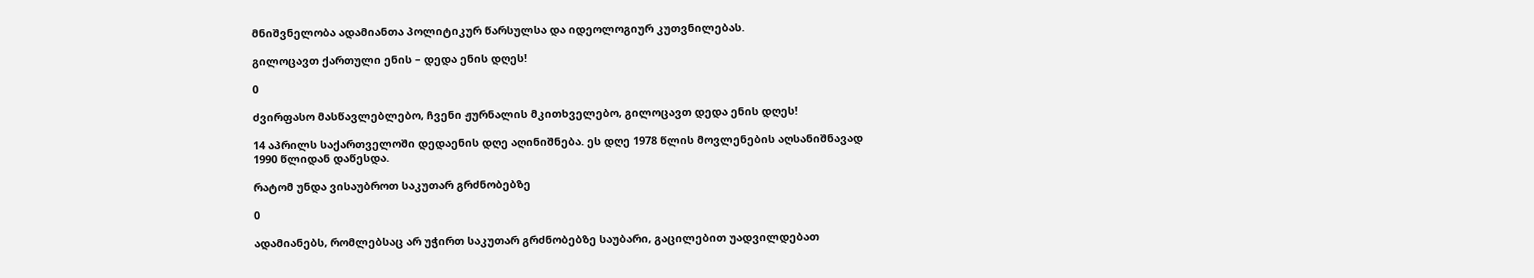მნიშვნელობა ადამიანთა პოლიტიკურ წარსულსა და იდეოლოგიურ კუთვნილებას.

გილოცავთ ქართული ენის – დედა ენის დღეს!

0

ძვირფასო მასწავლებლებო, ჩვენი ჟურნალის მკითხველებო, გილოცავთ დედა ენის დღეს!

14 აპრილს საქართველოში დედაენის დღე აღინიშნება. ეს დღე 1978 წლის მოვლენების აღსანიშნავად 1990 წლიდან დაწესდა.

რატომ უნდა ვისაუბროთ საკუთარ გრძნობებზე

0

ადამიანებს, რომლებსაც არ უჭირთ საკუთარ გრძნობებზე საუბარი, გაცილებით უადვილდებათ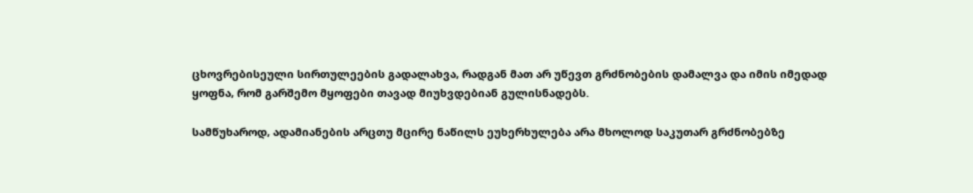ცხოვრებისეული სირთულეების გადალახვა, რადგან მათ არ უწევთ გრძნობების დამალვა და იმის იმედად ყოფნა, რომ გარშემო მყოფები თავად მიუხვდებიან გულისნადებს.

სამწუხაროდ, ადამიანების არცთუ მცირე ნაწილს ეუხერხულება არა მხოლოდ საკუთარ გრძნობებზე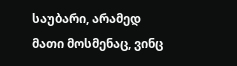საუბარი, არამედ მათი მოსმენაც, ვინც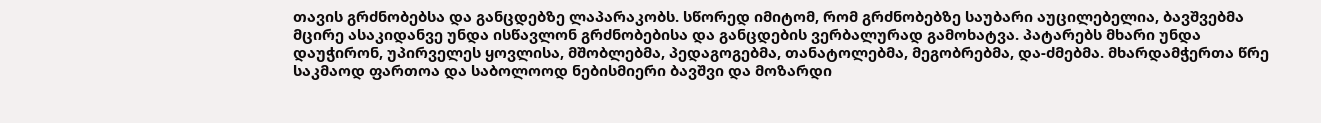თავის გრძნობებსა და განცდებზე ლაპარაკობს. სწორედ იმიტომ, რომ გრძნობებზე საუბარი აუცილებელია, ბავშვებმა მცირე ასაკიდანვე უნდა ისწავლონ გრძნობებისა და განცდების ვერბალურად გამოხატვა. პატარებს მხარი უნდა დაუჭირონ, უპირველეს ყოვლისა, მშობლებმა, პედაგოგებმა, თანატოლებმა, მეგობრებმა, და-ძმებმა. მხარდამჭერთა წრე საკმაოდ ფართოა და საბოლოოდ ნებისმიერი ბავშვი და მოზარდი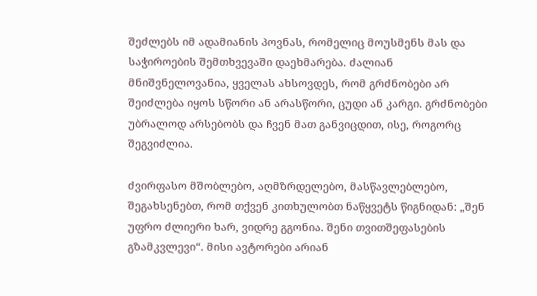შეძლებს იმ ადამიანის პოვნას, რომელიც მოუსმენს მას და საჭიროების შემთხვევაში დაეხმარება. ძალიან მნიშვნელოვანია, ყველას ახსოვდეს, რომ გრძნობები არ შეიძლება იყოს სწორი ან არასწორი, ცუდი ან კარგი. გრძნობები უბრალოდ არსებობს და ჩვენ მათ განვიცდით, ისე, როგორც შეგვიძლია.

ძვირფასო მშობლებო, აღმზრდელებო, მასწავლებლებო, შეგახსენებთ, რომ თქვენ კითხულობთ ნაწყვეტს წიგნიდან: „შენ უფრო ძლიერი ხარ, ვიდრე გგონია. შენი თვითშეფასების გზამკვლევი“. მისი ავტორები არიან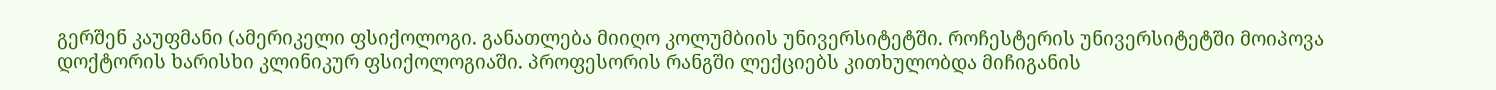გერშენ კაუფმანი (ამერიკელი ფსიქოლოგი. განათლება მიიღო კოლუმბიის უნივერსიტეტში. როჩესტერის უნივერსიტეტში მოიპოვა  დოქტორის ხარისხი კლინიკურ ფსიქოლოგიაში. პროფესორის რანგში ლექციებს კითხულობდა მიჩიგანის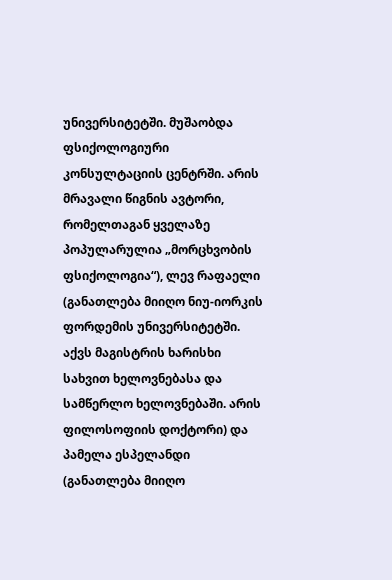უნივერსიტეტში. მუშაობდა ფსიქოლოგიური კონსულტაციის ცენტრში. არის მრავალი წიგნის ავტორი, რომელთაგან ყველაზე პოპულარულია „მორცხვობის ფსიქოლოგია“), ლევ რაფაელი (განათლება მიიღო ნიუ-იორკის ფორდემის უნივერსიტეტში. აქვს მაგისტრის ხარისხი სახვით ხელოვნებასა და სამწერლო ხელოვნებაში. არის ფილოსოფიის დოქტორი) და პამელა ესპელანდი (განათლება მიიღო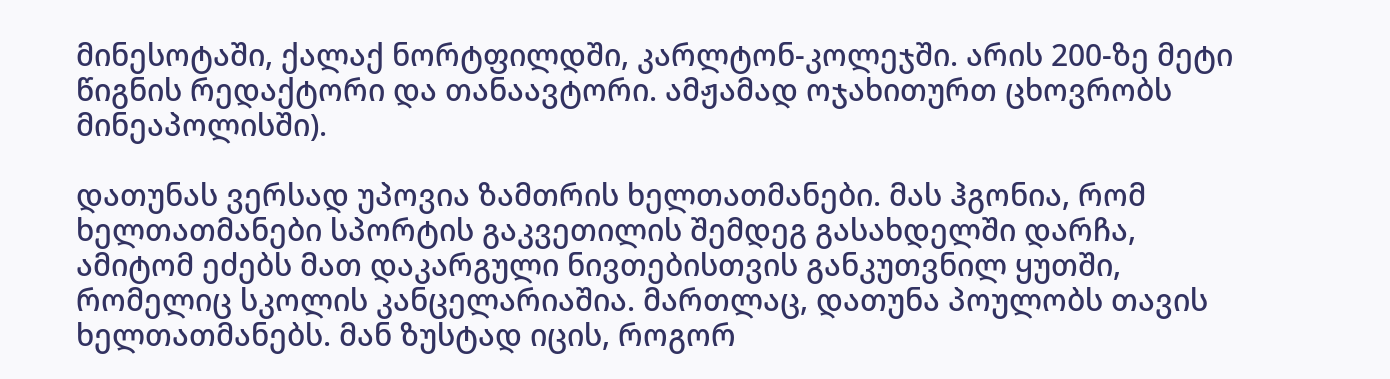მინესოტაში, ქალაქ ნორტფილდში, კარლტონ-კოლეჯში. არის 200-ზე მეტი წიგნის რედაქტორი და თანაავტორი. ამჟამად ოჯახითურთ ცხოვრობს მინეაპოლისში).

დათუნას ვერსად უპოვია ზამთრის ხელთათმანები. მას ჰგონია, რომ ხელთათმანები სპორტის გაკვეთილის შემდეგ გასახდელში დარჩა, ამიტომ ეძებს მათ დაკარგული ნივთებისთვის განკუთვნილ ყუთში, რომელიც სკოლის კანცელარიაშია. მართლაც, დათუნა პოულობს თავის ხელთათმანებს. მან ზუსტად იცის, როგორ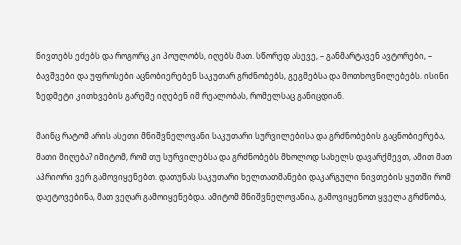ნივთებს ეძებს და როგორც კი პოულობს, იღებს მათ. სწორედ ასევე, – განმარტავენ ავტორები, – ბავშვები და უფროსები აცნობიერებენ საკუთარ გრძნობებს, გეგმებსა და მოთხოვნილებებს. ისინი ზედმეტი კითხვების გარეშე იღებენ იმ რეალობას, რომელსაც განიცდიან.

მაინც რატომ არის ასეთი მნიშვნელოვანი საკუთარი სურვილებისა და გრძნობების გაცნობიერება, მათი მიღება? იმიტომ, რომ თუ სურვილებსა და გრძნობებს მხოლოდ სახელს დავარქმევთ, ამით მათ აპრიორი ვერ გამოვიყენებთ. დათუნას საკუთარი ხელთათმანები დაკარგული ნივთების ყუთში რომ დაეტოვებინა, მათ ვეღარ გამოიყენებდა. ამიტომ მნიშვნელოვანია, გამოვიყენოთ ყველა გრძნობა,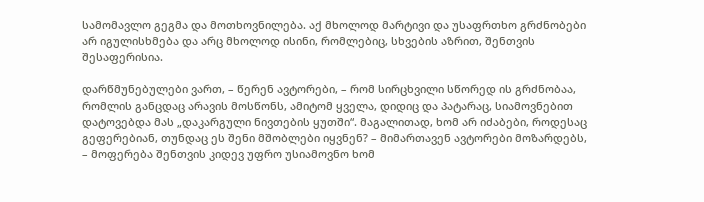სამომავლო გეგმა და მოთხოვნილება. აქ მხოლოდ მარტივი და უსაფრთხო გრძნობები არ იგულისხმება და არც მხოლოდ ისინი, რომლებიც, სხვების აზრით, შენთვის შესაფერისია.

დარწმუნებულები ვართ, – წერენ ავტორები, – რომ სირცხვილი სწორედ ის გრძნობაა, რომლის განცდაც არავის მოსწონს, ამიტომ ყველა, დიდიც და პატარაც, სიამოვნებით დატოვებდა მას „დაკარგული ნივთების ყუთში“. მაგალითად, ხომ არ იძაბები, როდესაც გეფერებიან, თუნდაც ეს შენი მშობლები იყვნენ? – მიმართავენ ავტორები მოზარდებს, – მოფერება შენთვის კიდევ უფრო უსიამოვნო ხომ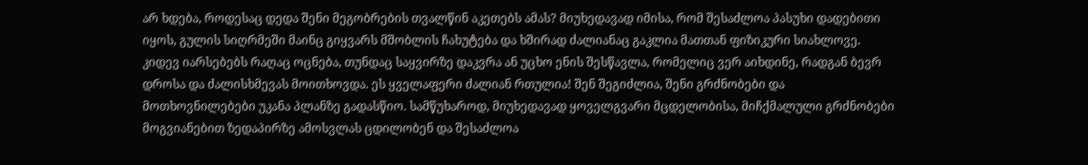არ ხდება, როდესაც დედა შენი მეგობრების თვალწინ აკეთებს ამას? მიუხედავად იმისა, რომ შესაძლოა პასუხი დადებითი იყოს, გულის სიღრმეში მაინც გიყვარს მშობლის ჩახუტება და ხშირად ძალიანაც გაკლია მათთან ფიზიკური სიახლოვე. კიდევ იარსებებს რაღაც ოცნება, თუნდაც საყვირზე დაკვრა ან უცხო ენის შესწავლა, რომელიც ვერ აიხდინე, რადგან ბევრ დროსა და ძალისხმევას მოითხოვდა. ეს ყველაფერი ძალიან რთულია! შენ შეგიძლია, შენი გრძნობები და მოთხოვნილებები უკანა პლანზე გადასწიო. სამწუხაროდ, მიუხედავად ყოველგვარი მცდელობისა, მიჩქმალული გრძნობები მოგვიანებით ზედაპირზე ამოსვლას ცდილობენ და შესაძლოა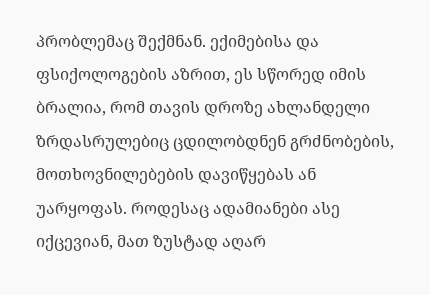პრობლემაც შექმნან. ექიმებისა და ფსიქოლოგების აზრით, ეს სწორედ იმის ბრალია, რომ თავის დროზე ახლანდელი ზრდასრულებიც ცდილობდნენ გრძნობების, მოთხოვნილებების დავიწყებას ან უარყოფას. როდესაც ადამიანები ასე იქცევიან, მათ ზუსტად აღარ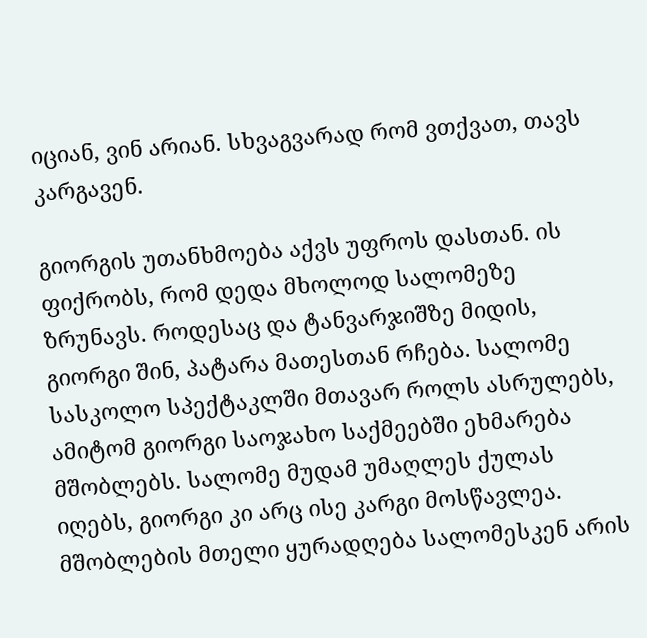იციან, ვინ არიან. სხვაგვარად რომ ვთქვათ, თავს კარგავენ.

გიორგის უთანხმოება აქვს უფროს დასთან. ის ფიქრობს, რომ დედა მხოლოდ სალომეზე ზრუნავს. როდესაც და ტანვარჯიშზე მიდის, გიორგი შინ, პატარა მათესთან რჩება. სალომე სასკოლო სპექტაკლში მთავარ როლს ასრულებს, ამიტომ გიორგი საოჯახო საქმეებში ეხმარება მშობლებს. სალომე მუდამ უმაღლეს ქულას იღებს, გიორგი კი არც ისე კარგი მოსწავლეა. მშობლების მთელი ყურადღება სალომესკენ არის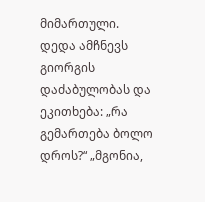მიმართული. დედა ამჩნევს გიორგის დაძაბულობას და ეკითხება: „რა გემართება ბოლო დროს?“ „მგონია,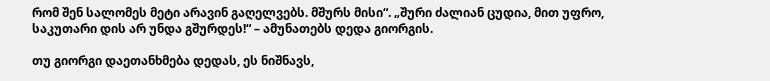რომ შენ სალომეს მეტი არავინ გაღელვებს. მშურს მისი“. „შური ძალიან ცუდია, მით უფრო, საკუთარი დის არ უნდა გშურდეს!“ – ამუნათებს დედა გიორგის.

თუ გიორგი დაეთანხმება დედას, ეს ნიშნავს,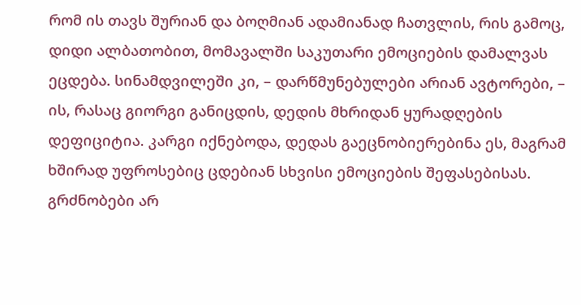რომ ის თავს შურიან და ბოღმიან ადამიანად ჩათვლის, რის გამოც, დიდი ალბათობით, მომავალში საკუთარი ემოციების დამალვას ეცდება. სინამდვილეში კი, – დარწმუნებულები არიან ავტორები, – ის, რასაც გიორგი განიცდის, დედის მხრიდან ყურადღების დეფიციტია. კარგი იქნებოდა, დედას გაეცნობიერებინა ეს, მაგრამ ხშირად უფროსებიც ცდებიან სხვისი ემოციების შეფასებისას. გრძნობები არ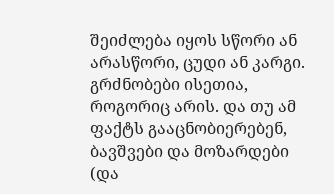შეიძლება იყოს სწორი ან არასწორი, ცუდი ან კარგი. გრძნობები ისეთია, როგორიც არის. და თუ ამ ფაქტს გააცნობიერებენ, ბავშვები და მოზარდები (და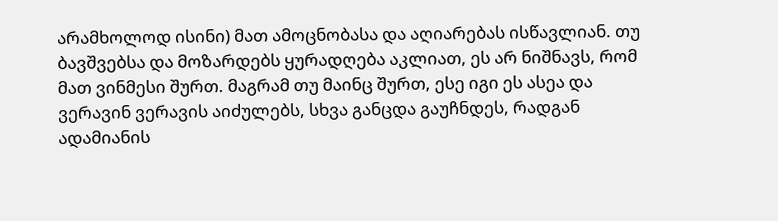არამხოლოდ ისინი) მათ ამოცნობასა და აღიარებას ისწავლიან. თუ ბავშვებსა და მოზარდებს ყურადღება აკლიათ, ეს არ ნიშნავს, რომ მათ ვინმესი შურთ. მაგრამ თუ მაინც შურთ, ესე იგი ეს ასეა და ვერავინ ვერავის აიძულებს, სხვა განცდა გაუჩნდეს, რადგან ადამიანის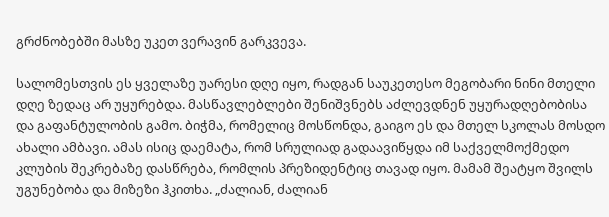გრძნობებში მასზე უკეთ ვერავინ გარკვევა.

სალომესთვის ეს ყველაზე უარესი დღე იყო, რადგან საუკეთესო მეგობარი ნინი მთელი დღე ზედაც არ უყურებდა. მასწავლებლები შენიშვნებს აძლევდნენ უყურადღებობისა და გაფანტულობის გამო. ბიჭმა, რომელიც მოსწონდა, გაიგო ეს და მთელ სკოლას მოსდო ახალი ამბავი. ამას ისიც დაემატა, რომ სრულიად გადაავიწყდა იმ საქველმოქმედო კლუბის შეკრებაზე დასწრება, რომლის პრეზიდენტიც თავად იყო. მამამ შეატყო შვილს უგუნებობა და მიზეზი ჰკითხა. „ძალიან, ძალიან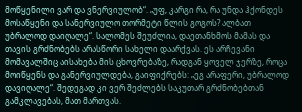მოწყენილი ვარ და ვნერვიულობ“. „უფ, კარგი რა, რა უნდა ჰქონდეს მოსაწყენი და სანერვიულო თორმეტი წლის გოგოს? ალბათ უბრალოდ დაიღალე“. სალომეს შეუძლია, დაეთანხმოს მამას და თავის გრძნობებს არასწორი სახელი დაარქვას. ეს არჩევანი მომავალშიც აისახება მის ცხოვრებაზე, რადგან ყოველ ჯერზე, როცა მოიწყენს და განერვიულდება, გაიფიქრებს: „ეგ არაფერი, უბრალოდ დავიღალე“. შედეგად კი ვერ შეძლებს საკუთარ გრძნობებთან გამკლავებას, მათ მართვას.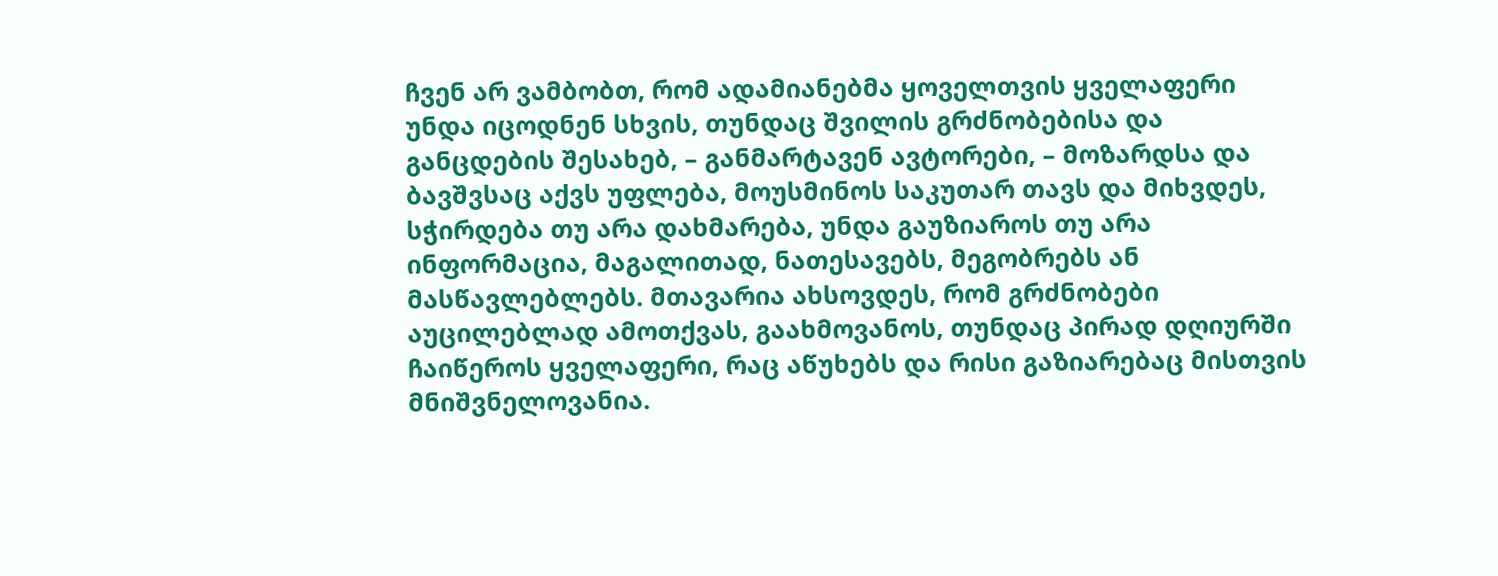ჩვენ არ ვამბობთ, რომ ადამიანებმა ყოველთვის ყველაფერი უნდა იცოდნენ სხვის, თუნდაც შვილის გრძნობებისა და განცდების შესახებ, – განმარტავენ ავტორები, – მოზარდსა და ბავშვსაც აქვს უფლება, მოუსმინოს საკუთარ თავს და მიხვდეს, სჭირდება თუ არა დახმარება, უნდა გაუზიაროს თუ არა ინფორმაცია, მაგალითად, ნათესავებს, მეგობრებს ან მასწავლებლებს. მთავარია ახსოვდეს, რომ გრძნობები აუცილებლად ამოთქვას, გაახმოვანოს, თუნდაც პირად დღიურში ჩაიწეროს ყველაფერი, რაც აწუხებს და რისი გაზიარებაც მისთვის მნიშვნელოვანია.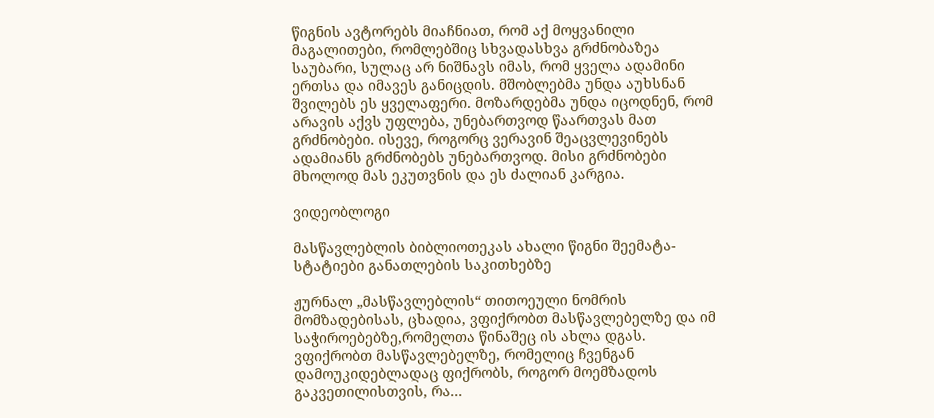წიგნის ავტორებს მიაჩნიათ, რომ აქ მოყვანილი მაგალითები, რომლებშიც სხვადასხვა გრძნობაზეა საუბარი, სულაც არ ნიშნავს იმას, რომ ყველა ადამინი ერთსა და იმავეს განიცდის. მშობლებმა უნდა აუხსნან შვილებს ეს ყველაფერი. მოზარდებმა უნდა იცოდნენ, რომ არავის აქვს უფლება, უნებართვოდ წაართვას მათ გრძნობები. ისევე, როგორც ვერავინ შეაცვლევინებს ადამიანს გრძნობებს უნებართვოდ. მისი გრძნობები მხოლოდ მას ეკუთვნის და ეს ძალიან კარგია.

ვიდეობლოგი

მასწავლებლის ბიბლიოთეკას ახალი წიგნი შეემატა- სტატიები განათლების საკითხებზე

ჟურნალ „მასწავლებლის“ თითოეული ნომრის მომზადებისას, ცხადია, ვფიქრობთ მასწავლებელზე და იმ საჭიროებებზე,რომელთა წინაშეც ის ახლა დგას. ვფიქრობთ მასწავლებელზე, რომელიც ჩვენგან დამოუკიდებლადაც ფიქრობს, როგორ მოემზადოს გაკვეთილისთვის, რა...